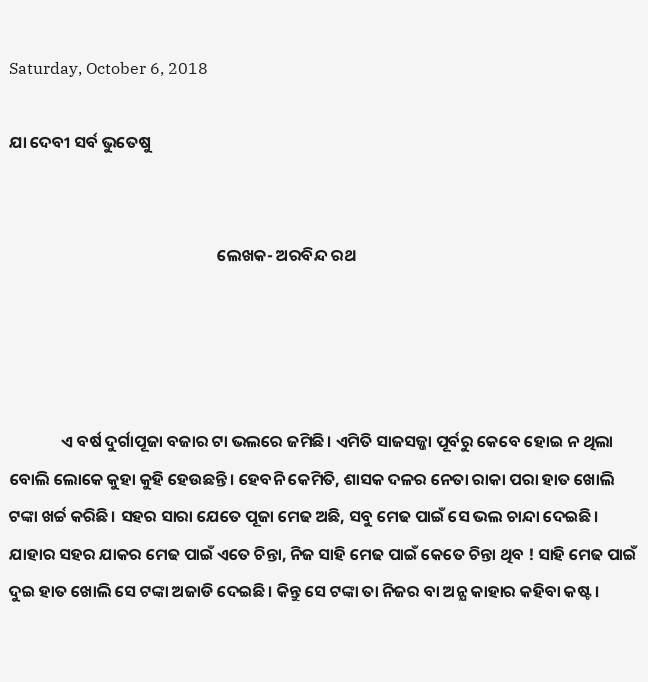Saturday, October 6, 2018

ଯା ଦେବୀ ସର୍ବ ଭୁତେଷୁ


                                                        ଲେଖକ- ଅରବିନ୍ଦ ରଥ




              ଏ ବର୍ଷ ଦୁର୍ଗାପୂଜା ବଜାର ଟା ଭଲରେ ଜମିଛି। ଏମିତି ସାଜସଜ୍ଜା ପୂର୍ବରୁ କେବେ ହୋଇ ନ ଥିଲା ବୋଲି ଲୋକେ କୁହା କୁହି ହେଉଛନ୍ତି। ହେବନି କେମିତି, ଶାସକ ଦଳର ନେତା ରାକା ପରା ହାତ ଖୋଲି ଟଙ୍କା ଖର୍ଚ୍ଚ କରିଛି। ସହର ସାରା ଯେତେ ପୂଜା ମେଢ ଅଛି, ସବୁ ମେଢ ପାଇଁ ସେ ଭଲ ଚାନ୍ଦା ଦେଇଛି। ଯାହାର ସହର ଯାକର ମେଢ ପାଇଁ ଏତେ ଚିନ୍ତା, ନିଜ ସାହି ମେଢ ପାଇଁ କେତେ ଚିନ୍ତା ଥିବ ! ସାହି ମେଢ ପାଇଁ ଦୁଇ ହାତ ଖୋଲି ସେ ଟଙ୍କା ଅଜାଡି ଦେଇଛି। କିନ୍ତୁ ସେ ଟଙ୍କା ତା ନିଜର ବା ଅନ୍ଯ କାହାର କହିବା କଷ୍ଟ।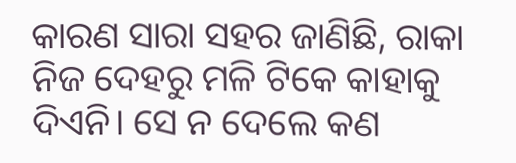କାରଣ ସାରା ସହର ଜାଣିଛି, ରାକା ନିଜ ଦେହରୁ ମଳି ଟିକେ କାହାକୁ ଦିଏନି। ସେ ନ ଦେଲେ କଣ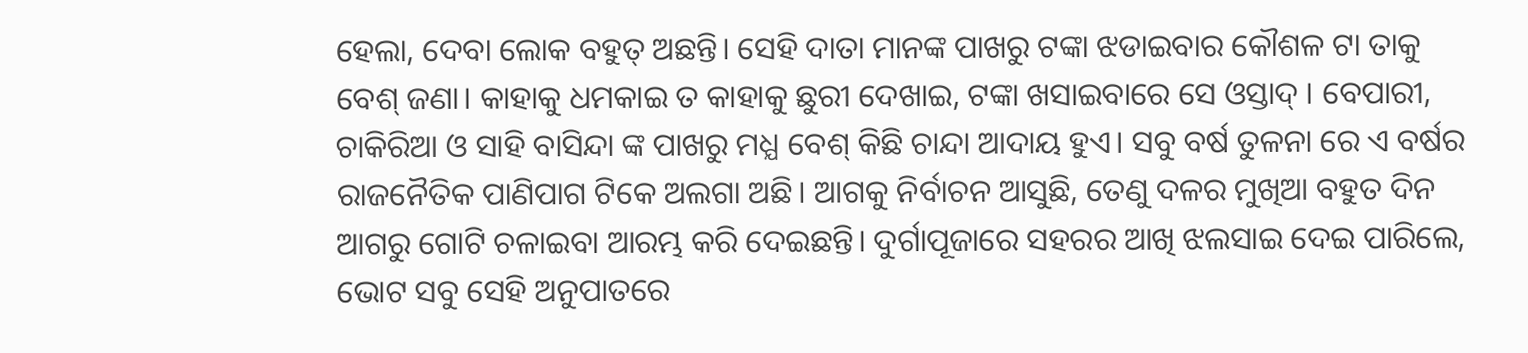ହେଲା, ଦେବା ଲୋକ ବହୁତ୍ ଅଛନ୍ତି। ସେହି ଦାତା ମାନଙ୍କ ପାଖରୁ ଟଙ୍କା ଝଡାଇବାର କୌଶଳ ଟା ତାକୁ ବେଶ୍ ଜଣା। କାହାକୁ ଧମକାଇ ତ କାହାକୁ ଛୁରୀ ଦେଖାଇ, ଟଙ୍କା ଖସାଇବାରେ ସେ ଓସ୍ତାଦ୍ । ବେପାରୀ, ଚାକିରିଆ ଓ ସାହି ବାସିନ୍ଦା ଙ୍କ ପାଖରୁ ମଧ୍ଯ ବେଶ୍ କିଛି ଚାନ୍ଦା ଆଦାୟ ହୁଏ। ସବୁ ବର୍ଷ ତୁଳନା ରେ ଏ ବର୍ଷର ରାଜନୈତିକ ପାଣିପାଗ ଟିକେ ଅଲଗା ଅଛି। ଆଗକୁ ନିର୍ବାଚନ ଆସୁଛି, ତେଣୁ ଦଳର ମୁଖିଆ ବହୁତ ଦିନ ଆଗରୁ ଗୋଟି ଚଳାଇବା ଆରମ୍ଭ କରି ଦେଇଛନ୍ତି। ଦୁର୍ଗାପୂଜାରେ ସହରର ଆଖି ଝଲସାଇ ଦେଇ ପାରିଲେ, ଭୋଟ ସବୁ ସେହି ଅନୁପାତରେ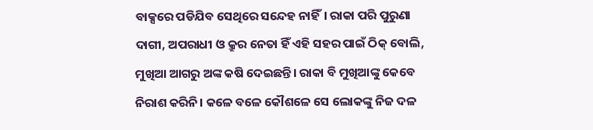ବାକ୍ସରେ ପଡିଯିବ ସେଥିରେ ସନ୍ଦେହ ନାହିଁ। ରାକା ପରି ପୁରୁଣା ଦାଗୀ, ଅପରାଧୀ ଓ କ୍ରୁର ନେତା ହିଁ ଏହି ସହର ପାଇଁ ଠିକ୍ ବୋଲି, ମୁଖିଆ ଆଗରୁ ଅଙ୍କ କଷି ଦେଇଛନ୍ତି। ରାକା ବି ମୁଖିଆଙ୍କୁ କେବେ ନିରାଶ କରିନି। କଳେ ବଳେ କୌଶଳେ ସେ ଲୋକଙ୍କୁ ନିଜ ଦଳ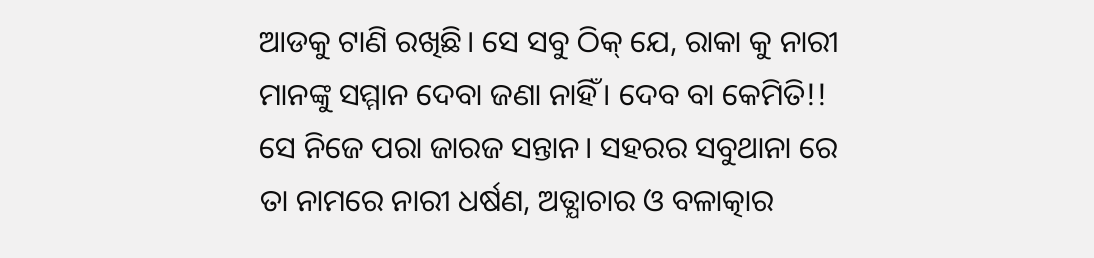ଆଡକୁ ଟାଣି ରଖିଛି। ସେ ସବୁ ଠିକ୍ ଯେ, ରାକା କୁ ନାରୀ ମାନଙ୍କୁ ସମ୍ମାନ ଦେବା ଜଣା ନାହିଁ। ଦେବ ବା କେମିତି!! ସେ ନିଜେ ପରା ଜାରଜ ସନ୍ତାନ। ସହରର ସବୁଥାନା ରେ ତା ନାମରେ ନାରୀ ଧର୍ଷଣ, ଅତ୍ଯାଚାର ଓ ବଳାତ୍କାର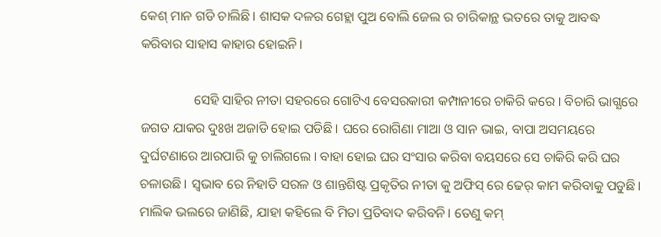କେଶ୍ ମାନ ଗଡି ଚାଲିଛି। ଶାସକ ଦଳର ଗେହ୍ଲା ପୁଅ ବୋଲି ଜେଲ ର ଚାରିକାନ୍ଥ ଭତରେ ତାକୁ ଆବଦ୍ଧ କରିବାର ସାହାସ କାହାର ହୋଇନି।

                ସେହି ସାହିର ନୀତା ସହରରେ ଗୋଟିଏ ବେସରକାରୀ କମ୍ପାନୀରେ ଚାକିରି କରେ। ବିଚାରି ଭାଗ୍ଯରେ ଜଗତ ଯାକର ଦୁଃଖ ଅଜାଡି ହୋଇ ପଡିଛି। ଘରେ ରୋଗିଣା ମାଆ ଓ ସାନ ଭାଇ, ବାପା ଅସମୟରେ ଦୁର୍ଘଟଣାରେ ଆରପାରି କୁ ଚାଲିଗଲେ। ବାହା ହୋଇ ଘର ସଂସାର କରିବା ବୟସରେ ସେ ଚାକିରି କରି ଘର ଚଳାଉଛି। ସ୍ବଭାବ ରେ ନିହାତି ସରଳ ଓ ଶାନ୍ତଶିଷ୍ଟ ପ୍ରକୃତିର ନୀତା କୁ ଅଫିସ୍ ରେ ଢେର୍ କାମ କରିବାକୁ ପଡୁଛି। ମାଲିକ ଭଲରେ ଜାଣିଛି, ଯାହା କହିଲେ ବି ମିତା ପ୍ରତିବାଦ କରିବନି। ତେଣୁ କମ୍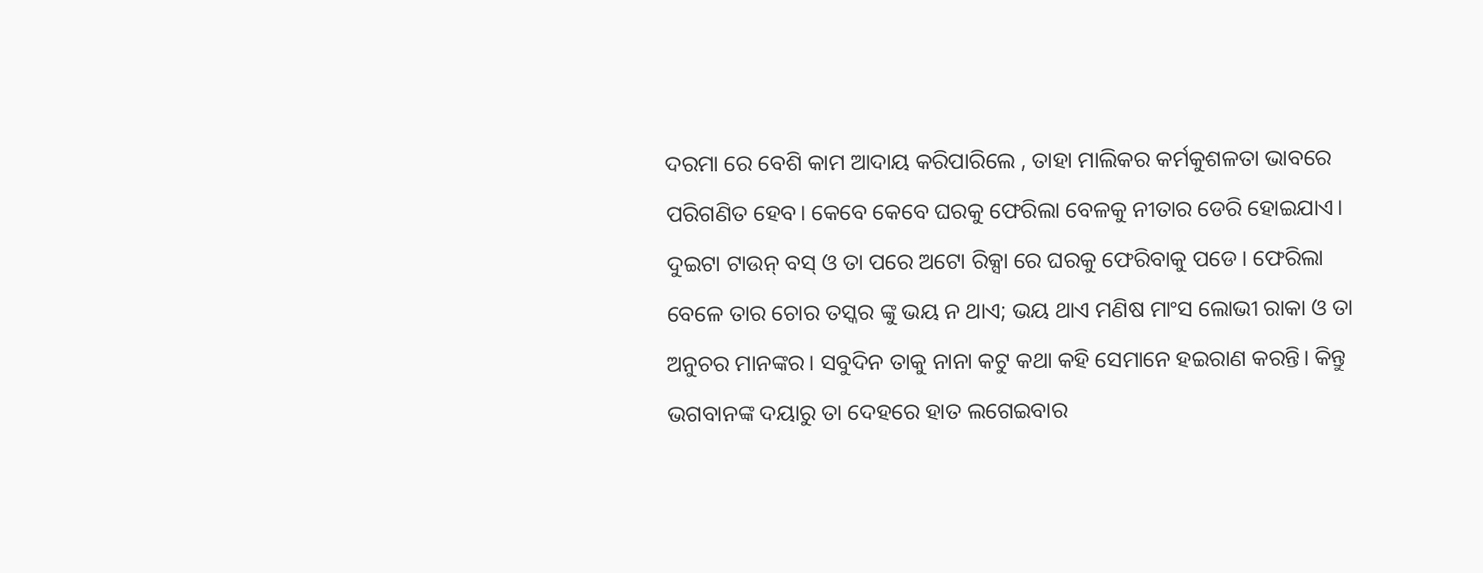ଦରମା ରେ ବେଶି କାମ ଆଦାୟ କରିପାରିଲେ , ତାହା ମାଲିକର କର୍ମକୁଶଳତା ଭାବରେ ପରିଗଣିତ ହେବ। କେବେ କେବେ ଘରକୁ ଫେରିଲା ବେଳକୁ ନୀତାର ଡେରି ହୋଇଯାଏ। ଦୁଇଟା ଟାଉନ୍ ବସ୍ ଓ ତା ପରେ ଅଟୋ ରିକ୍ସା ରେ ଘରକୁ ଫେରିବାକୁ ପଡେ। ଫେରିଲା ବେଳେ ତାର ଚୋର ତସ୍କର ଙ୍କୁ ଭୟ ନ ଥାଏ; ଭୟ ଥାଏ ମଣିଷ ମାଂସ ଲୋଭୀ ରାକା ଓ ତା ଅନୁଚର ମାନଙ୍କର। ସବୁଦିନ ତାକୁ ନାନା କଟୁ କଥା କହି ସେମାନେ ହଇରାଣ କରନ୍ତି। କିନ୍ତୁ ଭଗବାନଙ୍କ ଦୟାରୁ ତା ଦେହରେ ହାତ ଲଗେଇବାର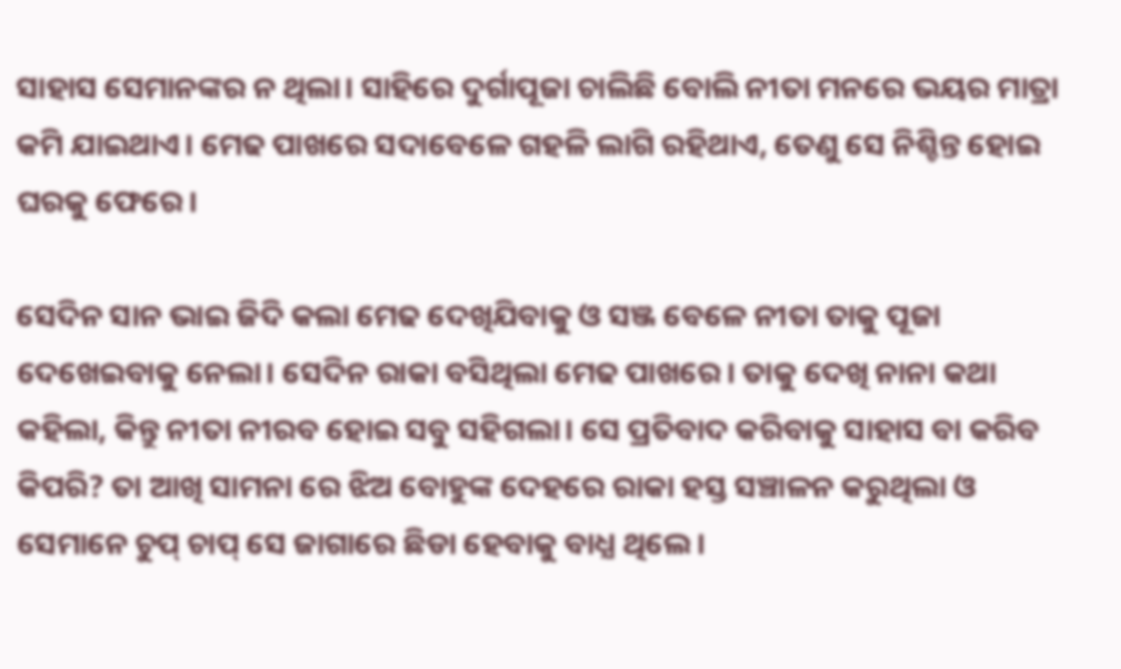ସାହାସ ସେମାନଙ୍କର ନ ଥିଲା। ସାହିରେ ଦୁର୍ଗାପୂଜା ଚାଲିଛି ବୋଲି ନୀତା ମନରେ ଭୟର ମାତ୍ରା କମି ଯାଇଥାଏ। ମେଢ ପାଖରେ ସଦାବେଳେ ଗହଳି ଲାଗି ରହିଥାଏ, ତେଣୁ ସେ ନିଶ୍ଚିନ୍ତ ହୋଇ ଘରକୁ ଫେରେ।

ସେଦିନ ସାନ ଭାଇ ଜିଦି କଲା ମେଢ ଦେଖିଯିବାକୁ ଓ ସଞ୍ଜ ବେଳେ ନୀତା ତାକୁ ପୂଜା ଦେଖେଇବାକୁ ନେଲା। ସେଦିନ ରାକା ବସିଥିଲା ମେଢ ପାଖରେ। ତାକୁ ଦେଖି ନାନା କଥା କହିଲା, କିନ୍ତୁ ନୀତା ନୀରବ ହୋଇ ସବୁ ସହିଗଲା। ସେ ପ୍ରତିବାଦ କରିବାକୁ ସାହାସ ବା କରିବ କିପରି? ତା ଆଖି ସାମନା ରେ ଝିଅ ବୋହୁଙ୍କ ଦେହରେ ରାକା ହସ୍ତ ସଞ୍ଚାଳନ କରୁଥିଲା ଓ ସେମାନେ ଚୁପ୍ ଚାପ୍ ସେ ଜାଗାରେ ଛିଡା ହେବାକୁ ବାଧ୍ଯ ଥିଲେ।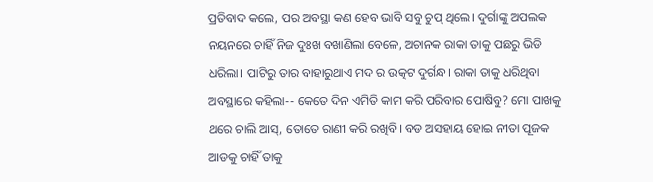ପ୍ରତିବାଦ କଲେ, ପର ଅବସ୍ଥା କଣ ହେବ ଭାବି ସବୁ ଚୁପ୍ ଥିଲେ। ଦୁର୍ଗାଙ୍କୁ ଅପଲକ ନୟନରେ ଚାହିଁ ନିଜ ଦୁଃଖ ବଖାଣିଲା ବେଳେ, ଅଚାନକ ରାକା ତାକୁ ପଛରୁ ଭିଡି ଧରିଲା। ପାଟିରୁ ତାର ବାହାରୁଥାଏ ମଦ ର ଉତ୍କଟ ଦୁର୍ଗନ୍ଧ। ରାକା ତାକୁ ଧରିଥିବା ଅବସ୍ଥାରେ କହିଲା-- କେତେ ଦିନ ଏମିତି କାମ କରି ପରିବାର ପୋଷିବୁ? ମୋ ପାଖକୁ ଥରେ ଚାଲି ଆସ୍, ତୋତେ ରାଣୀ କରି ରଖିବି। ବଡ ଅସହାୟ ହୋଇ ନୀତା ପୂଜକ ଆଡକୁ ଚାହିଁ ତାକୁ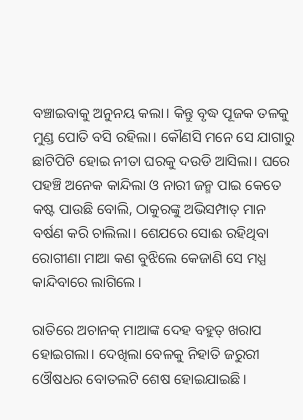ବଞ୍ଚାଇବାକୁ ଅନୁନୟ କଲା। କିନ୍ତୁ ବୃଦ୍ଧ ପୂଜକ ତଳକୁ ମୁଣ୍ଡ ପୋତି ବସି ରହିଲା। କୌଣସି ମନେ ସେ ଯାଗାରୁ ଛାଟିପିଟି ହୋଇ ନୀତା ଘରକୁ ଦଉଡି ଆସିଲା। ଘରେ ପହଞ୍ଚି ଅନେକ କାନ୍ଦିଲା ଓ ନାରୀ ଜନ୍ମ ପାଇ କେତେ କଷ୍ଟ ପାଉଛି ବୋଲି, ଠାକୁରଙ୍କୁ ଅଭିସମ୍ପାତ୍ ମାନ ବର୍ଷଣ କରି ଚାଲିଲା। ଶେଯରେ ସୋଈ ରହିଥିବା ରୋଗୀଣା ମାଆ କଣ ବୁଝିଲେ କେଜାଣି ସେ ମଧ୍ଯ କାନ୍ଦିବାରେ ଲାଗିଲେ।

ରାତିରେ ଅଚାନକ୍ ମାଆଙ୍କ ଦେହ ବହୁତ୍ ଖରାପ ହୋଇଗଲା। ଦେଖିଲା ବେଳକୁ ନିହାତି ଜରୁରୀ ଓୌଷଧର ବୋତଲଟି ଶେଷ ହୋଇଯାଇଛି।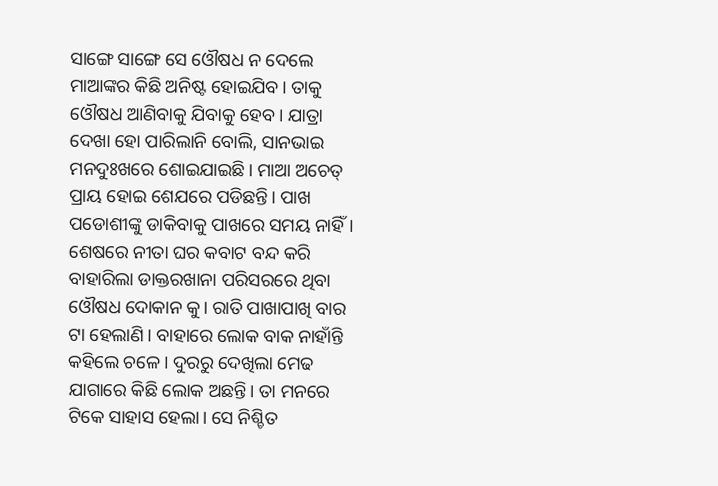ସାଙ୍ଗେ ସାଙ୍ଗେ ସେ ଓୌଷଧ ନ ଦେଲେ ମାଆଙ୍କର କିଛି ଅନିଷ୍ଟ ହୋଇଯିବ। ତାକୁ ଓୌଷଧ ଆଣିବାକୁ ଯିବାକୁ ହେବ। ଯାତ୍ରା ଦେଖା ହୋ ପାରିଲାନି ବୋଲି, ସାନଭାଇ ମନଦୁଃଖରେ ଶୋଇଯାଇଛି। ମାଆ ଅଚେତ୍ ପ୍ରାୟ ହୋଇ ଶେଯରେ ପଡିଛନ୍ତି। ପାଖ ପଡୋଶୀଙ୍କୁ ଡାକିବାକୁ ପାଖରେ ସମୟ ନାହିଁ। ଶେଷରେ ନୀତା ଘର କବାଟ ବନ୍ଦ କରି ବାହାରିଲା ଡାକ୍ତରଖାନା ପରିସରରେ ଥିବା ଓୌଷଧ ଦୋକାନ କୁ। ରାତି ପାଖାପାଖି ବାର ଟା ହେଲାଣି। ବାହାରେ ଲୋକ ବାକ ନାହାଁନ୍ତି କହିଲେ ଚଳେ। ଦୁରରୁ ଦେଖିଲା ମେଢ ଯାଗାରେ କିଛି ଲୋକ ଅଛନ୍ତି। ତା ମନରେ ଟିକେ ସାହାସ ହେଲା। ସେ ନିଶ୍ଚିତ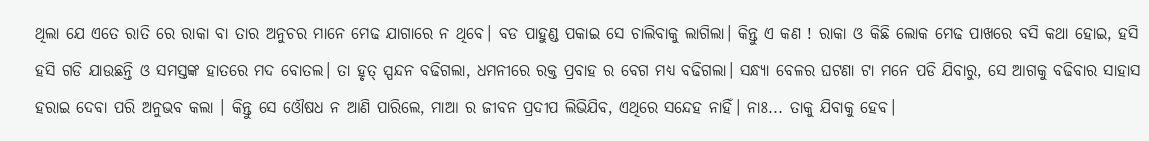ଥିଲା ଯେ ଏତେ ରାତି ରେ ରାକା ବା ତାର ଅନୁଚର ମାନେ ମେଢ ଯାଗାରେ ନ ଥିବେ। ବଡ ପାହୁଣ୍ଡ ପକାଇ ସେ ଚାଲିବାକୁ ଲାଗିଲା। କିନ୍ତୁ ଏ କଣ ! ରାକା ଓ କିଛି ଲୋକ ମେଢ ପାଖରେ ବସି କଥା ହୋଇ, ହସି ହସି ଗଡି ଯାଉଛନ୍ତି ଓ ସମସ୍ତଙ୍କ ହାତରେ ମଦ ବୋତଲ। ତା ହୃତ୍ ସ୍ପନ୍ଦନ ବଢିଗଲା, ଧମନୀରେ ରକ୍ତ ପ୍ରବାହ ର ବେଗ ମଧ୍ଯ ବଢିଗଲା। ସନ୍ଧ୍ଯା ବେଳର ଘଟଣା ଟା ମନେ ପଡି ଯିବାରୁ, ସେ ଆଗକୁ ବଢିବାର ସାହାସ ହରାଇ ଦେବା ପରି ଅନୁଭବ କଲା । କିନ୍ତୁ ସେ ଓୌଷଧ ନ ଆଣି ପାରିଲେ, ମାଆ ର ଜୀବନ ପ୍ରଦୀପ ଲିଭିଯିବ, ଏଥିରେ ସନ୍ଦେହ ନାହିଁ। ନାଃ... ତାକୁ ଯିବାକୁ ହେବ।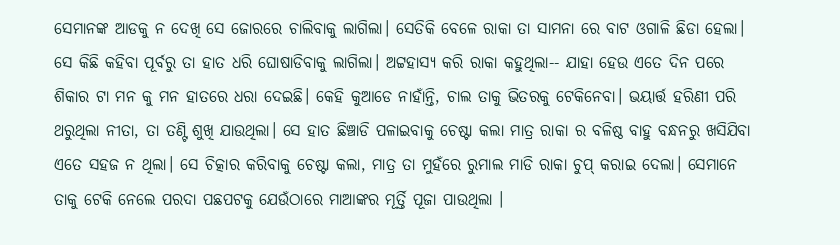ସେମାନଙ୍କ ଆଡକୁ ନ ଦେଖି ସେ ଜୋରରେ ଚାଲିବାକୁ ଲାଗିଲା। ସେତିକି ବେଳେ ରାକା ତା ସାମନା ରେ ବାଟ ଓଗାଳି ଛିଡା ହେଲା। ସେ କିଛି କହିବା ପୂର୍ବରୁ ତା ହାତ ଧରି ଘୋଷାଡିବାକୁ ଲାଗିଲା। ଅଟ୍ଟହାସ୍ଯ କରି ରାକା କହୁଥିଲା-- ଯାହା ହେଉ ଏତେ ଦିନ ପରେ ଶିକାର ଟା ମନ କୁ ମନ ହାତରେ ଧରା ଦେଇଛି। କେହି କୁଆଡେ ନାହାଁନ୍ତି, ଚାଲ ତାକୁ ଭିତରକୁ ଟେକିନେବା। ଭୟାର୍ତ୍ତ ହରିଣୀ ପରି ଥରୁଥିଲା ନୀତା, ତା ତଣ୍ଟି ଶୁଖି ଯାଉଥିଲା। ସେ ହାତ ଛିଞ୍ଚାଡି ପଳାଇବାକୁ ଚେଷ୍ଟା କଲା ମାତ୍ର ରାକା ର ବଳିଷ୍ଠ ବାହୁ ବନ୍ଧନରୁ ଖସିଯିବା ଏତେ ସହଜ ନ ଥିଲା। ସେ ଚିତ୍କାର କରିବାକୁ ଚେଷ୍ଟା କଲା, ମାତ୍ର ତା ମୁହଁରେ ରୁମାଲ ମାଡି ରାକା ଚୁପ୍ କରାଇ ଦେଲା। ସେମାନେ ତାକୁ ଟେକି ନେଲେ ପରଦା ପଛପଟକୁ ଯେଉଁଠାରେ ମାଆଙ୍କର ମୂର୍ତ୍ତି ପୂଜା ପାଉଥିଲା ।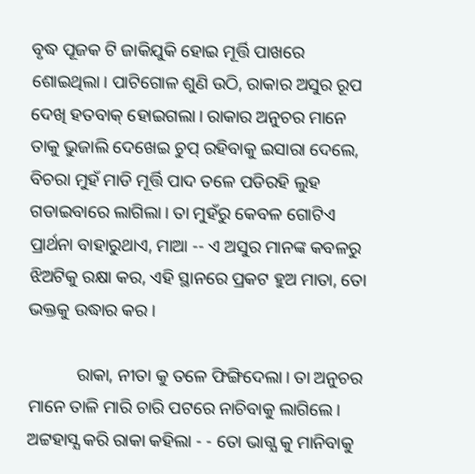ବୃଦ୍ଧ ପୂଜକ ଟି ଜାକିଯୁକି ହୋଇ ମୂର୍ତ୍ତି ପାଖରେ ଶୋଇଥିଲା। ପାଟିଗୋଳ ଶୁଣି ଉଠି, ରାକାର ଅସୁର ରୂପ ଦେଖି ହତବାକ୍ ହୋଇଗଲା। ରାକାର ଅନୁଚର ମାନେ ତାକୁ ଭୁଜାଲି ଦେଖେଇ ଚୁପ୍ ରହିବାକୁ ଇସାରା ଦେଲେ, ବିଚରା ମୁହଁ ମାଡି ମୂର୍ତ୍ତି ପାଦ ତଳେ ପଡିରହି ଲୁହ ଗଡାଇବାରେ ଲାଗିଲା। ତା ମୁହଁରୁ କେବଳ ଗୋଟିଏ ପ୍ରାର୍ଥନା ବାହାରୁଥାଏ, ମାଆ -- ଏ ଅସୁର ମାନଙ୍କ କବଳରୁ ଝିଅଟିକୁ ରକ୍ଷା କର, ଏହି ସ୍ଥାନରେ ପ୍ରକଟ ହୁଅ ମାତା, ତୋ ଭକ୍ତକୁ ଉଦ୍ଧାର କର।

           ରାକା, ନୀତା କୁ ତଳେ ଫିଙ୍ଗିଦେଲା। ତା ଅନୁଚର ମାନେ ତାଳି ମାରି ଚାରି ପଟରେ ନାଚିବାକୁ ଲାଗିଲେ। ଅଟ୍ଟହାସ୍ଯ କରି ରାକା କହିଲା - - ତୋ ଭାଗ୍ଯ କୁ ମାନିବାକୁ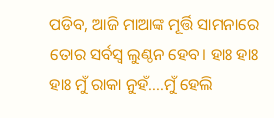ପଡିବ, ଆଜି ମାଆଙ୍କ ମୂର୍ତ୍ତି ସାମନାରେ ତୋର ସର୍ବସ୍ବ ଲୁଣ୍ଠନ ହେବ। ହାଃ ହାଃ ହାଃ ମୁଁ ରାକା ନୁହଁ....ମୁଁ ହେଲି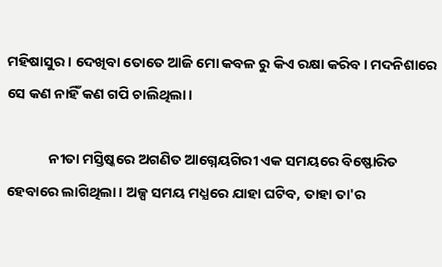ମହିଷାସୁର। ଦେଖିବା ତୋତେ ଆଜି ମୋ କବଳ ରୁ କିଏ ରକ୍ଷା କରିବ। ମଦନିଶାରେ ସେ କଣ ନାହିଁ କଣ ଗପି ଚାଲିଥିଲା।

             ନୀତା ମସ୍ତିଷ୍କରେ ଅଗଣିତ ଆଗ୍ନେୟଗିରୀ ଏକ ସମୟରେ ବିଷ୍ଫୋରିତ ହେବାରେ ଲାଗିଥିଲା। ଅଳ୍ପ ସମୟ ମଧ୍ଯରେ ଯାହା ଘଟିବ, ତାହା ତା'ର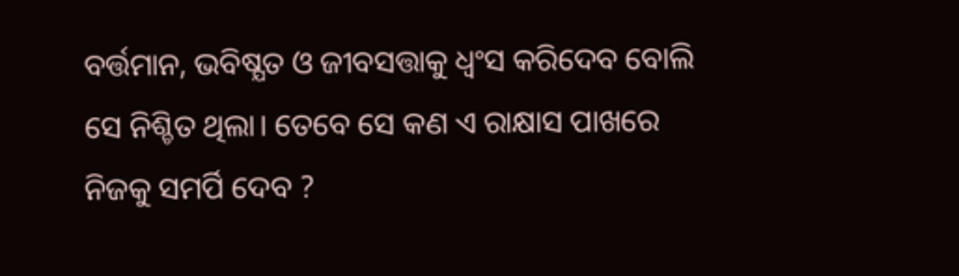ବର୍ତ୍ତମାନ, ଭବିଷ୍ଯତ ଓ ଜୀବସତ୍ତାକୁ ଧ୍ବଂସ କରିଦେବ ବୋଲି ସେ ନିଶ୍ଚିତ ଥିଲା। ତେବେ ସେ କଣ ଏ ରାକ୍ଷାସ ପାଖରେ ନିଜକୁ ସମର୍ପି ଦେବ ?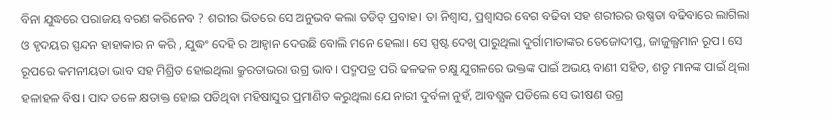ବିନା ଯୁଦ୍ଧରେ ପରାଜୟ ବରଣ କରିନେବ ? ଶରୀର ଭିତରେ ସେ ଅନୁଭବ କଲା ତଡିତ୍ ପ୍ରବାହ। ତା ନିଶ୍ବାସ, ପ୍ରଶ୍ବାସର ବେଗ ବଢିବା ସହ ଶରୀରର ଉଷ୍ଣତା ବଢିବାରେ ଲାଗିଲା ଓ ହୃଦୟର ସ୍ପନ୍ଦନ ହାହାକାର ନ କରି , ଯୁଦ୍ଧଂ ଦେହି ର ଆହ୍ବାନ ଦେଉଛି ବୋଲି ମନେ ହେଲା। ସେ ସ୍ପଷ୍ଟ ଦେଖି ପାରୁଥିଲା ଦୁର୍ଗାମାତାଙ୍କର ତେଜୋଦୀପ୍ତ, ଜାଜୁଲ୍ଯମାନ ରୂପ। ସେ ରୂପରେ କମନୀୟତା ଭାବ ସହ ମିଶ୍ରିତ ହୋଇଥିଲା କ୍ରୁରତାଭରା ଉଗ୍ର ଭାବ। ପଦ୍ମପତ୍ର ପରି ଢଳଢଳ ଚକ୍ଷୁ ଯୁଗଳରେ ଭକ୍ତଙ୍କ ପାଇଁ ଅଭୟ ବାଣୀ ସହିତ, ଶତୃ ମାନଙ୍କ ପାଇଁ ଥିଲା ହଳାହଳ ବିଷ। ପାଦ ତଳେ କ୍ଷତାକ୍ତ ହୋଇ ପଡିଥିବା ମହିଷାସୁର ପ୍ରମାଣିତ କରୁଥିଲା ଯେ ନାରୀ ଦୁର୍ବଳା ନୁହଁ, ଆବଶ୍ଯକ ପଡିଲେ ସେ ଭୀଷଣ ଉଗ୍ର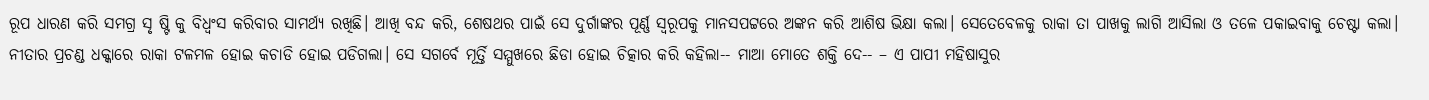ରୂପ ଧାରଣ କରି ସମଗ୍ର ସୃ ଷ୍ଟି କୁ ବିଧ୍ବଂସ କରିବାର ସାମର୍ଥ୍ଯ ରଖିଛି। ଆଖି ବନ୍ଦ କରି, ଶେଷଥର ପାଇଁ ସେ ଦୁର୍ଗାଙ୍କର ପୂର୍ଣ୍ଣ ସ୍ବରୂପକୁ ମାନସପଟ୍ଟରେ ଅଙ୍କନ କରି ଆଶିଷ ଭିକ୍ଷା କଲା। ସେତେବେଳକୁ ରାକା ତା ପାଖକୁ ଲାଗି ଆସିଲା ଓ ତଳେ ପକାଇବାକୁ ଚେଷ୍ଟା କଲା। ନୀତାର ପ୍ରଚଣ୍ଡ ଧକ୍କାରେ ରାକା ଟଳମଳ ହୋଇ କଚାଡି ହୋଇ ପଡିଗଲା। ସେ ସଗର୍ବେ ମୂର୍ତ୍ତି ସମ୍ମୁଖରେ ଛିଡା ହୋଇ ଚିତ୍କାର କରି କହିଲା-- ମାଆ ମୋତେ ଶକ୍ତି ଦେ-- – ଏ ପାପୀ ମହିଷାସୁର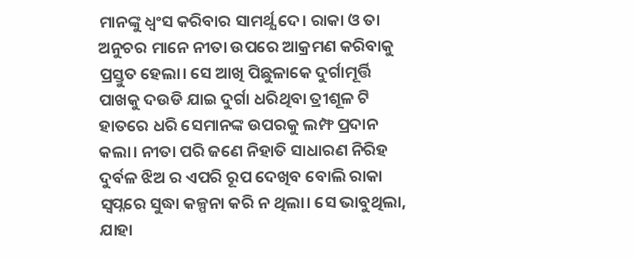ମାନଙ୍କୁ ଧ୍ବଂସ କରିବାର ସାମର୍ଥ୍ଯ ଦେ। ରାକା ଓ ତା ଅନୁଚର ମାନେ ନୀତା ଉପରେ ଆକ୍ରମଣ କରିବାକୁ ପ୍ରସ୍ତୁତ ହେଲା। ସେ ଆଖି ପିଛୁଳାକେ ଦୁର୍ଗାମୂର୍ତ୍ତି ପାଖକୁ ଦଉଡି ଯାଇ ଦୁର୍ଗା ଧରିଥିବା ତ୍ରୀଶୂଳ ଟି ହାତରେ ଧରି ସେମାନଙ୍କ ଉପରକୁ ଲମ୍ଫ ପ୍ରଦାନ କଲା। ନୀତା ପରି ଜଣେ ନିହାତି ସାଧାରଣ ନିରିହ ଦୁର୍ବଳ ଝିଅ ର ଏପରି ରୂପ ଦେଖିବ ବୋଲି ରାକା ସ୍ବପ୍ନରେ ସୁଦ୍ଧା କଳ୍ପନା କରି ନ ଥିଲା। ସେ ଭାବୁଥିଲା, ଯାହା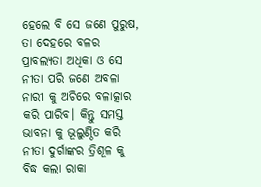ହେଲେ ବି ସେ ଜଣେ ପୁରୁଷ, ତା ଦେହରେ ବଳର ପ୍ରାବଲ୍ଯତା ଅଧିକା ଓ ସେ ନୀତା ପରି ଜଣେ ଅବଳା ନାରୀ କୁ ଅଚିରେ ବଳାତ୍କାର କରି ପାରିବ। କିନ୍ତୁ ସମସ୍ତ ଭାବନା କୁ ଭୂଲୁଣ୍ଠିତ କରି ନୀତା ଦୁର୍ଗାଙ୍କର ତ୍ରିଶୂଳ କୁ ବିଦ୍ଧ କଲା ରାକା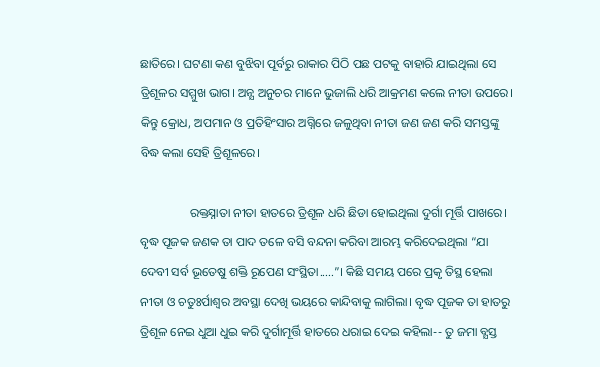ଛାତିରେ। ଘଟଣା କଣ ବୁଝିବା ପୂର୍ବରୁ ରାକାର ପିଠି ପଛ ପଟକୁ ବାହାରି ଯାଇଥିଲା ସେ ତ୍ରିଶୂଳର ସମ୍ମୁଖ ଭାଗ। ଅନ୍ଯ ଅନୁଚର ମାନେ ଭୁଜାଲି ଧରି ଆକ୍ରମଣ କଲେ ନୀତା ଉପରେ। କିନ୍ତୁ କ୍ରୋଧ, ଅପମାନ ଓ ପ୍ରତିହିଂସାର ଅଗ୍ନିରେ ଜଳୁଥିବା ନୀତା ଜଣ ଜଣ କରି ସମସ୍ତଙ୍କୁ ବିଦ୍ଧ କଲା ସେହି ତ୍ରିଶୂଳରେ।

                ରକ୍ତସ୍ନାତା ନୀତା ହାତରେ ତ୍ରିଶୂଳ ଧରି ଛିଡା ହୋଇଥିଲା ଦୁର୍ଗା ମୂର୍ତ୍ତି ପାଖରେ। ବୃଦ୍ଧ ପୂଜକ ଜଣକ ତା ପାଦ ତଳେ ବସି ବନ୍ଦନା କରିବା ଆରମ୍ଭ କରିଦେଇଥିଲା “ଯା ଦେବୀ ସର୍ବ ଭୂତେଷୁ ଶକ୍ତି ରୂପେଣ ସଂସ୍ଥିତା.....”। କିଛି ସମୟ ପରେ ପ୍ରକୃ ତିସ୍ଥ ହେଲା ନୀତା ଓ ଚତୁଃର୍ପାଶ୍ବର ଅବସ୍ଥା ଦେଖି ଭୟରେ କାନ୍ଦିବାକୁ ଲାଗିଲା। ବୃଦ୍ଧ ପୂଜକ ତା ହାତରୁ ତ୍ରିଶୂଳ ନେଇ ଧୁଆ ଧୁଇ କରି ଦୁର୍ଗାମୂର୍ତ୍ତି ହାତରେ ଧରାଇ ଦେଇ କହିଲା-- ତୁ ଜମା ବ୍ଯସ୍ତ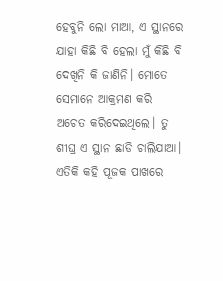ହେବୁନି ଲୋ ମାଆ, ଏ ସ୍ଥାନରେ ଯାହା କିଛି ବି ହେଲା ମୁଁ କିଛି ବି ଦେଖିନି କି ଜାଣିନି। ମୋତେ ସେମାନେ ଆକ୍ରମଣ କରି ଅଚେତ କରିଦେଇଥିଲେ। ତୁ ଶୀଘ୍ର ଏ ସ୍ଥାନ ଛାଡି ଚାଲିଯାଆ। ଏତିକି କହି ପୂଜକ ପାଖରେ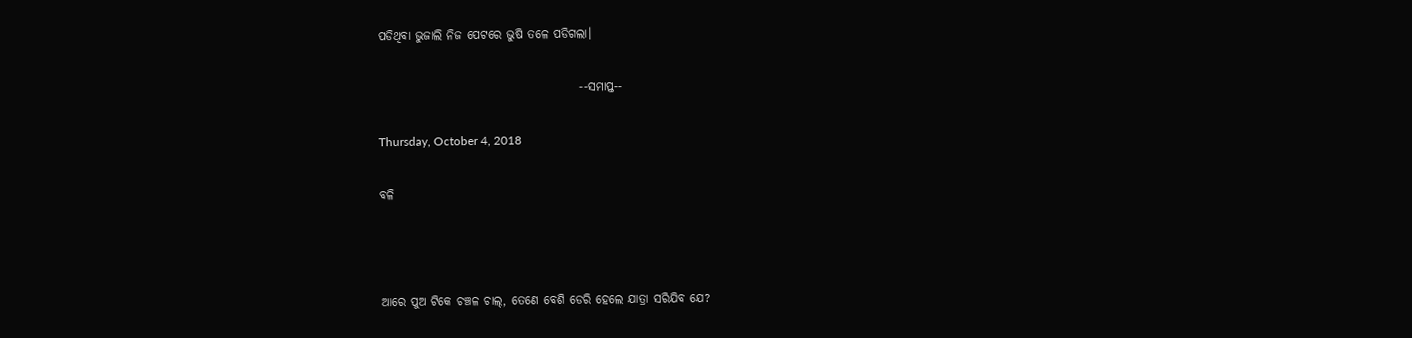ପଡିଥିବା ଭୁଜାଲି ନିଜ ପେଟରେ ଭୁଷି ତଳେ ପଡିଗଲା।

                                          --ସମାପ୍ତ--

Thursday, October 4, 2018

ବଳି



ଆରେ ପୁଅ ଟିକେ ଚଞ୍ଚଳ ଚାଲ୍, ତେଣେ ବେଶି ଡେରି ହେଲେ ଯାତ୍ରା ସରିଯିବ ଯେ?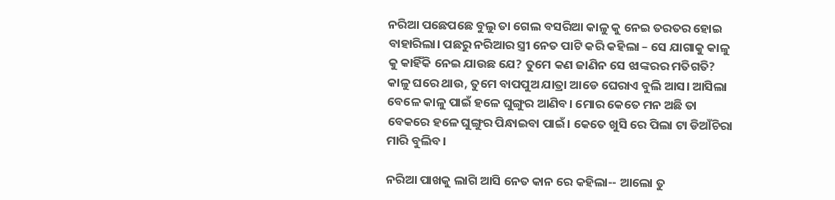ନରିଆ ପଛେପଛେ ବୁଲୁ ତା ଗେଲ ବସରିଆ କାଳୁ କୁ ନେଇ ତରତର ହୋଇ ବାହାରିଲା। ପଛରୁ ନରିଆର ସ୍ତ୍ରୀ ନେତ ପାଟି କରି କହିଲା – ସେ ଯାଗାକୁ କାଳୁ କୁ କାହିଁକି ନେଇ ଯାଉଛ ଯେ? ତୁମେ କଣ ଜାଣିନ ସେ ଝାଙ୍କରର ମତିଗତି? କାଳୁ ଘରେ ଥାଉ, ତୁମେ ବାପପୁଅ ଯାତ୍ରା ଆଡେ ଘେରାଏ ବୁଲି ଆସ। ଆସିଲା ବେଳେ କାଳୁ ପାଇଁ ହଳେ ଘୁଙ୍ଗୁର ଆଣିବ। ମୋର କେତେ ମନ ଅଛି ତା ବେକରେ ହଳେ ଘୁଙ୍ଗୁର ପିନ୍ଧାଇବା ପାଇଁ। କେତେ ଖୁସି ରେ ପିଲା ଟା ଡିଆଁଚିରା ମାରି ବୁଲିବ।

ନରିଆ ପାଖକୁ ଲାଗି ଆସି ନେତ କାନ ରେ କହିଲା-- ଆଲୋ ତୁ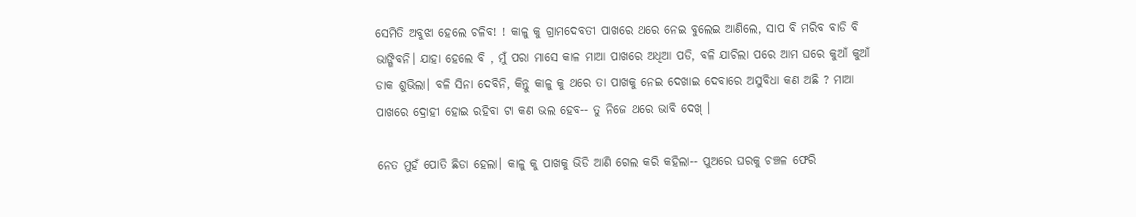ସେମିତି ଅବୁଝା ହେଲେ ଚଳିବ! ! କାଳୁ କୁ ଗ୍ରାମଦେବତୀ ପାଖରେ ଥରେ ନେଇ ବୁଲେଇ ଆଣିଲେ, ସାପ ବି ମରିବ ବାଡି ବି ଭାଙ୍ଗିବନି। ଯାହା ହେଲେ ବି , ମୁଁ ପରା ମାସେ କାଳ ମାଆ ପାଖରେ ଅଧିଆ ପଡି, ବଳି ଯାଚିଲା ପରେ ଆମ ଘରେ କୁଆଁ କୁଆଁ ଡାକ ଶୁଭିଲା। ବଳି ସିନା ଦେବିନି, କିନ୍ତୁ କାଳୁ କୁ ଥରେ ତା ପାଖକୁ ନେଇ ଦେଖାଇ ଦେବାରେ ଅସୁବିଧା କଣ ଅଛି ? ମାଆ ପାଖରେ ଦ୍ରୋହୀ ହୋଇ ରହିବା ଟା କଣ ଭଲ ହେବ-- ତୁ ନିଜେ ଥରେ ଭାବି ଦେଖ୍ ।

ନେତ ମୁହଁ ପୋତି ଛିଡା ହେଲା। କାଳୁ କୁ ପାଖକୁ ଭିଡି ଆଣି ଗେଲ କରି କହିଲା-- ପୁଅରେ ଘରକୁ ଚଞ୍ଚଳ ଫେରି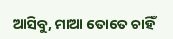ଆସିବୁ, ମାଆ ତୋତେ ଚାହିଁ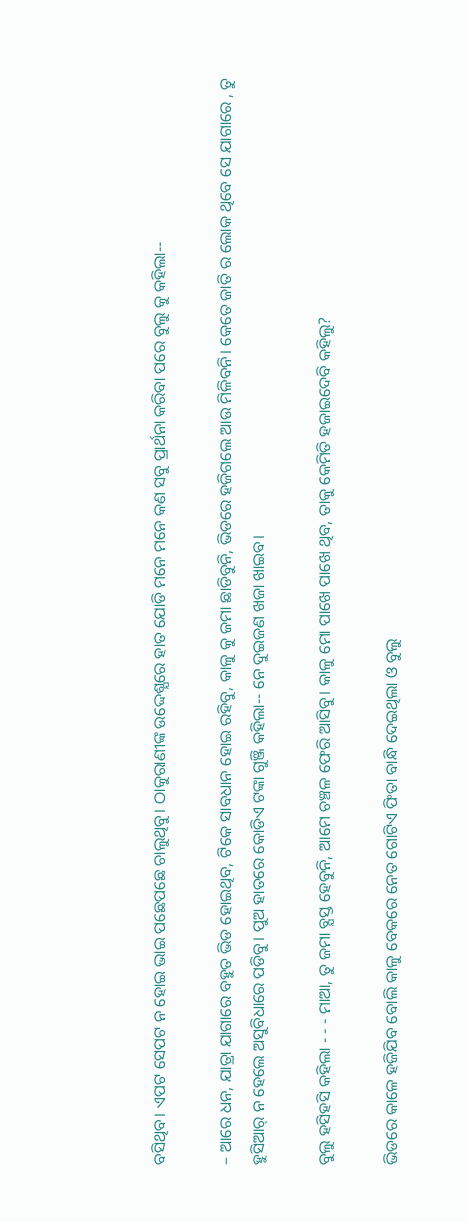ବସିଥିବ। ଏପଟ ସେପଟ ନ ହୋଇ ଭାଇ ପଛେପଛେ ଚାଲୁଥିବୁ। ଠାକୁରାଣୀଙ୍କ ଉଦ୍ଦେଶ୍ଯରେ ହାତ ଯୋଡି ମନେ ମନେ କଣ ସବୁ ପ୍ରାର୍ଥନା କରିବା ପରେ ବୁଲୁ କୁ କହିଲା--

– ଆରେ ଧନ, ଯାତ୍ରା ଯାଗାରେ ବହୁତ ଭିଡ ହୋଇଥିବ, ଟିକେ ସାବଧାନ ହୋଇ ରହିବୁ, କାଳୁ କୁ ଜମା ଛାଡିବୁନି, ଭିଡରେ ହଜିଗଲେ ଆଉ ମିଳିବନି। କେତେ ଜାତି ର ଲୋକ ଥିବେ ସେ ଯାଗାରେ , ତୁ ହୁସିଆର୍ ନ ହେଲେ ଅସୁବିଧାରେ ପଡିବୁ। ପୁଅ ହାତରେ କୋଡିଏ ଟଙ୍କା ଗୁଞ୍ଜି କହିଲା-- ନେ ଦୁଇଜଣ ଖଜା ଖାଇବ।

ବୁଲୁ ହସିହସି କହିଲା - - - ମାଆ, ତୁ ଜମା ବ୍ଯସ୍ତ ହେବୁନି, ଆମେ ଚଞ୍ଚଳ ଫେରି ଆସିବୁ। କାଳୁ ମୋ ପାଖେ ପାଖେ ଥିବ, ତାକୁ କେମିତି ହଜାଇଦେବି କହିଲୁ?

ଭିଡରେ କାଳେ ହଜିଯିବ ବୋଲି କାଳୁ ବେକରେ ନେତ ଗୋଟିଏ ଫିତା ବାନ୍ଧି ଦେଇଥିଲା ଓ ବୁଲୁ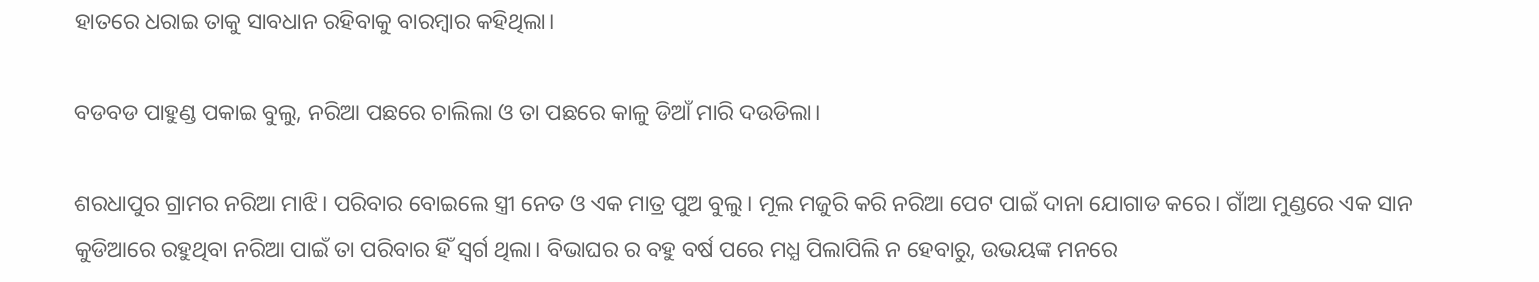ହାତରେ ଧରାଇ ତାକୁ ସାବଧାନ ରହିବାକୁ ବାରମ୍ବାର କହିଥିଲା।

ବଡବଡ ପାହୁଣ୍ଡ ପକାଇ ବୁଲୁ, ନରିଆ ପଛରେ ଚାଲିଲା ଓ ତା ପଛରେ କାଳୁ ଡିଆଁ ମାରି ଦଉଡିଲା।

ଶରଧାପୁର ଗ୍ରାମର ନରିଆ ମାଝି। ପରିବାର ବୋଇଲେ ସ୍ତ୍ରୀ ନେତ ଓ ଏକ ମାତ୍ର ପୁଅ ବୁଲୁ। ମୂଲ ମଜୁରି କରି ନରିଆ ପେଟ ପାଇଁ ଦାନା ଯୋଗାଡ କରେ। ଗାଁଆ ମୁଣ୍ଡରେ ଏକ ସାନ କୁଡିଆରେ ରହୁଥିବା ନରିଆ ପାଇଁ ତା ପରିବାର ହିଁ ସ୍ବର୍ଗ ଥିଲା। ବିଭାଘର ର ବହୁ ବର୍ଷ ପରେ ମଧ୍ଯ ପିଲାପିଲି ନ ହେବାରୁ, ଉଭୟଙ୍କ ମନରେ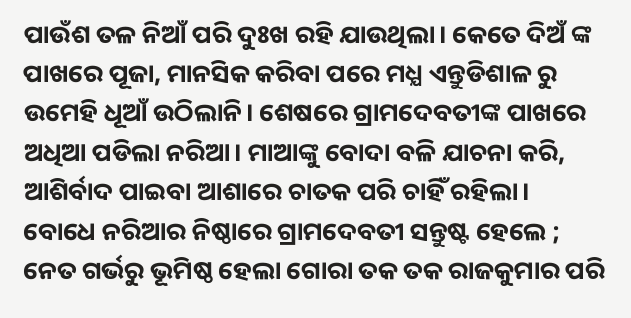ପାଉଁଶ ତଳ ନିଆଁ ପରି ଦୁଃଖ ରହି ଯାଉଥିଲା। କେତେ ଦିଅଁ ଙ୍କ ପାଖରେ ପୂଜା, ମାନସିକ କରିବା ପରେ ମଧ୍ଯ ଏନ୍ତୁଡିଶାଳ ରୁ ଉମେହି ଧୂଆଁ ଉଠିଲାନି। ଶେଷରେ ଗ୍ରାମଦେବତୀଙ୍କ ପାଖରେ ଅଧିଆ ପଡିଲା ନରିଆ। ମାଆଙ୍କୁ ବୋଦା ବଳି ଯାଚନା କରି, ଆଶିର୍ବାଦ ପାଇବା ଆଶାରେ ଚାତକ ପରି ଚାହିଁ ରହିଲା। ବୋଧେ ନରିଆର ନିଷ୍ଠାରେ ଗ୍ରାମଦେବତୀ ସନ୍ତୁଷ୍ଟ ହେଲେ ; ନେତ ଗର୍ଭରୁ ଭୂମିଷ୍ଠ ହେଲା ଗୋରା ତକ ତକ ରାଜକୁମାର ପରି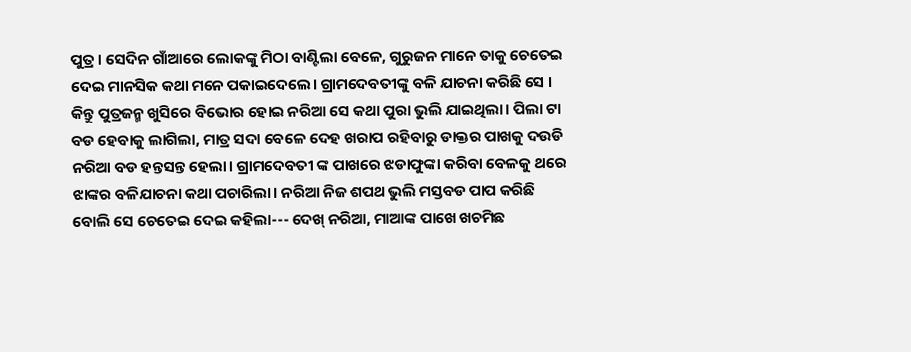ପୁତ୍ର। ସେଦିନ ଗାଁଆରେ ଲୋକଙ୍କୁ ମିଠା ବାଣ୍ଟିଲା ବେଳେ, ଗୁରୁଜନ ମାନେ ତାକୁ ଚେତେଇ ଦେଇ ମାନସିକ କଥା ମନେ ପକାଇଦେଲେ। ଗ୍ରାମଦେବତୀଙ୍କୁ ବଳି ଯାଚନା କରିଛି ସେ । କିନ୍ତୁ ପୁତ୍ରଜନ୍ମ ଖୁସିରେ ବିଭୋର ହୋଇ ନରିଆ ସେ କଥା ପୁରା ଭୁଲି ଯାଇଥିଲା। ପିଲା ଟା ବଡ ହେବାକୁ ଲାଗିଲା, ମାତ୍ର ସଦା ବେଳେ ଦେହ ଖରାପ ରହିବାରୁ ଡାକ୍ତର ପାଖକୁ ଦଉଡି ନରିଆ ବଡ ହନ୍ତସନ୍ତ ହେଲା। ଗ୍ରାମଦେବତୀ ଙ୍କ ପାଖରେ ଝଡାଫୁଙ୍କା କରିବା ବେଳକୁ ଥରେ ଝାଙ୍କର ବଳିଯାଚନା କଥା ପଚାରିଲା। ନରିଆ ନିଜ ଶପଥ ଭୁଲି ମସ୍ତବଡ ପାପ କରିଛି ବୋଲି ସେ ଚେତେଇ ଦେଇ କହିଲା--- ଦେଖ୍ ନରିଆ, ମାଆଙ୍କ ପାଖେ ଖଚମିଛ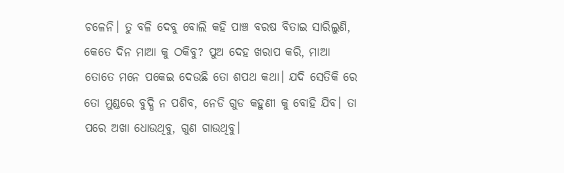ଚଳେନି। ତୁ ବଳି ଦେବୁ ବୋଲି କହି ପାଞ୍ଚ ବରଷ ବିତାଇ ସାରିଲୁଣି, କେତେ ଦିନ ମାଆ କୁ ଠକିବୁ? ପୁଅ ଦେହ ଖରାପ କରି, ମାଆ ତୋତେ ମନେ ପକେଇ ଦେଉଛି ତୋ ଶପଥ କଥା। ଯଦି ସେତିକି ରେ ତୋ ମୁଣ୍ଡରେ ବୁଦ୍ଧି ନ ପଶିବ, ନେଡି ଗୁଡ କହୁଣୀ କୁ ବୋହି ଯିବ। ତା ପରେ ଅଖା ଧୋଉଥିବୁ, ଗୁଣ ଗାଉଥିବୁ।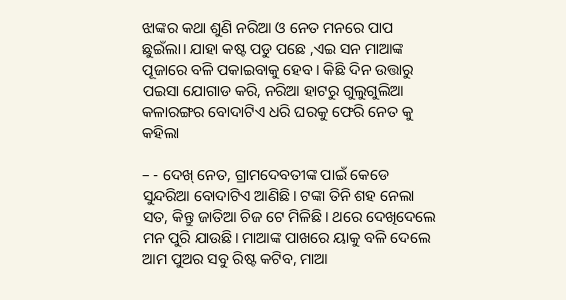ଝାଙ୍କର କଥା ଶୁଣି ନରିଆ ଓ ନେତ ମନରେ ପାପ ଛୁଇଁଲା। ଯାହା କଷ୍ଟ ପଡୁ ପଛେ ,ଏଇ ସନ ମାଆଙ୍କ ପୂଜାରେ ବଳି ପକାଇବାକୁ ହେବ। କିଛି ଦିନ ଉତ୍ତାରୁ ପଇସା ଯୋଗାଡ କରି, ନରିଆ ହାଟରୁ ଗୁଲୁଗୁଲିଆ କଳାରଙ୍ଗର ବୋଦାଟିଏ ଧରି ଘରକୁ ଫେରି ନେତ କୁ କହିଲା

– - ଦେଖ୍ ନେତ, ଗ୍ରାମଦେବତୀଙ୍କ ପାଇଁ କେଡେ ସୁନ୍ଦରିଆ ବୋଦାଟିଏ ଆଣିଛି। ଟଙ୍କା ତିନି ଶହ ନେଲା ସତ, କିନ୍ତୁ ଜାତିଆ ଚିଜ ଟେ ମିଳିଛି। ଥରେ ଦେଖିଦେଲେ ମନ ପୁରି ଯାଉଛି। ମାଆଙ୍କ ପାଖରେ ୟାକୁ ବଳି ଦେଲେ ଆମ ପୁଅର ସବୁ ରିଷ୍ଟ କଟିବ, ମାଆ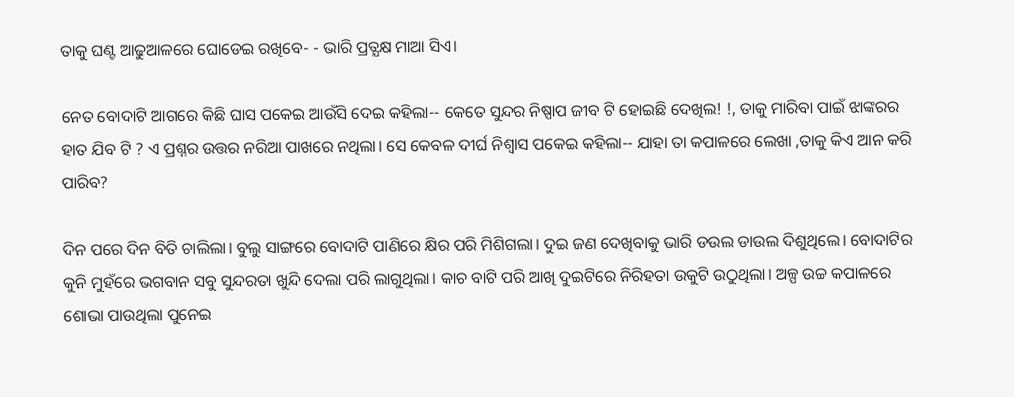ତାକୁ ଘଣ୍ଟ ଆଢୁଆଳରେ ଘୋଡେଇ ରଖିବେ- - ଭାରି ପ୍ରତ୍ଯକ୍ଷ ମାଆ ସିଏ।

ନେତ ବୋଦାଟି ଆଗରେ କିଛି ଘାସ ପକେଇ ଆଉଁସି ଦେଇ କହିଲା-- କେତେ ସୁନ୍ଦର ନିଷ୍ପାପ ଜୀବ ଟି ହୋଇଛି ଦେଖିଲ! !, ତାକୁ ମାରିବା ପାଇଁ ଝାଙ୍କରର ହାତ ଯିବ ଟି ? ଏ ପ୍ରଶ୍ନର ଉତ୍ତର ନରିଆ ପାଖରେ ନଥିଲା। ସେ କେବଳ ଦୀର୍ଘ ନିଶ୍ବାସ ପକେଇ କହିଲା-- ଯାହା ତା କପାଳରେ ଲେଖା ,ତାକୁ କିଏ ଆନ କରି ପାରିବ?

ଦିନ ପରେ ଦିନ ବିତି ଚାଲିଲା। ବୁଲୁ ସାଙ୍ଗରେ ବୋଦାଟି ପାଣିରେ କ୍ଷିର ପରି ମିଶିଗଲା। ଦୁଇ ଜଣ ଦେଖିବାକୁ ଭାରି ଡଉଲ ଡାଉଲ ଦିଶୁଥିଲେ। ବୋଦାଟିର କୁନି ମୁହଁରେ ଭଗବାନ ସବୁ ସୁନ୍ଦରତା ଖୁନ୍ଦି ଦେଲା ପରି ଲାଗୁଥିଲା। କାଚ ବାଟି ପରି ଆଖି ଦୁଇଟିରେ ନିରିହତା ଉକୁଟି ଉଠୁଥିଲା। ଅଳ୍ପ ଉଚ୍ଚ କପାଳରେ ଶୋଭା ପାଉଥିଲା ପୁନେଇ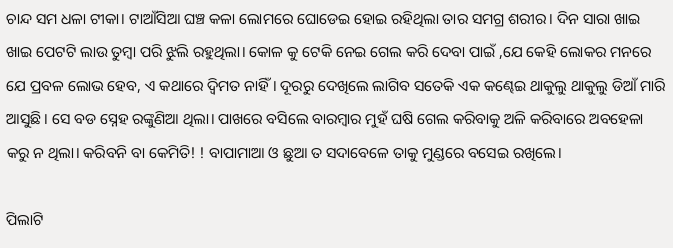ଚାନ୍ଦ ସମ ଧଳା ଟୀକା। ଟାଆଁସିଆ ଘଞ୍ଚ କଳା ଲୋମରେ ଘୋଡେଇ ହୋଇ ରହିଥିଲା ତାର ସମଗ୍ର ଶରୀର। ଦିନ ସାରା ଖାଇ ଖାଇ ପେଟଟି ଲାଉ ତୁମ୍ବା ପରି ଝୁଲି ରହୁଥିଲା। କୋଳ କୁ ଟେକି ନେଇ ଗେଲ କରି ଦେବା ପାଇଁ ,ଯେ କେହି ଲୋକର ମନରେ ଯେ ପ୍ରବଳ ଲୋଭ ହେବ, ଏ କଥାରେ ଦ୍ବିମତ ନାହିଁ। ଦୂରରୁ ଦେଖିଲେ ଲାଗିବ ସତେକି ଏକ କଣ୍ଢେଇ ଥାକୁଲୁ ଥାକୁଲୁ ଡିଆଁ ମାରି ଆସୁଛି। ସେ ବଡ ସ୍ନେହ ରଙ୍କୁଣିଆ ଥିଲା। ପାଖରେ ବସିଲେ ବାରମ୍ବାର ମୁହଁ ଘଷି ଗେଲ କରିବାକୁ ଅଳି କରିବାରେ ଅବହେଳା କରୁ ନ ଥିଲା। କରିବନି ବା କେମିତି! ! ବାପାମାଆ ଓ ଛୁଆ ତ ସଦାବେଳେ ତାକୁ ମୁଣ୍ଡରେ ବସେଇ ରଖିଲେ।

ପିଲାଟି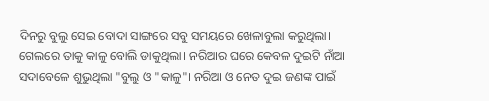ଦିନରୁ ବୁଲୁ ସେଇ ବୋଦା ସାଙ୍ଗରେ ସବୁ ସମୟରେ ଖେଳାବୁଲା କରୁଥିଲା। ଗେଲରେ ତାକୁ କାଳୁ ବୋଲି ଡାକୁଥିଲା। ନରିଆର ଘରେ କେବଳ ଦୁଇଟି ନାଁଆ ସଦାବେଳେ ଶୁଭୁଥିଲା "ବୁଲୁ ଓ "କାଳୁ"। ନରିଆ ଓ ନେତ ଦୁଇ ଜଣଙ୍କ ପାଇଁ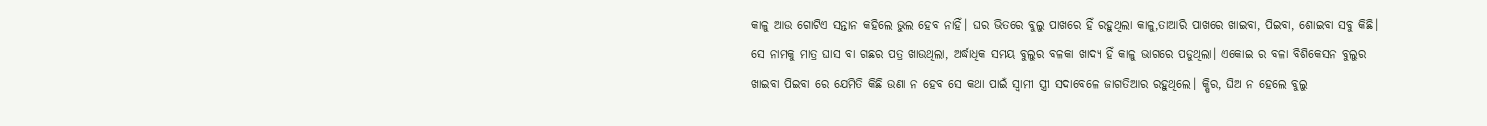କାଳୁ ଆଉ ଗୋଟିଏ ସନ୍ତାନ କହିଲେ ଭୁଲ ହେବ ନାହିଁ। ଘର ଭିତରେ ବୁଲୁ ପାଖରେ ହିଁ ରହୁଥିଲା କାଳୁ,ତାଆରି ପାଖରେ ଖାଇବା, ପିଇବା, ଶୋଇବା ସବୁ କିଛି। ସେ ନାମକୁ ମାତ୍ର ଘାସ ବା ଗଛର ପତ୍ର ଖାଉଥିଲା, ଅର୍ଦ୍ଧାଧିକ ସମୟ ବୁଲୁର ବଳକା ଖାଦ୍ଯ ହିଁ କାଳୁ ଭାଗରେ ପଡୁଥିଲା। ଏକୋଇ ର ବଳା ବିଶିକେସନ ବୁଲୁର ଖାଇବା ପିଇବା ରେ ଯେମିତି କିଛି ଉଣା ନ ହେବ ସେ କଥା ପାଇଁ ସ୍ବାମୀ ସ୍ତ୍ରୀ ସଦାବେଳେ ଜାଗତିଆର ରହୁଥିଲେ। କ୍ଷିର, ଘିଅ ନ ହେଲେ ବୁଲୁ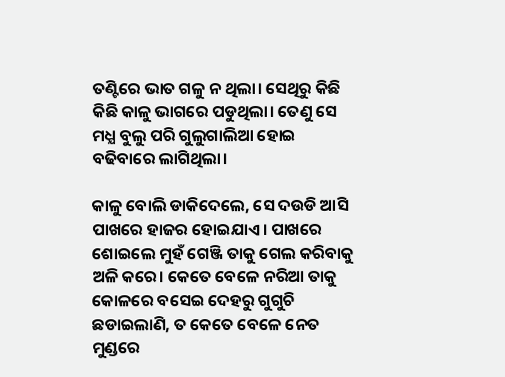ତଣ୍ଟିରେ ଭାତ ଗଳୁ ନ ଥିଲା। ସେଥିରୁ କିଛି କିଛି କାଳୁ ଭାଗରେ ପଡୁଥିଲା। ତେଣୁ ସେ ମଧ୍ଯ ବୁଲୁ ପରି ଗୁଲୁଗାଲିଆ ହୋଇ ବଢିବାରେ ଲାଗିଥିଲା।

କାଳୁ ବୋଲି ଡାକିଦେଲେ, ସେ ଦଉଡି ଆସି ପାଖରେ ହାଜର ହୋଇଯାଏ। ପାଖରେ ଶୋଇଲେ ମୁହଁ ଗେଞ୍ଜି ତାକୁ ଗେଲ କରିବାକୁ ଅଳି କରେ। କେତେ ବେଳେ ନରିଆ ତାକୁ କୋଳରେ ବସେଇ ଦେହରୁ ଗୁଗୁଚି ଛଡାଇଲାଣି, ତ କେତେ ବେଳେ ନେତ ମୁଣ୍ଡରେ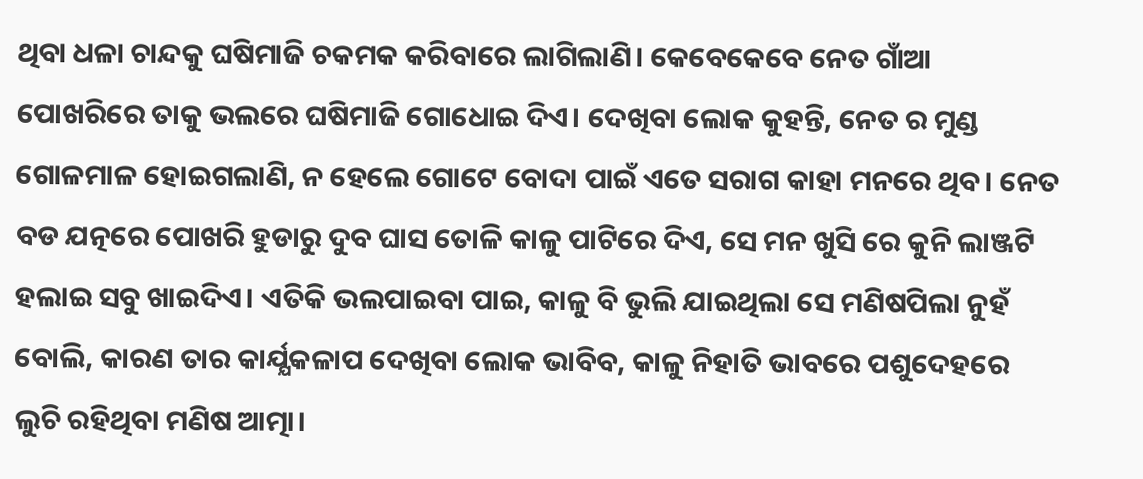ଥିବା ଧଳା ଚାନ୍ଦକୁ ଘଷିମାଜି ଚକମକ କରିବାରେ ଲାଗିଲାଣି। କେବେକେବେ ନେତ ଗାଁଆ ପୋଖରିରେ ତାକୁ ଭଲରେ ଘଷିମାଜି ଗୋଧୋଇ ଦିଏ। ଦେଖିବା ଲୋକ କୁହନ୍ତି, ନେତ ର ମୁଣ୍ଡ ଗୋଳମାଳ ହୋଇଗଲାଣି, ନ ହେଲେ ଗୋଟେ ବୋଦା ପାଇଁ ଏତେ ସରାଗ କାହା ମନରେ ଥିବ। ନେତ ବଡ ଯତ୍ନରେ ପୋଖରି ହୁଡାରୁ ଦୁବ ଘାସ ତୋଳି କାଳୁ ପାଟିରେ ଦିଏ, ସେ ମନ ଖୁସି ରେ କୁନି ଲାଞ୍ଜଟି ହଲାଇ ସବୁ ଖାଇଦିଏ। ଏତିକି ଭଲପାଇବା ପାଇ, କାଳୁ ବି ଭୁଲି ଯାଇଥିଲା ସେ ମଣିଷପିଲା ନୁହଁ ବୋଲି, କାରଣ ତାର କାର୍ଯ୍ଯକଳାପ ଦେଖିବା ଲୋକ ଭାବିବ, କାଳୁ ନିହାତି ଭାବରେ ପଶୁଦେହରେ ଲୁଚି ରହିଥିବା ମଣିଷ ଆତ୍ମା।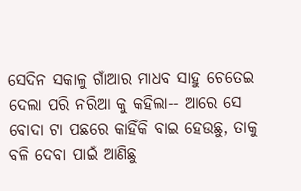ସେଦିନ ସକାଳୁ ଗାଁଆର ମାଧବ ସାହୁ ଚେତେଇ ଦେଲା ପରି ନରିଆ କୁ କହିଲା-- ଆରେ ସେ ବୋଦା ଟା ପଛରେ କାହିଁକି ବାଇ ହେଉଛୁ, ତାକୁ ବଳି ଦେବା ପାଇଁ ଆଣିଛୁ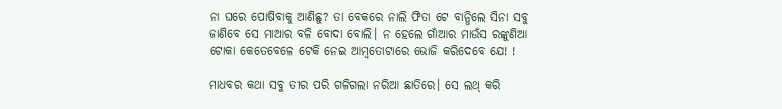ନା ଘରେ ପୋଷିବାକୁ ଆଣିଛୁ? ତା ବେକରେ ନାଲି ଫିତା ଟେ ବାନ୍ଧିଲେ ସିନା ସବୁ ଜାଣିବେ ସେ ମାଆର ବଳି ବୋଦା ବୋଲି। ନ ହେଲେ ଗାଁଆର ମାଉଁସ ରଙ୍କୁଣିଆ ଟୋକା କେତେବେଳେ ଟେକି ନେଇ ଆମ୍ବତୋଟାରେ ଭୋଜି କରିଦେବେ ଯେ! !

ମାଧବର କଥା ସବୁ ତୀର ପରି ଗଳିଗଲା ନରିଆ ଛାତିରେ। ସେ ଲଥ୍ କରି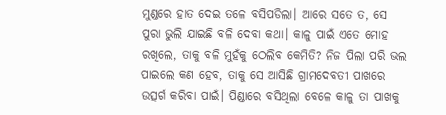ମୁଣ୍ଡରେ ହାତ ଦେଇ ତଳେ ବସିପଡିଲା। ଆରେ ସତେ ତ, ସେ ପୁରା ଭୁଲି ଯାଇଛି ବଳି ଦେବା କଥା। କାଳୁ ପାଇଁ ଏତେ ମୋହ ରଖିଲେ, ତାକୁ ବଳି ମୁହଁକୁ ଠେଲିବ କେମିତି? ନିଜ ପିଲା ପରି ଭଲ ପାଇଲେ କଣ ହେବ, ତାକୁ ସେ ଆସିଛି ଗ୍ରାମଦେବତୀ ପାଖରେ ଉତ୍ସର୍ଗ କରିବା ପାଇଁ। ପିଣ୍ଡାରେ ବସିଥିଲା ବେଳେ କାଳୁ ତା ପାଖକୁ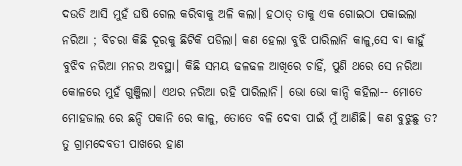ଦଉଡି ଆସି ମୁହଁ ଘଷି ଗେଲ କରିବାକୁ ଅଳି କଲା। ହଠାତ୍ ତାକୁ ଏକ ଗୋଇଠା ପକାଇଲା ନରିଆ ; ବିଚରା କିଛି ଦୂରକୁ ଛିଟିକି ପଡିଲା। କଣ ହେଲା ବୁଝି ପାରିଲାନି କାଳୁ,ସେ ବା କାହୁଁ ବୁଝିବ ନରିଆ ମନର ଅବସ୍ଥା। କିଛି ସମୟ ଢଳଢଳ ଆଖିରେ ଚାହିଁ, ପୁଣି ଥରେ ସେ ନରିଆ କୋଳରେ ମୁହଁ ଗୁଞ୍ଜିଲା। ଏଥର ନରିଆ ରହି ପାରିଲାନି। ଭୋ ଭୋ କାନ୍ଦି କହିଲା-- ମୋତେ ମୋହଜାଲ ରେ ଛନ୍ଦି ପକାନି ରେ କାଳୁ, ତୋତେ ବଳି ଦେବା ପାଇଁ ମୁଁ ଆଣିଛି। କଣ ବୁଝୁଛୁ ତ? ତୁ ଗ୍ରାମଦେବତୀ ପାଖରେ ହାଣ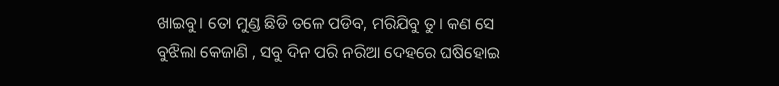ଖାଇବୁ। ତୋ ମୁଣ୍ଡ ଛିଡି ତଳେ ପଡିବ, ମରିଯିବୁ ତୁ। କଣ ସେ ବୁଝିଲା କେଜାଣି , ସବୁ ଦିନ ପରି ନରିଆ ଦେହରେ ଘଷିହୋଇ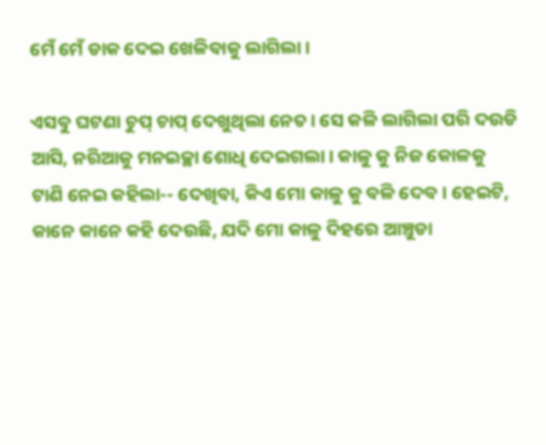ମେଁ ମେଁ ଡାକ ଦେଇ ଖେଳିବାକୁ ଲାଗିଲା।

ଏସବୁ ଘଟଣା ଚୁପ୍ ଚାପ୍ ଦେଖୁଥିଲା ନେତ। ସେ କଳି ଲାଗିଲା ପରି ଦଉଡି ଆସି, ନରିଆକୁ ମନଇଚ୍ଛା ଶୋଧି ଦେଇଗଲା। କାଳୁ କୁ ନିଜ କୋଳକୁ ଟାଣି ନେଇ କହିଲା-- ଦେଖିବା, କିଏ ମୋ କାଳୁ କୁ ବଳି ଦେବ। ହେଇଟି, କାନେ କାନେ କହି ଦେଉଛି, ଯଦି ମୋ କାଳୁ ଦିହରେ ଆଞ୍ଚୁଡା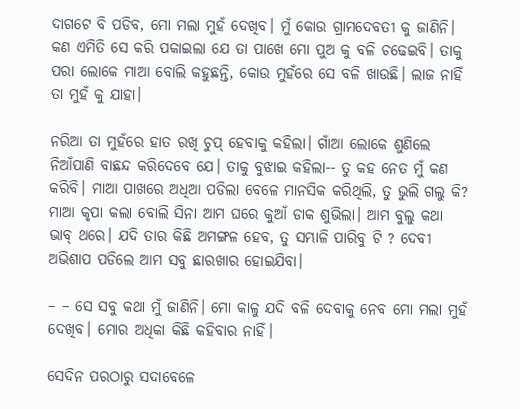ଦାଗଟେ ବି ପଡିବ, ମୋ ମଲା ମୁହଁ ଦେଖିବ। ମୁଁ କୋଉ ଗ୍ରାମଦେବତୀ କୁ ଜାଣିନି। କଣ ଏମିତି ସେ କରି ପକାଇଲା ଯେ ତା ପାଖେ ମୋ ପୁଅ କୁ ବଳି ଚଢେଇବି। ତାକୁ ପରା ଲୋକେ ମାଆ ବୋଲି କହୁଛନ୍ତି, କୋଉ ମୁହଁରେ ସେ ବଳି ଖାଉଛି। ଲାଜ ନାହିଁ ତା ମୁହଁ କୁ ଯାହା।

ନରିଆ ତା ମୁହଁରେ ହାତ ରଖି ଚୁପ୍ ହେବାକୁ କହିଲା। ଗାଁଆ ଲୋକେ ଶୁଣିଲେ ନିଆଁପାଣି ବାଛନ୍ଦ କରିଦେବେ ଯେ। ତାକୁ ବୁଝାଇ କହିଲା-- ତୁ କହ ନେତ ମୁଁ କଣ କରିବି। ମାଆ ପାଖରେ ଅଧିଆ ପଡିଲା ବେଳେ ମାନସିକ କରିଥିଲି, ତୁ ଭୁଲି ଗଲୁ କି? ମାଆ କୃପା କଲା ବୋଲି ସିନା ଆମ ଘରେ କୁଆଁ ଡାକ ଶୁଭିଲା। ଆମ ବୁଲୁ କଥା ଭାବ୍ ଥରେ। ଯଦି ତାର କିଛି ଅମଙ୍ଗଳ ହେବ, ତୁ ସମ୍ଭାଳି ପାରିବୁ ଟି ? ଦେବୀ ଅଭିଶାପ ପଡିଲେ ଆମ ସବୁ ଛାରଖାର ହୋଇଯିବା।

– – ସେ ସବୁ କଥା ମୁଁ ଜାଣିନି। ମୋ କାଳୁ ଯଦି ବଳି ଦେବାକୁ ନେବ ମୋ ମଲା ମୁହଁ ଦେଖିବ। ମୋର ଅଧିକା କିଛି କହିବାର ନାହିଁ।

ସେଦିନ ପରଠାରୁ ସଦାବେଳେ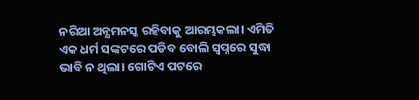ନରିଆ ଅନ୍ଯମନସ୍କ ରହିବାକୁ ଆରମ୍ଭକଲା। ଏମିତି ଏକ ଧର୍ମ ସଙ୍କଟରେ ପଡିବ ବୋଲି ସ୍ବପ୍ନରେ ସୁଦ୍ଧା ଭାବି ନ ଥିଲା। ଗୋଟିଏ ପଟରେ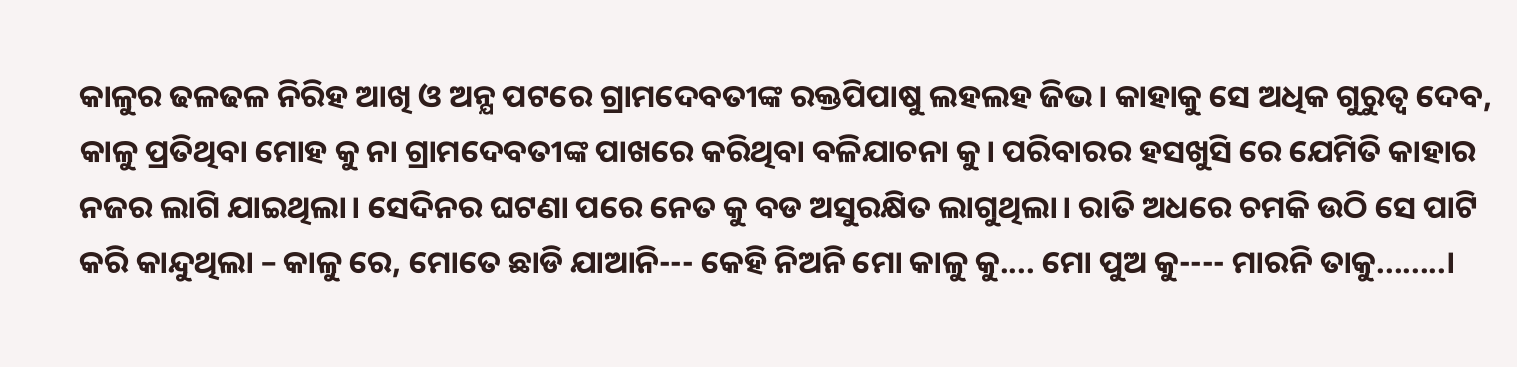କାଳୁର ଢଳଢଳ ନିରିହ ଆଖି ଓ ଅନ୍ଯ ପଟରେ ଗ୍ରାମଦେବତୀଙ୍କ ରକ୍ତପିପାଷୁ ଲହଲହ ଜିଭ। କାହାକୁ ସେ ଅଧିକ ଗୁରୁତ୍ବ ଦେବ, କାଳୁ ପ୍ରତିଥିବା ମୋହ କୁ ନା ଗ୍ରାମଦେବତୀଙ୍କ ପାଖରେ କରିଥିବା ବଳିଯାଚନା କୁ। ପରିବାରର ହସଖୁସି ରେ ଯେମିତି କାହାର ନଜର ଲାଗି ଯାଇଥିଲା। ସେଦିନର ଘଟଣା ପରେ ନେତ କୁ ବଡ ଅସୁରକ୍ଷିତ ଲାଗୁଥିଲା। ରାତି ଅଧରେ ଚମକି ଉଠି ସେ ପାଟି କରି କାନ୍ଦୁଥିଲା – କାଳୁ ରେ, ମୋତେ ଛାଡି ଯାଆନି--- କେହି ନିଅନି ମୋ କାଳୁ କୁ.... ମୋ ପୁଅ କୁ---- ମାରନି ତାକୁ........।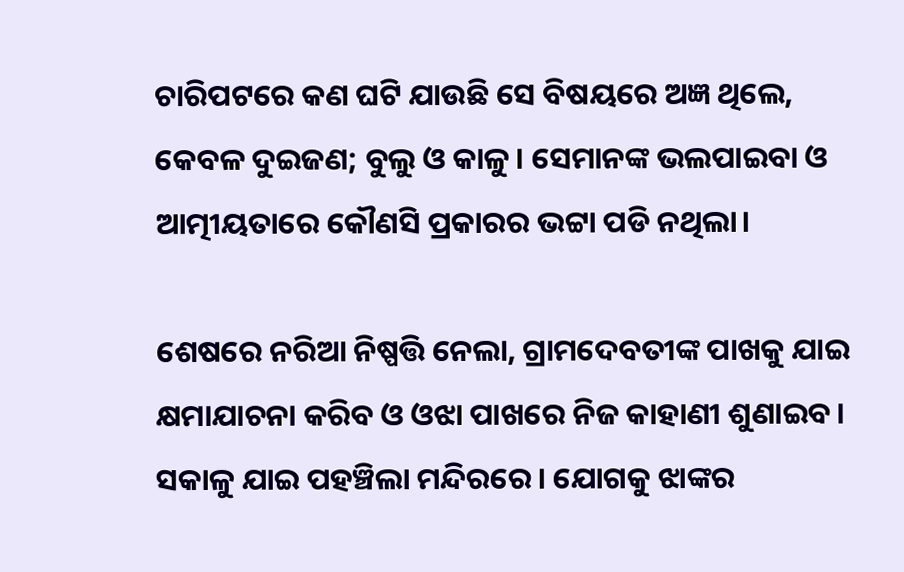ଚାରିପଟରେ କଣ ଘଟି ଯାଉଛି ସେ ବିଷୟରେ ଅଜ୍ଞ ଥିଲେ, କେବଳ ଦୁଇଜଣ; ବୁଲୁ ଓ କାଳୁ। ସେମାନଙ୍କ ଭଲପାଇବା ଓ ଆତ୍ମୀୟତାରେ କୌଣସି ପ୍ରକାରର ଭଟ୍ଟା ପଡି ନଥିଲା।

ଶେଷରେ ନରିଆ ନିଷ୍ପତ୍ତି ନେଲା, ଗ୍ରାମଦେବତୀଙ୍କ ପାଖକୁ ଯାଇ କ୍ଷମାଯାଚନା କରିବ ଓ ଓଝା ପାଖରେ ନିଜ କାହାଣୀ ଶୁଣାଇବ। ସକାଳୁ ଯାଇ ପହଞ୍ଚିଲା ମନ୍ଦିରରେ। ଯୋଗକୁ ଝାଙ୍କର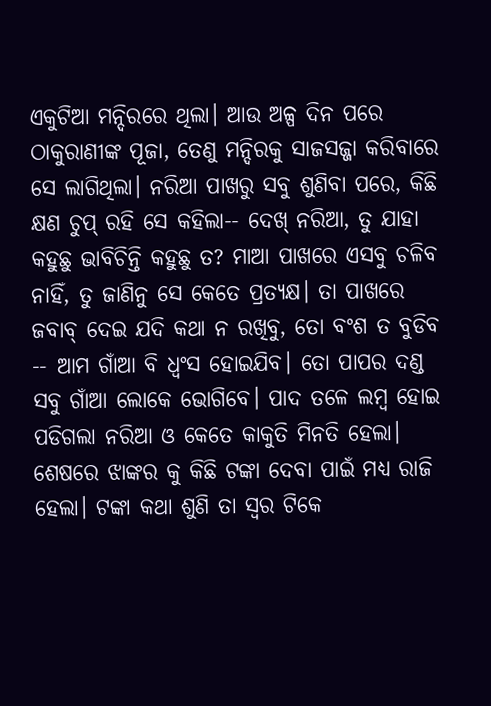ଏକୁଟିଆ ମନ୍ଦିରରେ ଥିଲା। ଆଉ ଅଳ୍ପ ଦିନ ପରେ ଠାକୁରାଣୀଙ୍କ ପୂଜା, ତେଣୁ ମନ୍ଦିରକୁ ସାଜସଜ୍ଜା କରିବାରେ ସେ ଲାଗିଥିଲା। ନରିଆ ପାଖରୁ ସବୁ ଶୁଣିବା ପରେ, କିଛି କ୍ଷଣ ଚୁପ୍ ରହି ସେ କହିଲା-- ଦେଖ୍ ନରିଆ, ତୁ ଯାହା କହୁଛୁ ଭାବିଚିନ୍ତି କହୁଛୁ ତ? ମାଆ ପାଖରେ ଏସବୁ ଚଳିବ ନାହିଁ, ତୁ ଜାଣିନୁ ସେ କେତେ ପ୍ରତ୍ଯକ୍ଷ। ତା ପାଖରେ ଜବାବ୍ ଦେଇ ଯଦି କଥା ନ ରଖିବୁ, ତୋ ବଂଶ ତ ବୁଡିବ -- ଆମ ଗାଁଆ ବି ଧ୍ବଂସ ହୋଇଯିବ। ତୋ ପାପର ଦଣ୍ଡ ସବୁ ଗାଁଆ ଲୋକେ ଭୋଗିବେ। ପାଦ ତଳେ ଲମ୍ବ ହୋଇ ପଡିଗଲା ନରିଆ ଓ କେତେ କାକୁତି ମିନତି ହେଲା। ଶେଷରେ ଝାଙ୍କର କୁ କିଛି ଟଙ୍କା ଦେବା ପାଇଁ ମଧ୍ଯ ରାଜି ହେଲା। ଟଙ୍କା କଥା ଶୁଣି ତା ସ୍ବର ଟିକେ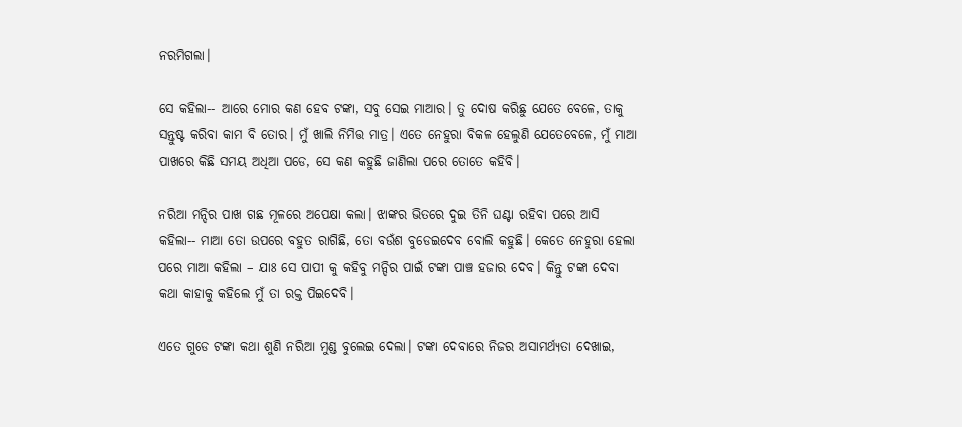ନରମିଗଲା।

ସେ କହିଲା-- ଆରେ ମୋର କଣ ହେବ ଟଙ୍କା, ସବୁ ସେଇ ମାଆର। ତୁ ଦୋଷ କରିଛୁ ଯେତେ ବେଳେ, ତାକୁ ସନ୍ତୁଷ୍ଟ କରିବା କାମ ବି ତୋର। ମୁଁ ଖାଲି ନିମିତ୍ତ ମାତ୍ର। ଏତେ ନେହୁରା ବିକଳ ହେଲୁଣି ଯେତେବେଳେ, ମୁଁ ମାଆ ପାଖରେ କିଛି ସମୟ ଅଧିଆ ପଡେ, ସେ କଣ କହୁଛି ଜାଣିଲା ପରେ ତୋତେ କହିବି।

ନରିଆ ମନ୍ଦିର ପାଖ ଗଛ ମୂଳରେ ଅପେକ୍ଷା କଲା। ଝାଙ୍କର ଭିତରେ ଦୁଇ ତିନି ଘଣ୍ଟା ରହିବା ପରେ ଆସି କହିଲା-- ମାଆ ତୋ ଉପରେ ବହୁତ ରାଗିଛି, ତୋ ବଉଁଶ ବୁଡେଇଦେବ ବୋଲି କହୁଛି। କେତେ ନେହୁରା ହେଲା ପରେ ମାଆ କହିଲା – ଯାଃ ସେ ପାପୀ କୁ କହିବୁ ମନ୍ଦିର ପାଇଁ ଟଙ୍କା ପାଞ୍ଚ ହଜାର ଦେବ। କିନ୍ତୁ ଟଙ୍କା ଦେବା କଥା କାହାକୁ କହିଲେ ମୁଁ ତା ରକ୍ତ ପିଇଦେବି।

ଏତେ ଗୁଡେ ଟଙ୍କା କଥା ଶୁଣି ନରିଆ ମୁଣ୍ଡ ବୁଲେଇ ଦେଲା। ଟଙ୍କା ଦେବାରେ ନିଜର ଅସାମର୍ଥ୍ଯତା ଦେଖାଇ,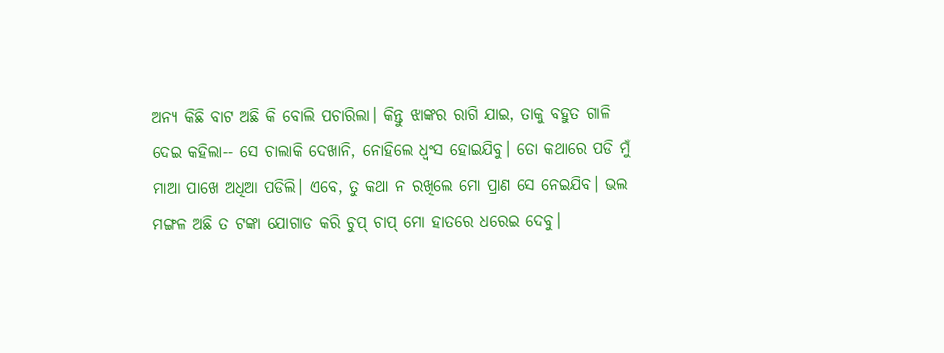ଅନ୍ଯ କିଛି ବାଟ ଅଛି କି ବୋଲି ପଚାରିଲା। କିନ୍ତୁ ଝାଙ୍କର ରାଗି ଯାଇ, ତାକୁ ବହୁତ ଗାଳି ଦେଇ କହିଲା-- ସେ ଚାଲାକି ଦେଖାନି, ନୋହିଲେ ଧ୍ବଂସ ହୋଇଯିବୁ। ତୋ କଥାରେ ପଡି ମୁଁ ମାଆ ପାଖେ ଅଧିଆ ପଡିଲି। ଏବେ, ତୁ କଥା ନ ରଖିଲେ ମୋ ପ୍ରାଣ ସେ ନେଇଯିବ। ଭଲ ମଙ୍ଗଳ ଅଛି ତ ଟଙ୍କା ଯୋଗାଡ କରି ଚୁପ୍ ଚାପ୍ ମୋ ହାତରେ ଧରେଇ ଦେବୁ।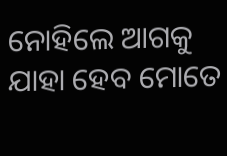ନୋହିଲେ ଆଗକୁ ଯାହା ହେବ ମୋତେ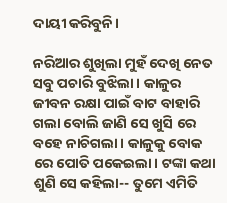ଦାୟୀ କରିବୁନି।

ନରିଆର ଶୁଖିଲା ମୁହଁ ଦେଖି ନେତ ସବୁ ପଚାରି ବୁଝିଲା। କାଳୁର ଜୀବନ ରକ୍ଷା ପାଇଁ ବାଟ ବାହାରି ଗଲା ବୋଲି ଜାଣି ସେ ଖୁସି ରେ ବହେ ନାଚିଗଲା। କାଳୁକୁ ବୋକ ରେ ପୋତି ପକେଇଲା। ଟଙ୍କା କଥା ଶୁଣି ସେ କହିଲା-- ତୁମେ ଏମିତି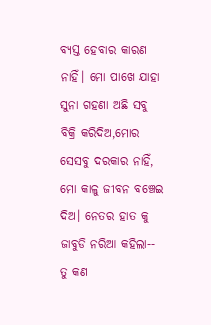ବ୍ଯସ୍ତ ହେବାର କାରଣ ନାହିଁ। ମୋ ପାଖେ ଯାହା ସୁନା ଗହଣା ଅଛି ସବୁ ବିକ୍ରି କରିଦିଅ,ମୋର ସେସବୁ ଦରକାର ନାହିଁ, ମୋ କାଳୁ ଜୀବନ ବଞ୍ଚେଇ ଦିଅ। ନେତର ହାତ କୁ ଜାବୁଡି ନରିଆ କହିଲା-- ତୁ କଣ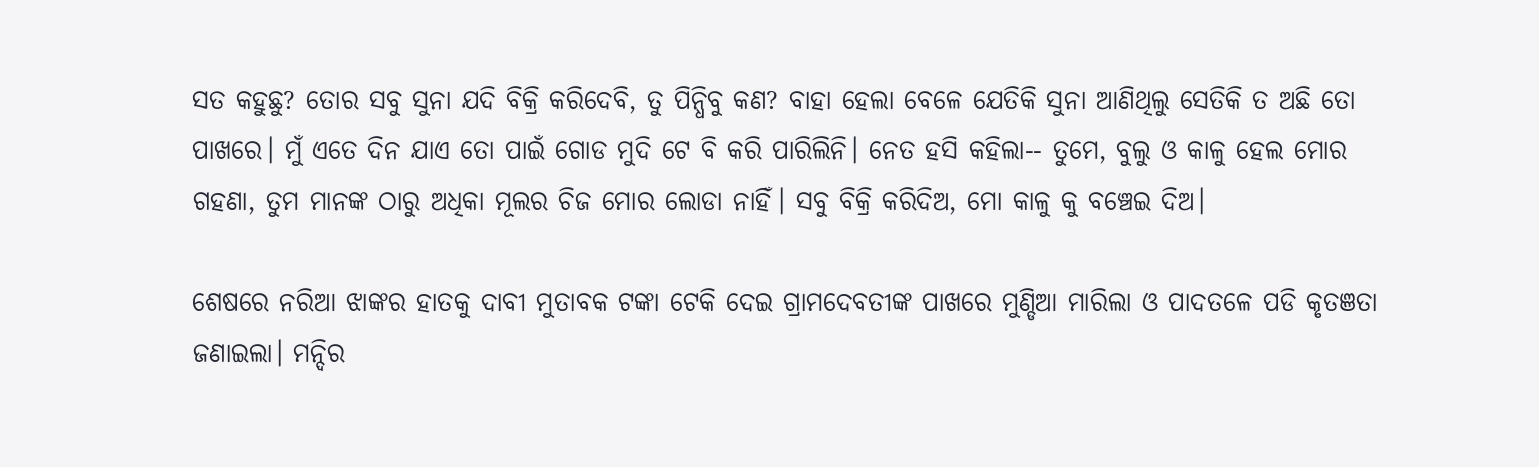ସତ କହୁଛୁ? ତୋର ସବୁ ସୁନା ଯଦି ବିକ୍ରି କରିଦେବି, ତୁ ପିନ୍ଧିବୁ କଣ? ବାହା ହେଲା ବେଳେ ଯେତିକି ସୁନା ଆଣିଥିଲୁ ସେତିକି ତ ଅଛି ତୋ ପାଖରେ। ମୁଁ ଏତେ ଦିନ ଯାଏ ତୋ ପାଇଁ ଗୋଡ ମୁଦି ଟେ ବି କରି ପାରିଲିନି। ନେତ ହସି କହିଲା-- ତୁମେ, ବୁଲୁ ଓ କାଳୁ ହେଲ ମୋର ଗହଣା, ତୁମ ମାନଙ୍କ ଠାରୁ ଅଧିକା ମୂଲର ଚିଜ ମୋର ଲୋଡା ନାହିଁ। ସବୁ ବିକ୍ରି କରିଦିଅ, ମୋ କାଳୁ କୁ ବଞ୍ଚେଇ ଦିଅ।

ଶେଷରେ ନରିଆ ଝାଙ୍କର ହାତକୁ ଦାବୀ ମୁତାବକ ଟଙ୍କା ଟେକି ଦେଇ ଗ୍ରାମଦେବତୀଙ୍କ ପାଖରେ ମୁଣ୍ଡିଆ ମାରିଲା ଓ ପାଦତଳେ ପଡି କୃତଞତା ଜଣାଇଲା। ମନ୍ଦିର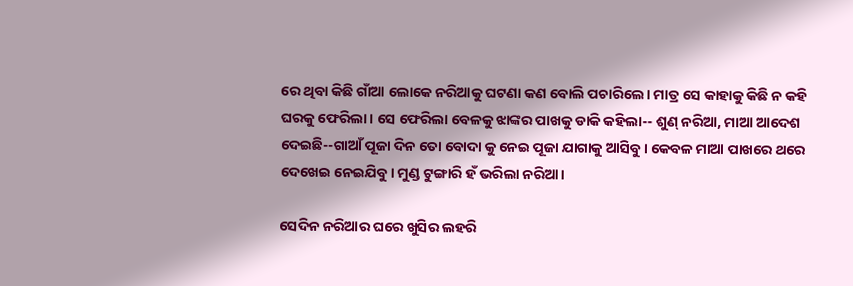ରେ ଥିବା କିଛି ଗାଁଆ ଲୋକେ ନରିଆକୁ ଘଟଣା କଣ ବୋଲି ପଚାରିଲେ। ମାତ୍ର ସେ କାହାକୁ କିଛି ନ କହି ଘରକୁ ଫେରିଲା। ସେ ଫେରିଲା ବେଳକୁ ଝାଙ୍କର ପାଖକୁ ଡାକି କହିଲା-- ଶୁଣ୍ ନରିଆ, ମାଆ ଆଦେଶ ଦେଇଛି--ଗାଆଁ ପୂଜା ଦିନ ତୋ ବୋଦା କୁ ନେଇ ପୂଜା ଯାଗାକୁ ଆସିବୁ। କେବଳ ମାଆ ପାଖରେ ଥରେ ଦେଖେଇ ନେଇଯିବୁ। ମୁଣ୍ଡ ଟୁଙ୍ଗାରି ହଁ ଭରିଲା ନରିଆ।

ସେଦିନ ନରିଆର ଘରେ ଖୁସିର ଲହରି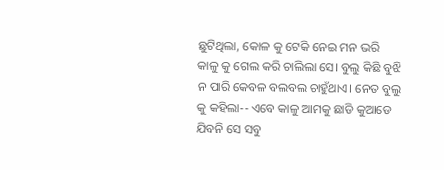ଛୁଟିଥିଲା, କୋଳ କୁ ଟେକି ନେଇ ମନ ଭରି କାଳୁ କୁ ଗେଲ କରି ଚାଲିଲା ସେ। ବୁଲୁ କିଛି ବୁଝି ନ ପାରି କେବଳ ବଲବଲ ଚାହୁଁଥାଏ। ନେତ ବୁଲୁ କୁ କହିଲା-- ଏବେ କାଳୁ ଆମକୁ ଛାଡି କୁଆଡେ ଯିବନି ସେ ସବୁ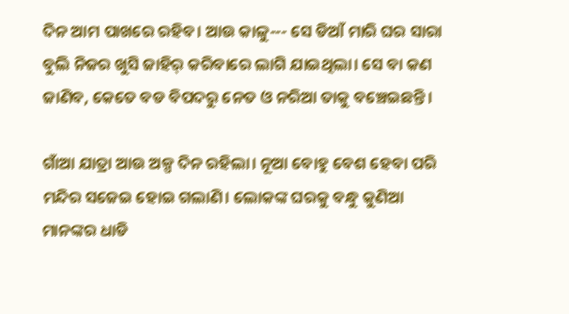ଦିନ ଆମ ପାଖରେ ରହିବ। ଆଉ କାଳୁ--- ସେ ଡିଆଁ ମାରି ଘର ସାରା ବୁଲି ନିଜର ଖୁସି ଜାହିର୍ କରିବାରେ ଲାଗି ଯାଇଥିଲା। ସେ ବା କଣ ଜାଣିବ, କେତେ ବଡ ବିପଦରୁ ନେତ ଓ ନରିଆ ତାକୁ ବଞ୍ଚେଇଛନ୍ତି।

ଗାଁଆ ଯାତ୍ରା ଆଉ ଅଳ୍ପ ଦିନ ରହିଲା। ନୂଆ ବୋହୁ ବେଶ ହେବା ପରି ମନ୍ଦିର ସଜେଇ ହୋଇ ଗଲାଣି। ଲୋକଙ୍କ ଘରକୁ ବନ୍ଧୁ କୁଣିଆ ମାନଙ୍କର ଧାଡି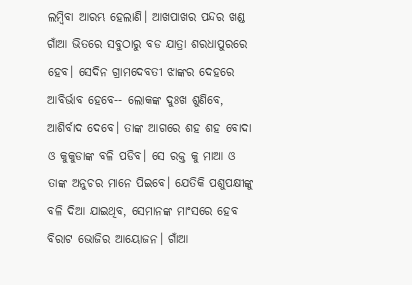ଲମ୍ବିବା ଆରମ୍ଭ ହେଲାଣି। ଆଖପାଖର ପନ୍ଦର ଖଣ୍ଡ ଗାଁଆ ଭିତରେ ସବୁଠାରୁ ବଡ ଯାତ୍ରା ଶରଧାପୁରରେ ହେବ। ସେଦିନ ଗ୍ରାମଦେବତୀ ଝାଙ୍କର ଦେହରେ ଆବିର୍ଭାବ ହେବେ-- ଲୋକଙ୍କ ଦୁଃଖ ଶୁଣିବେ, ଆଶିର୍ବାଦ ଦେବେ। ତାଙ୍କ ଆଗରେ ଶହ ଶହ ବୋଦା ଓ କୁକୁଡାଙ୍କ ବଳି ପଡିବ। ସେ ରକ୍ତ କୁ ମାଆ ଓ ତାଙ୍କ ଅନୁଚର ମାନେ ପିଇବେ। ଯେତିକି ପଶୁପକ୍ଷୀଙ୍କୁ ବଳି ଦିଆ ଯାଇଥିବ, ସେମାନଙ୍କ ମାଂସରେ ହେବ ବିରାଟ ଭୋଜିର ଆୟୋଜନ। ଗାଁଆ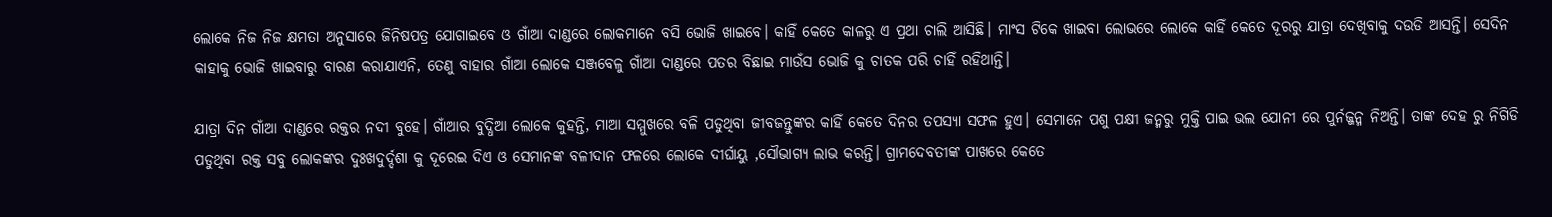ଲୋକେ ନିଜ ନିଜ କ୍ଷମତା ଅନୁସାରେ ଜିନିଷପତ୍ର ଯୋଗାଇବେ ଓ ଗାଁଆ ଦାଣ୍ଡରେ ଲୋକମାନେ ବସି ଭୋଜି ଖାଇବେ। କାହିଁ କେତେ କାଳରୁ ଏ ପ୍ରଥା ଚାଲି ଆସିଛି। ମାଂସ ଟିକେ ଖାଇବା ଲୋଭରେ ଲୋକେ କାହିଁ କେତେ ଦୂରରୁ ଯାତ୍ରା ଦେଖିବାକୁ ଦଉଡି ଆସନ୍ତି। ସେଦିନ କାହାକୁ ଭୋଜି ଖାଇବାରୁ ବାରଣ କରାଯାଏନି, ତେଣୁ ବାହାର ଗାଁଆ ଲୋକେ ସଞ୍ଜବେଳୁ ଗାଁଆ ଦାଣ୍ଡରେ ପତର ବିଛାଇ ମାଉଁସ ଭୋଜି କୁ ଚାତକ ପରି ଚାହିଁ ରହିଥାନ୍ତି।

ଯାତ୍ରା ଦିନ ଗାଁଆ ଦାଣ୍ଡରେ ରକ୍ତର ନଦୀ ବୁହେ। ଗାଁଆର ବୁଦ୍ଧିଆ ଲୋକେ କୁହନ୍ତି, ମାଆ ସମ୍ମୁଖରେ ବଳି ପଡୁଥିବା ଜୀବଜନ୍ତୁଙ୍କର କାହିଁ କେତେ ଦିନର ତପସ୍ଯା ସଫଳ ହୁଏ। ସେମାନେ ପଶୁ ପକ୍ଷୀ ଜନ୍ମରୁ ମୁକ୍ତି ପାଇ ଭଲ ଯୋନୀ ରେ ପୁର୍ନଜ୍ଜନ୍ମ ନିଅନ୍ତି। ତାଙ୍କ ଦେହ ରୁ ନିଗିଡି ପଡୁଥିବା ରକ୍ତ ସବୁ ଲୋକଙ୍କର ଦୁଃଖଦୁର୍ଦ୍ଦଶା କୁ ଦୂରେଇ ଦିଏ ଓ ସେମାନଙ୍କ ବଳୀଦାନ ଫଳରେ ଲୋକେ ଦୀର୍ଘାୟୁ ,ସୌଭାଗ୍ଯ ଲାଭ କରନ୍ତି। ଗ୍ରାମଦେବତୀଙ୍କ ପାଖରେ କେତେ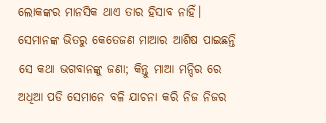ଲୋକଙ୍କର ମାନସିକ ଥାଏ ତାର ହିସାବ ନାହିଁ। ସେମାନଙ୍କ ଭିତରୁ କେତେଜଣ ମାଆର ଆଶିଷ ପାଇଛନ୍ତି ସେ କଥା ଭଗବାନଙ୍କୁ ଜଣା; କିନ୍ତୁ ମାଆ ମନ୍ଦିର ରେ ଅଧିଆ ପଡି ସେମାନେ ବଳି ଯାଚନା କରି ନିଜ ନିଜର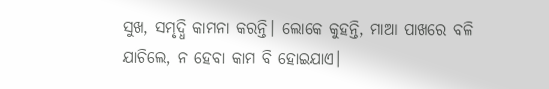ସୁଖ, ସମୃଦ୍ଧି କାମନା କରନ୍ତି। ଲୋକେ କୁହନ୍ତି, ମାଆ ପାଖରେ ବଳି ଯାଚିଲେ, ନ ହେବା କାମ ବି ହୋଇଯାଏ।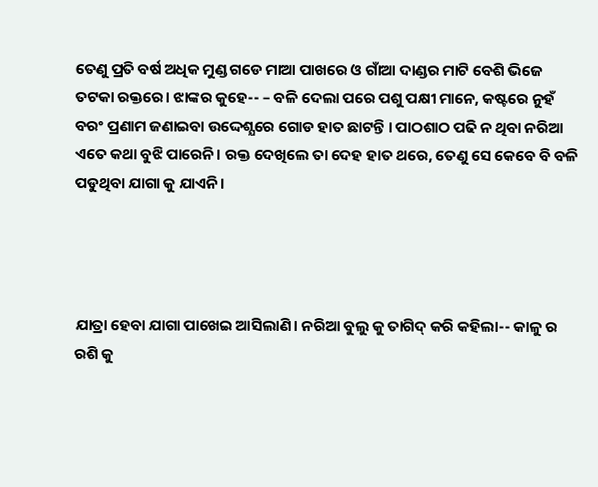ତେଣୁ ପ୍ରତି ବର୍ଷ ଅଧିକ ମୁଣ୍ଡ ଗଡେ ମାଆ ପାଖରେ ଓ ଗାଁଆ ଦାଣ୍ଡର ମାଟି ବେଶି ଭିଜେ ତଟକା ରକ୍ତରେ। ଝାଙ୍କର କୁହେ-- – ବଳି ଦେଲା ପରେ ପଶୁ ପକ୍ଷୀ ମାନେ, କଷ୍ଟରେ ନୁହଁ ବରଂ ପ୍ରଣାମ ଜଣାଇବା ଉଦ୍ଦେଶ୍ଯରେ ଗୋଡ ହାତ ଛାଟନ୍ତି । ପାଠଶାଠ ପଢି ନ ଥିବା ନରିଆ ଏତେ କଥା ବୁଝି ପାରେନି। ରକ୍ତ ଦେଖିଲେ ତା ଦେହ ହାତ ଥରେ, ତେଣୁ ସେ କେବେ ବି ବଳି ପଡୁଥିବା ଯାଗା କୁ ଯାଏନି।




ଯାତ୍ରା ହେବା ଯାଗା ପାଖେଇ ଆସିଲାଣି। ନରିଆ ବୁଲୁ କୁ ତାଗିଦ୍ କରି କହିଲା-- କାଳୁ ର ରଶି କୁ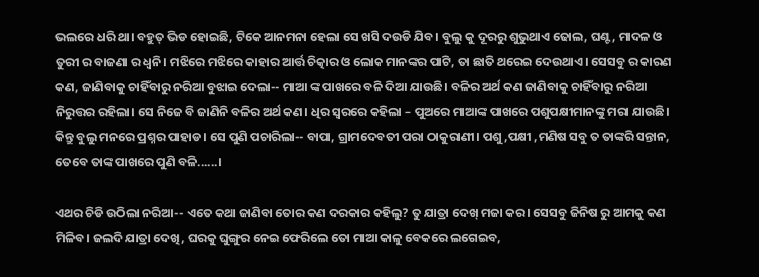ଭଲରେ ଧରି ଥା। ବହୁତ୍ ଭିଡ ହୋଇଛି, ଟିକେ ଆନମନା ହେଲା ସେ ଖସି ଦଉଡି ଯିବ। ବୁଲୁ କୁ ଦୂରରୁ ଶୁଭୁଥାଏ ଢୋଲ, ଘଣ୍ଟ, ମାଦଳ ଓ ତୁରୀ ର ବାଜଣା ର ଧ୍ବନି। ମଝିରେ ମଝିରେ କାହାର ଆର୍ତ୍ତ ଚିତ୍କାର ଓ ଲୋକ ମାନଙ୍କର ପାଟି, ତା ଛାତି ଥରେଇ ଦେଉଥାଏ। ସେସବୁ ର କାରଣ କଣ, ଜାଣିବାକୁ ଚାହିଁବାରୁ ନରିଆ ବୁଝାଇ ଦେଲା-- ମାଆ ଙ୍କ ପାଖରେ ବଳି ଦିଆ ଯାଉଛି। ବଳିର ଅର୍ଥ କଣ ଜାଣିବାକୁ ଚାହିଁବାରୁ ନରିଆ ନିରୁତ୍ତର ରହିଲା। ସେ ନିଜେ ବି ଜାଣିନି ବଳିର ଅର୍ଥ କଣ। ଧିର ସ୍ବରରେ କହିଲା – ପୁଅରେ ମାଆଙ୍କ ପାଖରେ ପଶୁପକ୍ଷୀମାନଙ୍କୁ ମରା ଯାଉଛି। କିନ୍ତୁ ବୁଲୁ ମନରେ ପ୍ରଶ୍ନର ପାହାଡ। ସେ ପୁଣି ପଚାରିଲା-- ବାପା, ଗ୍ରାମଦେବତୀ ପରା ଠାକୁରାଣୀ। ପଶୁ,ପକ୍ଷୀ ,ମଣିଷ ସବୁ ତ ତାଙ୍କରି ସନ୍ତାନ, ତେବେ ତାଙ୍କ ପାଖରେ ପୁଣି ବଳି......।

ଏଥର ଚିଡି ଉଠିଲା ନରିଆ-- ଏତେ କଥା ଜାଣିବା ତୋର କଣ ଦରକାର କହିଲୁ? ତୁ ଯାତ୍ରା ଦେଖ୍ ମଜା କର। ସେସବୁ ଜିନିଷ ରୁ ଆମକୁ କଣ ମିଳିବ। ଜଲଦି ଯାତ୍ରା ଦେଖି, ଘରକୁ ଘୁଙ୍ଗୁର ନେଇ ଫେରିଲେ ତୋ ମାଆ କାଳୁ ବେକରେ ଲଗେଇବ,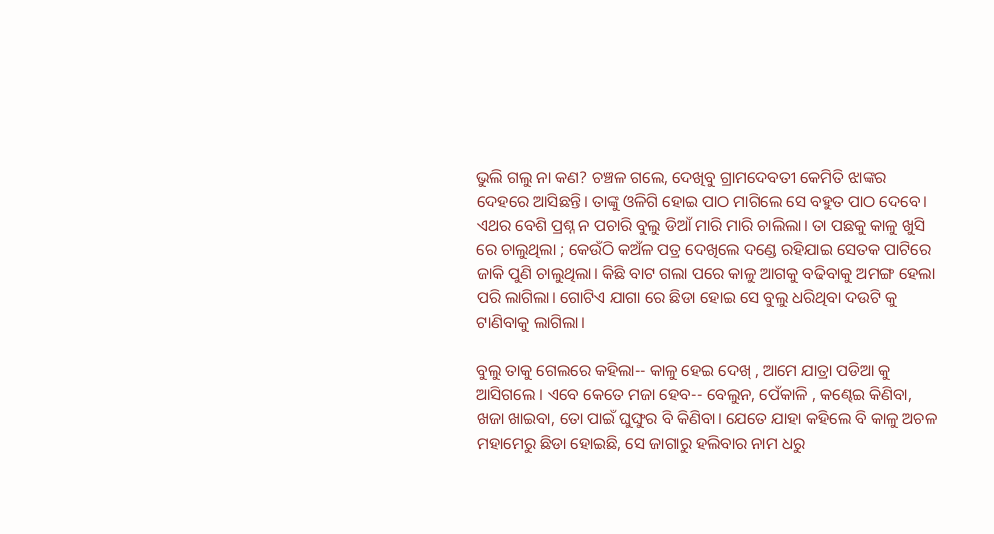ଭୁଲି ଗଲୁ ନା କଣ? ଚଞ୍ଚଳ ଗଲେ, ଦେଖିବୁ ଗ୍ରାମଦେବତୀ କେମିତି ଝାଙ୍କର ଦେହରେ ଆସିଛନ୍ତି। ତାଙ୍କୁ ଓଳିଗି ହୋଇ ପାଠ ମାଗିଲେ ସେ ବହୁତ ପାଠ ଦେବେ। ଏଥର ବେଶି ପ୍ରଶ୍ନ ନ ପଚାରି ବୁଲୁ ଡିଆଁ ମାରି ମାରି ଚାଲିଲା। ତା ପଛକୁ କାଳୁ ଖୁସି ରେ ଚାଲୁଥିଲା ; କେଉଁଠି କଅଁଳ ପତ୍ର ଦେଖିଲେ ଦଣ୍ଡେ ରହିଯାଇ ସେତକ ପାଟିରେ ଜାକି ପୁଣି ଚାଲୁଥିଲା। କିଛି ବାଟ ଗଲା ପରେ କାଳୁ ଆଗକୁ ବଢିବାକୁ ଅମଙ୍ଗ ହେଲା ପରି ଲାଗିଲା। ଗୋଟିଏ ଯାଗା ରେ ଛିଡା ହୋଇ ସେ ବୁଲୁ ଧରିଥିବା ଦଉଟି କୁ ଟାଣିବାକୁ ଲାଗିଲା।

ବୁଲୁ ତାକୁ ଗେଲରେ କହିଲା-- କାଳୁ ହେଇ ଦେଖ୍ , ଆମେ ଯାତ୍ରା ପଡିଆ କୁ ଆସିଗଲେ । ଏବେ କେତେ ମଜା ହେବ-- ବେଲୁନ, ପେଁକାଳି , କଣ୍ଢେଇ କିଣିବା, ଖଜା ଖାଇବା, ତୋ ପାଇଁ ଘୁଙ୍ଘୁର ବି କିଣିବା। ଯେତେ ଯାହା କହିଲେ ବି କାଳୁ ଅଚଳ ମହାମେରୁ ଛିଡା ହୋଇଛି, ସେ ଜାଗାରୁ ହଲିବାର ନାମ ଧରୁ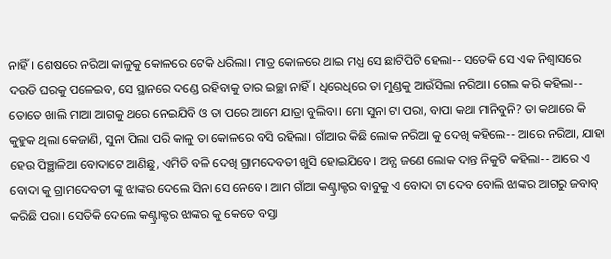ନାହିଁ। ଶେଷରେ ନରିଆ କାଳୁକୁ କୋଳରେ ଟେକି ଧରିଲା। ମାତ୍ର କୋଳରେ ଥାଇ ମଧ୍ଯ ସେ ଛାଟିପିଟି ହେଲା-- ସତେକି ସେ ଏକ ନିଶ୍ବାସରେ ଦଉଡି ଘରକୁ ପଳେଇବ, ସେ ସ୍ଥାନରେ ଦଣ୍ଡେ ରହିବାକୁ ତାର ଇଚ୍ଛା ନାହିଁ। ଧିରେଧିରେ ତା ମୁଣ୍ଡକୁ ଆଉଁସିଲା ନରିଆ। ଗେଲ କରି କହିଲା-- ତୋତେ ଖାଲି ମାଆ ଆଗକୁ ଥରେ ନେଇଯିବି ଓ ତା ପରେ ଆମେ ଯାତ୍ରା ବୁଲିବା। ମୋ ସୁନା ଟା ପରା, ବାପା କଥା ମାନିବୁନି? ତା କଥାରେ କି କୁହୁକ ଥିଲା କେଜାଣି, ସୁନା ପିଲା ପରି କାଳୁ ତା କୋଳରେ ବସି ରହିଲା। ଗାଁଆର କିଛି ଲୋକ ନରିଆ କୁ ଦେଖି କହିଲେ-- ଆରେ ନରିଆ, ଯାହା ହେଉ ପିଞ୍ଛାଳିଆ ବୋଦାଟେ ଆଣିଛୁ, ଏମିତି ବଳି ଦେଖି ଗ୍ରାମଦେବତୀ ଖୁସି ହୋଇଯିବେ। ଅନ୍ଯ ଜଣେ ଲୋକ ଦାନ୍ତ ନିକୁଟି କହିଲା-- ଆରେ ଏ ବୋଦା କୁ ଗ୍ରାମଦେବତୀ ଙ୍କୁ ଝାଙ୍କର ଦେଲେ ସିନା ସେ ନେବେ। ଆମ ଗାଁଆ କଣ୍ଟ୍ରାକ୍ଟର ବାବୁକୁ ଏ ବୋଦା ଟା ଦେବ ବୋଲି ଝାଙ୍କର ଆଗରୁ ଜବାବ୍ କରିଛି ପରା। ସେତିକି ଦେଲେ କଣ୍ଟ୍ରାକ୍ଟର ଝାଙ୍କର କୁ କେତେ ବସ୍ତା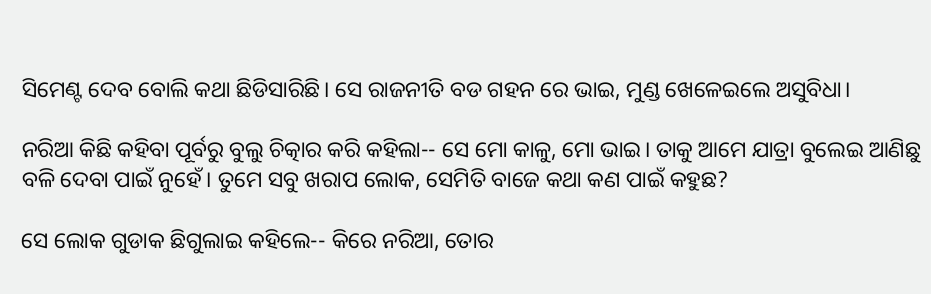ସିମେଣ୍ଟ ଦେବ ବୋଲି କଥା ଛିଡିସାରିଛି। ସେ ରାଜନୀତି ବଡ ଗହନ ରେ ଭାଇ, ମୁଣ୍ଡ ଖେଳେଇଲେ ଅସୁବିଧା।

ନରିଆ କିଛି କହିବା ପୂର୍ବରୁ ବୁଲୁ ଚିତ୍କାର କରି କହିଲା-- ସେ ମୋ କାଳୁ, ମୋ ଭାଇ। ତାକୁ ଆମେ ଯାତ୍ରା ବୁଲେଇ ଆଣିଛୁ ବଳି ଦେବା ପାଇଁ ନୁହେଁ। ତୁମେ ସବୁ ଖରାପ ଲୋକ, ସେମିତି ବାଜେ କଥା କଣ ପାଇଁ କହୁଛ?

ସେ ଲୋକ ଗୁଡାକ ଛିଗୁଲାଇ କହିଲେ-- କିରେ ନରିଆ, ତୋର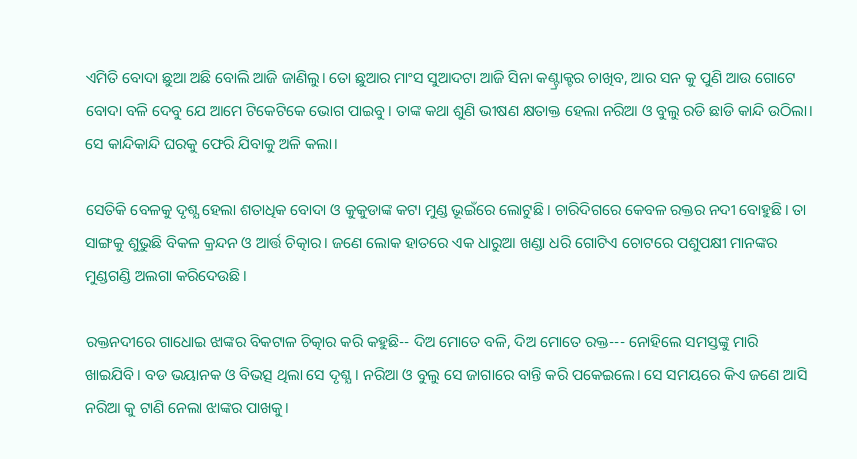ଏମିତି ବୋଦା ଛୁଆ ଅଛି ବୋଲି ଆଜି ଜାଣିଲୁ। ତୋ ଛୁଆର ମାଂସ ସୁଆଦଟା ଆଜି ସିନା କଣ୍ଟ୍ରାକ୍ଟର ଚାଖିବ, ଆର ସନ କୁ ପୁଣି ଆଉ ଗୋଟେ ବୋଦା ବଳି ଦେବୁ ଯେ ଆମେ ଟିକେଟିକେ ଭୋଗ ପାଇବୁ। ତାଙ୍କ କଥା ଶୁଣି ଭୀଷଣ କ୍ଷତାକ୍ତ ହେଲା ନରିଆ ଓ ବୁଲୁ ରଡି ଛାଡି କାନ୍ଦି ଉଠିଲା। ସେ କାନ୍ଦିକାନ୍ଦି ଘରକୁ ଫେରି ଯିବାକୁ ଅଳି କଲା।

ସେତିକି ବେଳକୁ ଦୃଶ୍ଯ ହେଲା ଶତାଧିକ ବୋଦା ଓ କୁକୁଡାଙ୍କ କଟା ମୁଣ୍ଡ ଭୂଇଁରେ ଲୋଟୁଛି। ଚାରିଦିଗରେ କେବଳ ରକ୍ତର ନଦୀ ବୋହୁଛି। ତା ସାଙ୍ଗକୁ ଶୁଭୁଛି ବିକଳ କ୍ରନ୍ଦନ ଓ ଆର୍ତ୍ତ ଚିତ୍କାର। ଜଣେ ଲୋକ ହାତରେ ଏକ ଧାରୁଆ ଖଣ୍ଡା ଧରି ଗୋଟିଏ ଚୋଟରେ ପଶୁପକ୍ଷୀ ମାନଙ୍କର ମୁଣ୍ଡଗଣ୍ଡି ଅଲଗା କରିଦେଉଛି।

ରକ୍ତନଦୀରେ ଗାଧୋଇ ଝାଙ୍କର ବିକଟାଳ ଚିତ୍କାର କରି କହୁଛି-- ଦିଅ ମୋତେ ବଳି, ଦିଅ ମୋତେ ରକ୍ତ--- ନୋହିଲେ ସମସ୍ତଙ୍କୁ ମାରି ଖାଇଯିବି। ବଡ ଭୟାନକ ଓ ବିଭତ୍ସ ଥିଲା ସେ ଦୃଶ୍ଯ। ନରିଆ ଓ ବୁଲୁ ସେ ଜାଗାରେ ବାନ୍ତି କରି ପକେଇଲେ। ସେ ସମୟରେ କିଏ ଜଣେ ଆସି ନରିଆ କୁ ଟାଣି ନେଲା ଝାଙ୍କର ପାଖକୁ।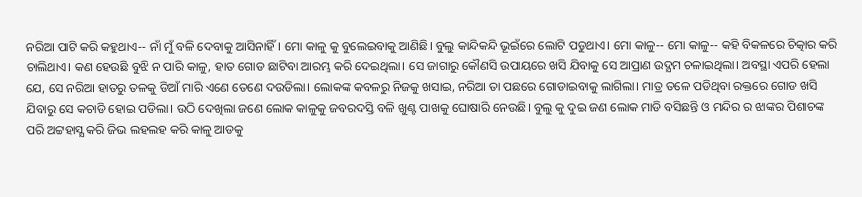ନରିଆ ପାଟି କରି କହୁଥାଏ-- ନାଁ ମୁଁ ବଳି ଦେବାକୁ ଆସିନାହିଁ। ମୋ କାଳୁ କୁ ବୁଲେଇବାକୁ ଆଣିଛି। ବୁଲୁ କାନ୍ଦିକନ୍ଦି ଭୂଇଁରେ ଲୋଟି ପଡୁଥାଏ। ମୋ କାଳୁ-- ମୋ କାଳୁ-- କହି ବିକଳରେ ଚିତ୍କାର କରି ଚାଲିଥାଏ। କଣ ହେଉଛି ବୁଝି ନ ପାରି କାଳୁ, ହାତ ଗୋଡ ଛାଟିବା ଆରମ୍ଭ କରି ଦେଇଥିଲା। ସେ ଜାଗାରୁ କୌଣସି ଉପାୟରେ ଖସି ଯିବାକୁ ସେ ଆପ୍ରାଣ ଉଦ୍ଯମ ଚଳାଇଥିଲା। ଅବସ୍ଥା ଏପରି ହେଲା ଯେ, ସେ ନରିଆ ହାତରୁ ତଳକୁ ଡିଆଁ ମାରି ଏଣେ ତେଣେ ଦଉଡିଲା। ଲୋକଙ୍କ କବଳରୁ ନିଜକୁ ଖସାଇ, ନରିଆ ତା ପଛରେ ଗୋଡାଇବାକୁ ଲାଗିଲା। ମାତ୍ର ତଳେ ପଡିଥିବା ରକ୍ତରେ ଗୋଡ ଖସି ଯିବାରୁ ସେ କଚାଡି ହୋଇ ପଡିଲା। ଉଠି ଦେଖିଲା ଜଣେ ଲୋକ କାଳୁକୁ ଜବରଦସ୍ତି ବଳି ଖୁଣ୍ଟ ପାଖକୁ ଘୋଷାରି ନେଉଛି। ବୁଲୁ କୁ ଦୁଇ ଜଣ ଲୋକ ମାଡି ବସିଛନ୍ତି ଓ ମନ୍ଦିର ର ଝାଙ୍କର ପିଶାଚଙ୍କ ପରି ଅଟ୍ଟହାସ୍ଯ କରି ଜିଭ ଲହଲହ କରି କାଳୁ ଆଡକୁ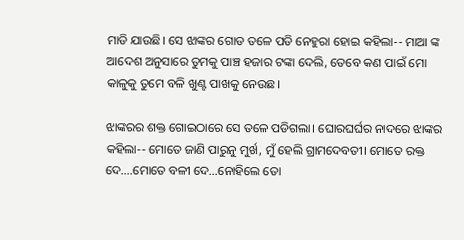ମାଡି ଯାଉଛି। ସେ ଝାଙ୍କର ଗୋଡ ତଳେ ପଡି ନେହୁରା ହୋଇ କହିଲା-- ମାଆ ଙ୍କ ଆଦେଶ ଅନୁସାରେ ତୁମକୁ ପାଞ୍ଚ ହଜାର ଟଙ୍କା ଦେଲି, ତେବେ କଣ ପାଇଁ ମୋ କାଳୁକୁ ତୁମେ ବଳି ଖୁଣ୍ଟ ପାଖକୁ ନେଉଛ।

ଝାଙ୍କରର ଶକ୍ତ ଗୋଇଠାରେ ସେ ତଳେ ପଡିଗଲା। ଘୋରଘର୍ଘର ନାଦରେ ଝାଙ୍କର କହିଲା-- ମୋତେ ଜାଣି ପାରୁନୁ ମୁର୍ଖ, ମୁଁ ହେଲି ଗ୍ରାମଦେବତୀ। ମୋତେ ରକ୍ତ ଦେ....ମୋତେ ବଳୀ ଦେ...ନୋହିଲେ ତୋ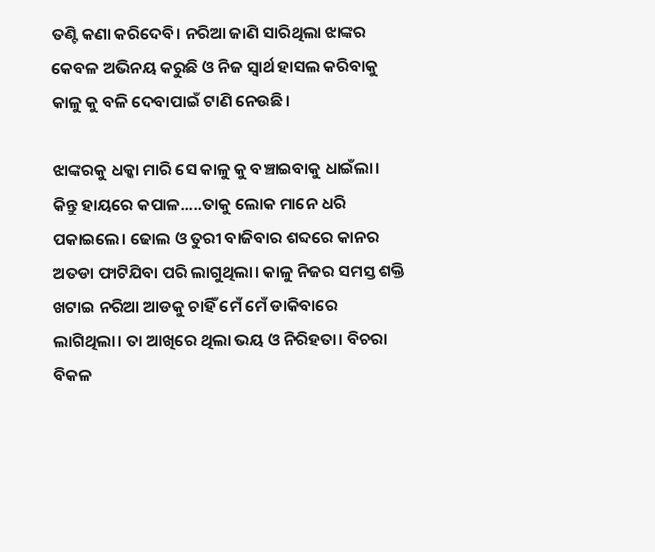ତଣ୍ଟି କଣା କରିଦେବି। ନରିଆ ଜାଣି ସାରିଥିଲା ଝାଙ୍କର କେବଳ ଅଭିନୟ କରୁଛି ଓ ନିଜ ସ୍ବାର୍ଥ ହାସଲ କରିବାକୁ କାଳୁ କୁ ବଳି ଦେବାପାଇଁ ଟାଣି ନେଉଛି।

ଝାଙ୍କରକୁ ଧକ୍କା ମାରି ସେ କାଳୁ କୁ ବଞ୍ଚାଇବାକୁ ଧାଇଁଲା। କିନ୍ତୁ ହାୟରେ କପାଳ.....ତାକୁ ଲୋକ ମାନେ ଧରି ପକାଇଲେ। ଢୋଲ ଓ ତୁରୀ ବାଜିବାର ଶବ୍ଦରେ କାନର ଅତଡା ଫାଟିଯିବା ପରି ଲାଗୁଥିଲା। କାଳୁ ନିଜର ସମସ୍ତ ଶକ୍ତି ଖଟାଇ ନରିଆ ଆଡକୁ ଚାହିଁ ମେଁ ମେଁ ଡାକିବାରେ ଲାଗିଥିଲା। ତା ଆଖିରେ ଥିଲା ଭୟ ଓ ନିରିହତା। ବିଚରା ବିକଳ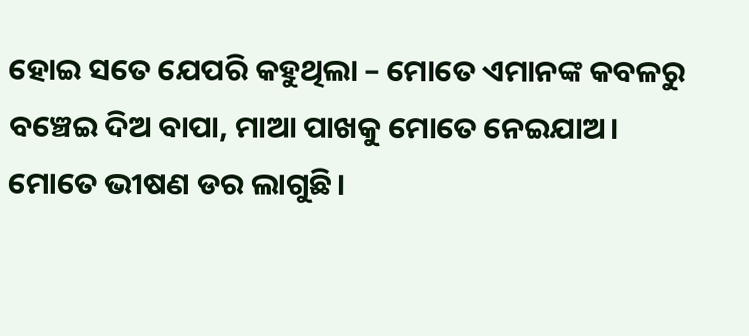ହୋଇ ସତେ ଯେପରି କହୁଥିଲା – ମୋତେ ଏମାନଙ୍କ କବଳରୁ ବଞ୍ଚେଇ ଦିଅ ବାପା, ମାଆ ପାଖକୁ ମୋତେ ନେଇଯାଅ। ମୋତେ ଭୀଷଣ ଡର ଲାଗୁଛି।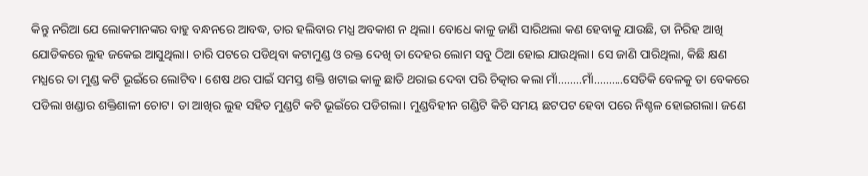କିନ୍ତୁ ନରିଆ ଯେ ଲୋକମାନଙ୍କର ବାହୁ ବନ୍ଧନରେ ଆବଦ୍ଧ, ତାର ହଲିବାର ମଧ୍ଯ ଅବକାଶ ନ ଥିଲା। ବୋଧେ କାଳୁ ଜାଣି ସାରିଥଲା କଣ ହେବାକୁ ଯାଉଛି, ତା ନିରିହ ଆଖି ଯୋଡିକରେ ଲୁହ ଜକେଇ ଆସୁଥିଲା। ଚାରି ପଟରେ ପଡିଥିବା କଟାମୁଣ୍ଡ ଓ ରକ୍ତ ଦେଖି ତା ଦେହର ଲୋମ ସବୁ ଠିଆ ହୋଇ ଯାଉଥିଲା। ସେ ଜାଣି ପାରିଥିଲା, କିଛି କ୍ଷଣ ମଧ୍ଯରେ ତା ମୁଣ୍ଡ କଟି ଭୂଇଁରେ ଲୋଟିବ। ଶେଷ ଥର ପାଇଁ ସମସ୍ତ ଶକ୍ତି ଖଟାଇ କାଳୁ ଛାତି ଥରାଇ ଦେବା ପରି ଚିତ୍କାର କଲା ମାଁ........ମାଁ..........ସେତିକି ବେଳକୁ ତା ବେକରେ ପଡିଲା ଖଣ୍ଡାର ଶକ୍ତିଶାଳୀ ଚୋଟ। ତା ଆଖିର ଲୁହ ସହିତ ମୁଣ୍ଡଟି କଟି ଭୂଇଁରେ ପଡିଗଲା। ମୁଣ୍ଡବିହୀନ ଗଣ୍ଡିଟି କିଚି ସମୟ ଛଟପଟ ହେବା ପରେ ନିଶ୍ଚଳ ହୋଇଗଲା। ଜଣେ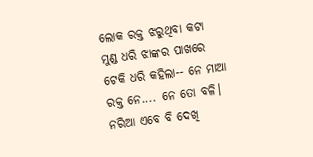ଲୋକ ରକ୍ତ ଝରୁଥିବା କଟା ମୁଣ୍ଡ ଧରି ଝାଙ୍କର ପାଖରେ ଟେକି ଧରି କହିଲା-- ନେ ମାଆ ରକ୍ତ ନେ.... ନେ ତୋ ବଳି। ନରିଆ ଏବେ ବି ଦେଖି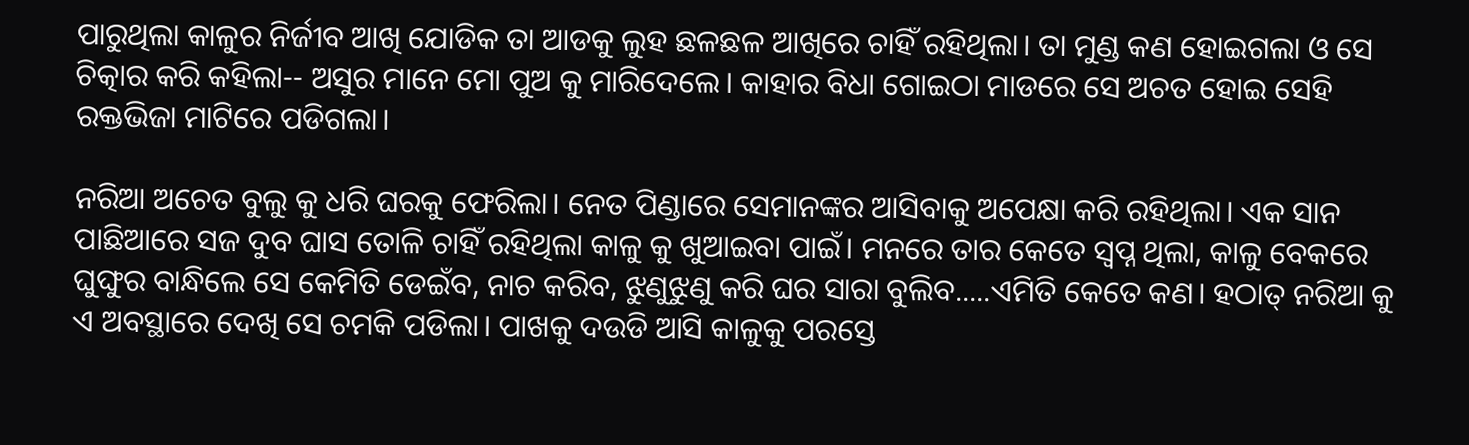ପାରୁଥିଲା କାଳୁର ନିର୍ଜୀବ ଆଖି ଯୋଡିକ ତା ଆଡକୁ ଲୁହ ଛଳଛଳ ଆଖିରେ ଚାହିଁ ରହିଥିଲା। ତା ମୁଣ୍ଡ କଣ ହୋଇଗଲା ଓ ସେ ଚିତ୍କାର କରି କହିଲା-- ଅସୁର ମାନେ ମୋ ପୁଅ କୁ ମାରିଦେଲେ। କାହାର ବିଧା ଗୋଇଠା ମାଡରେ ସେ ଅଚତ ହୋଇ ସେହି ରକ୍ତଭିଜା ମାଟିରେ ପଡିଗଲା।

ନରିଆ ଅଚେତ ବୁଲୁ କୁ ଧରି ଘରକୁ ଫେରିଲା। ନେତ ପିଣ୍ଡାରେ ସେମାନଙ୍କର ଆସିବାକୁ ଅପେକ୍ଷା କରି ରହିଥିଲା। ଏକ ସାନ ପାଛିଆରେ ସଜ ଦୁବ ଘାସ ତୋଳି ଚାହିଁ ରହିଥିଲା କାଳୁ କୁ ଖୁଆଇବା ପାଇଁ। ମନରେ ତାର କେତେ ସ୍ବପ୍ନ ଥିଲା, କାଳୁ ବେକରେ ଘୁଙ୍ଘୁର ବାନ୍ଧିଲେ ସେ କେମିତି ଡେଇଁବ, ନାଚ କରିବ, ଝୁଣୁଝୁଣୁ କରି ଘର ସାରା ବୁଲିବ.....ଏମିତି କେତେ କଣ। ହଠାତ୍ ନରିଆ କୁ ଏ ଅବସ୍ଥାରେ ଦେଖି ସେ ଚମକି ପଡିଲା। ପାଖକୁ ଦଉଡି ଆସି କାଳୁକୁ ପରସ୍ତେ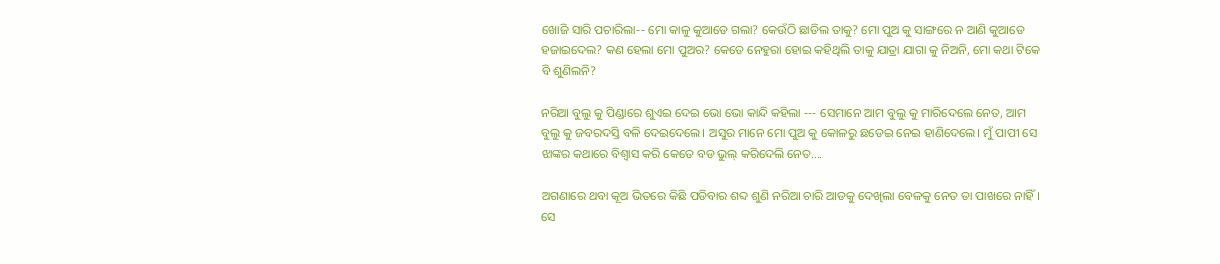ଖୋଜି ସାରି ପଚାରିଲା-- ମୋ କାଳୁ କୁଆଡେ ଗଲା? କେଉଁଠି ଛାଡିଲ ତାକୁ? ମୋ ପୁଅ କୁ ସାଙ୍ଗରେ ନ ଆଣି କୁଆଡେ ହଜାଇଦେଲ? କଣ ହେଲା ମୋ ପୁଅର? କେତେ ନେହୁରା ହୋଇ କହିଥିଲି ତାକୁ ଯାତ୍ରା ଯାଗା କୁ ନିଅନି, ମୋ କଥା ଟିକେ ବି ଶୁଣିଲନି?

ନରିଆ ବୁଲୁ କୁ ପିଣ୍ଡାରେ ଶୁଏଇ ଦେଇ ଭୋ ଭୋ କାନ୍ଦି କହିଲା --- ସେମାନେ ଆମ ବୁଲୁ କୁ ମାରିଦେଲେ ନେତ, ଆମ ବୁଲୁ କୁ ଜବରଦସ୍ତି ବଳି ଦେଇଦେଲେ। ଅସୁର ମାନେ ମୋ ପୁଅ କୁ କୋଳରୁ ଛଡେଇ ନେଇ ହାଣିଦେଲେ। ମୁଁ ପାପୀ ସେ ଝାଙ୍କର କଥାରେ ବିଶ୍ବାସ କରି କେତେ ବଡ ଭୁଲ୍ କରିଦେଲି ନେତ....

ଅଗଣାରେ ଥବା କୂଅ ଭିତରେ କିଛି ପଡିବାର ଶବ୍ଦ ଶୁଣି ନରିଆ ଚାରି ଆଡକୁ ଦେଖିଲା ବେଳକୁ ନେତ ତା ପାଖରେ ନାହିଁ। ସେ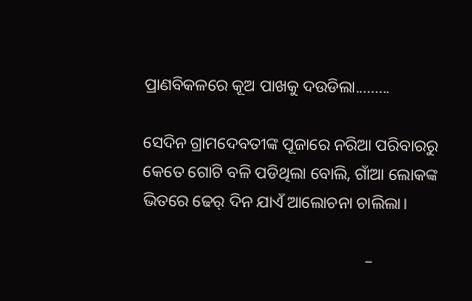ପ୍ରାଣବିକଳରେ କୂଅ ପାଖକୁ ଦଉଡିଲା.........

ସେଦିନ ଗ୍ରାମଦେବତୀଙ୍କ ପୂଜାରେ ନରିଆ ପରିବାରରୁ କେତେ ଗୋଟି ବଳି ପଡିଥିଲା ବୋଲି, ଗାଁଆ ଲୋକଙ୍କ ଭିତରେ ଢେର୍ ଦିନ ଯାଏଁ ଆଲୋଚନା ଚାଲିଲା।

                                                      –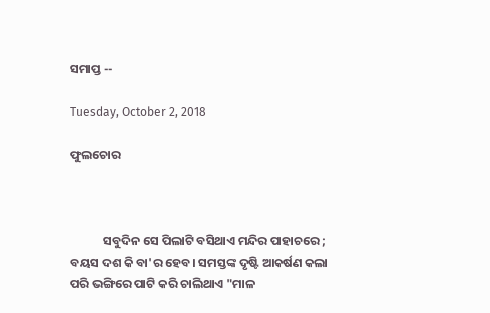ସମାପ୍ତ --

Tuesday, October 2, 2018

ଫୁଲଚୋର



            ସବୁଦିନ ସେ ପିଲାଟି ବସିଥାଏ ମନ୍ଦିର ପାହାଚରେ ; ବୟସ ଦଶ କି ବା'ର ହେବ। ସମସ୍ତଙ୍କ ଦୃଷ୍ଟି ଆକର୍ଷଣ କଲା ପରି ଭଙ୍ଗିରେ ପାଟି କରି ଚାଲିଥାଏ "ମାଳ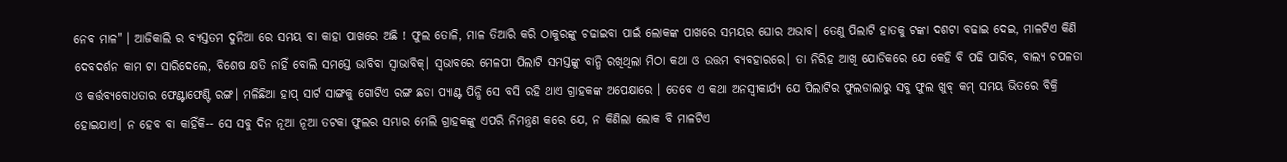ନେବ ମାଳ" । ଆଜିକାଲି ର ବ୍ଯସ୍ତତମ ଦୁନିଆ ରେ ସମୟ ବା କାହା ପାଖରେ ଅଛି ! ଫୁଲ ତୋଳି, ମାଳ ତିଆରି କରି ଠାକୁରଙ୍କୁ ଚଢାଇବା ପାଇଁ ଲୋକଙ୍କ ପାଖରେ ସମୟର ଘୋର ଅଭାବ। ତେଣୁ ପିଲାଟି ହାତକୁ ଟଙ୍କା ଦଶଟା ବଢାଇ ଦେଇ, ମାଳଟିଏ କିଣି ଦେବଦର୍ଶନ କାମ ଟା ସାରିଦେଲେ, ବିଶେଷ କ୍ଷତି ନାହିଁ ବୋଲି ସମସ୍ତେ ଭାବିବା ସ୍ବାଭାବିକ୍। ସ୍ବଭାବରେ ମେଳପୀ ପିଲାଟି ସମସ୍ତଙ୍କୁ ବାନ୍ଧି ରଖିଥିଲା ମିଠା କଥା ଓ ଉତ୍ତମ ବ୍ଯବହାରରେ। ତା ନିରିହ ଆଖି ଯୋଡିକରେ ଯେ କେହି ବି ପଢି ପାରିବ, ବାଲ୍ଯ ଚପଳତା ଓ କର୍ତ୍ତବ୍ଯବୋଧତାର ଫେଣ୍ଟାଫେଣ୍ଟି ରଙ୍ଗ। ମଳିଛିଆ ହାପ୍ ସାର୍ଟ ସାଙ୍ଗକୁ ଗୋଟିଏ ରଙ୍ଗ ଛଡା ପ୍ଯାଣ୍ଟ ପିନ୍ଧି ସେ ବସି ରହି ଥାଏ ଗ୍ରାହକଙ୍କ ଅପେକ୍ଷାରେ । ତେବେ ଏ କଥା ଅନସ୍ବୀକାର୍ଯ୍ଯ ଯେ ପିଲାଟିର ଫୁଲଡାଲାରୁ ସବୁ ଫୁଲ ଖୁବ୍ କମ୍ ସମୟ ଭିତରେ ବିକ୍ରି ହୋଇଯାଏ। ନ ହେବ ବା କାହିଁକି-- ସେ ସବୁ ଦିନ ନୂଆ ନୂଆ ତଟକା ଫୁଲର ସମ୍ଭାର ମେଲି ଗ୍ରାହକଙ୍କୁ ଏପରି ନିମନ୍ତ୍ରଣ କରେ ଯେ, ନ କିଣିଲା ଲୋକ ବି ମାଳଟିଏ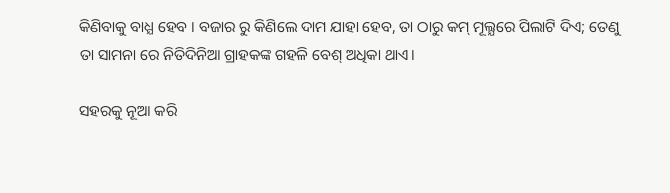କିଣିବାକୁ ବାଧ୍ଯ ହେବ । ବଜାର ରୁ କିଣିଲେ ଦାମ ଯାହା ହେବ, ତା ଠାରୁ କମ୍ ମୂଲ୍ଯରେ ପିଲାଟି ଦିଏ; ତେଣୁ ତା ସାମନା ରେ ନିତିଦିନିଆ ଗ୍ରାହକଙ୍କ ଗହଳି ବେଶ୍ ଅଧିକା ଥାଏ।

ସହରକୁ ନୂଆ କରି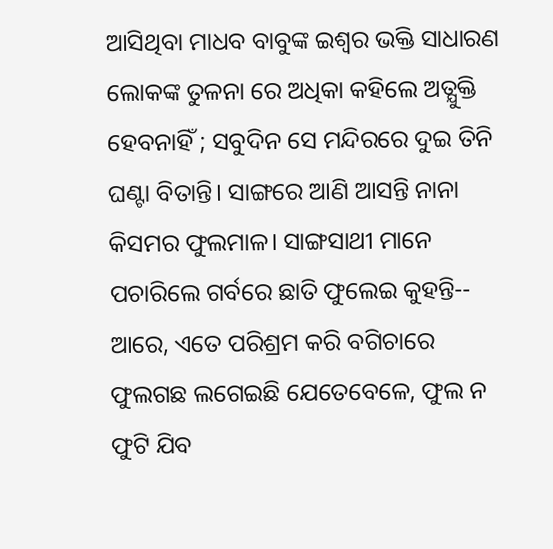ଆସିଥିବା ମାଧବ ବାବୁଙ୍କ ଇଶ୍ବର ଭକ୍ତି ସାଧାରଣ ଲୋକଙ୍କ ତୁଳନା ରେ ଅଧିକା କହିଲେ ଅତ୍ଯୁକ୍ତି ହେବନାହିଁ ; ସବୁଦିନ ସେ ମନ୍ଦିରରେ ଦୁଇ ତିନି ଘଣ୍ଟା ବିତାନ୍ତି। ସାଙ୍ଗରେ ଆଣି ଆସନ୍ତି ନାନା କିସମର ଫୁଲମାଳ। ସାଙ୍ଗସାଥୀ ମାନେ ପଚାରିଲେ ଗର୍ବରେ ଛାତି ଫୁଲେଇ କୁହନ୍ତି-- ଆରେ, ଏତେ ପରିଶ୍ରମ କରି ବଗିଚାରେ ଫୁଲଗଛ ଲଗେଇଛି ଯେତେବେଳେ, ଫୁଲ ନ ଫୁଟି ଯିବ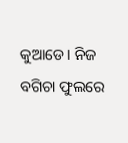କୁଆଡେ। ନିଜ ବଗିଚା ଫୁଲରେ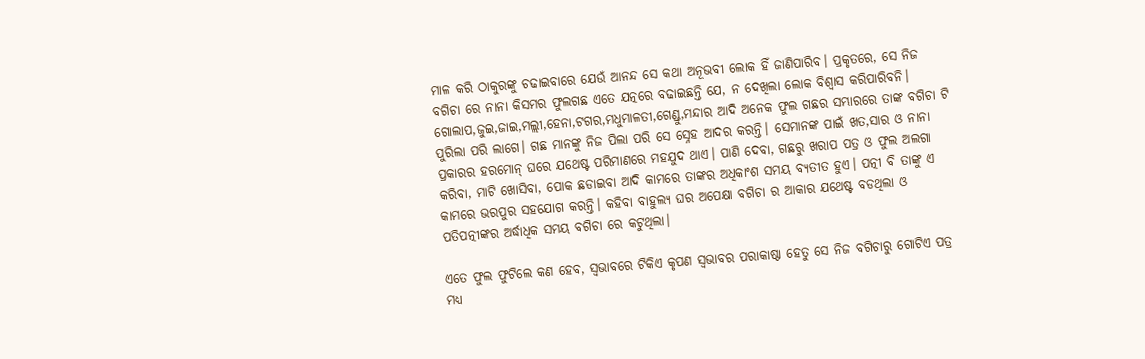ମାଳ କରି ଠାକୁରଙ୍କୁ ଚଢାଇବାରେ ଯେଉଁ ଆନନ୍ଦ ସେ କଥା ଅନୂଭବୀ ଲୋକ ହିଁ ଜାଣିପାରିବ। ପ୍ରକୃତରେ, ସେ ନିଜ ବଗିଚା ରେ ନାନା କିସମର ଫୁଲଗଛ ଏତେ ଯତ୍ନରେ ବଢାଇଛନ୍ତି ଯେ, ନ ଦେଖିଲା ଲୋକ ବିଶ୍ବାସ କରିପାରିବନି। ଗୋଲାପ,ଜୁଇ,ଜାଇ,ମଲ୍ଲୀ,ହେନା,ଟଗର,ମଧୁମାଳତୀ,ଗେଣ୍ଡୁ,ମନ୍ଦାର ଆଦି ଅନେକ ଫୁଲ ଗଛର ସମ୍ଭାରରେ ତାଙ୍କ ବଗିଚା ଟି ପୁରିଲା ପରି ଲାଗେ। ଗଛ ମାନଙ୍କୁ ନିଜ ପିଲା ପରି ସେ ସ୍ନେହ ଆଦର କରନ୍ତି। ସେମାନଙ୍କ ପାଇଁ ଖତ,ସାର ଓ ନାନା ପ୍ରକାରର ହରମୋନ୍ ଘରେ ଯଥେଷ୍ଟ ପରିମାଣରେ ମହଯୁଦ ଥାଏ। ପାଣି ଦେବା, ଗଛରୁ ଖରାପ ପତ୍ର ଓ ଫୁଲ ଅଲଗା କରିବା, ମାଟି ଖୋସିବା, ପୋକ ଛଡାଇବା ଆଦି କାମରେ ତାଙ୍କର ଅଧିକାଂଶ ସମୟ ବ୍ଯତୀତ ହୁଏ। ପତ୍ନୀ ବି ତାଙ୍କୁ ଏ କାମରେ ଭରପୁର ସହଯୋଗ କରନ୍ତି। କହିବା ବାହୁଲ୍ଯ ଘର ଅପେକ୍ଷା ବଗିଚା ର ଆକାର ଯଥେଷ୍ଟ ବଡଥିଲା ଓ ପତିପତ୍ନୀଙ୍କର ଅର୍ଦ୍ଧାଧିକ ସମୟ ବଗିଚା ରେ କଟୁଥିଲା।

ଏତେ ଫୁଲ ଫୁଟିଲେ କଣ ହେବ, ସ୍ବଭାବରେ ଟିକିଏ କୃପଣ ସ୍ବଭାବର ପରାକାଷ୍ଠା ହେତୁ ସେ ନିଜ ବଗିଚାରୁ ଗୋଟିଏ ପତ୍ର ମଧ୍ଯ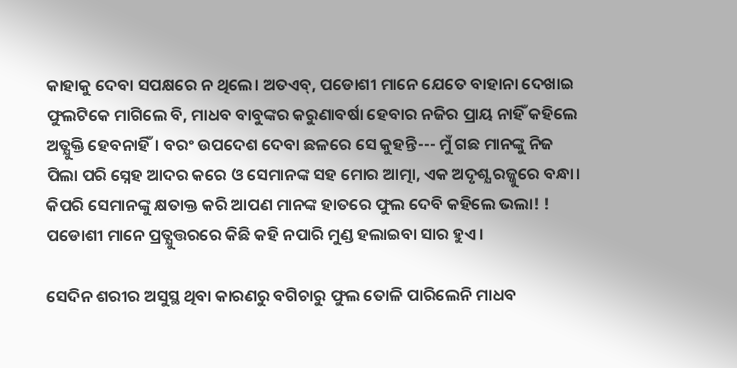କାହାକୁ ଦେବା ସପକ୍ଷରେ ନ ଥିଲେ। ଅତଏବ୍, ପଡୋଶୀ ମାନେ ଯେତେ ବାହାନା ଦେଖାଇ ଫୁଲଟିକେ ମାଗିଲେ ବି, ମାଧବ ବାବୁଙ୍କର କରୁଣାବର୍ଷା ହେବାର ନଜିର ପ୍ରାୟ ନାହିଁ କହିଲେ ଅତ୍ଯୁକ୍ତି ହେବନାହିଁ। ବରଂ ଉପଦେଶ ଦେବା ଛଳରେ ସେ କୁହନ୍ତି--- ମୁଁ ଗଛ ମାନଙ୍କୁ ନିଜ ପିଲା ପରି ସ୍ନେହ ଆଦର କରେ ଓ ସେମାନଙ୍କ ସହ ମୋର ଆତ୍ମା, ଏକ ଅଦୃଶ୍ଯ ରଜ୍ଜୁରେ ବନ୍ଧା। କିପରି ସେମାନଙ୍କୁ କ୍ଷତାକ୍ତ କରି ଆପଣ ମାନଙ୍କ ହାତରେ ଫୁଲ ଦେବି କହିଲେ ଭଲା! ! ପଡୋଶୀ ମାନେ ପ୍ରତ୍ଯୁତ୍ତରରେ କିଛି କହି ନପାରି ମୁଣ୍ଡ ହଲାଇବା ସାର ହୁଏ।

ସେଦିନ ଶରୀର ଅସୁସ୍ଥ ଥିବା କାରଣରୁ ବଗିଚାରୁ ଫୁଲ ତୋଳି ପାରିଲେନି ମାଧବ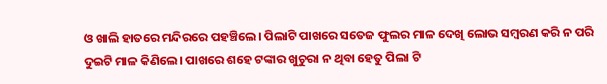ଓ ଖାଲି ହାତରେ ମନ୍ଦିରରେ ପହଞ୍ଚିଲେ। ପିଲାଟି ପାଖରେ ସତେଜ ଫୁଲର ମାଳ ଦେଖି ଲୋଭ ସମ୍ବରଣ କରି ନ ପରି ଦୁଇଟି ମାଳ କିଣିଲେ। ପାଖରେ ଶହେ ଟଙ୍କାର ଖୁଚୁରା ନ ଥିବା ହେତୁ ପିଲା ଟି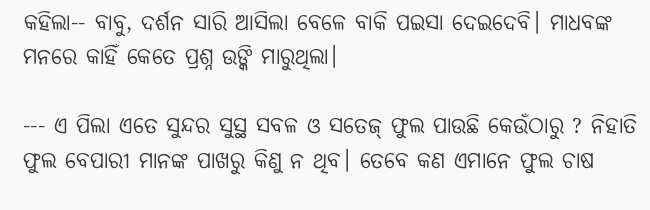କହିଲା-- ବାବୁ, ଦର୍ଶନ ସାରି ଆସିଲା ବେଳେ ବାକି ପଇସା ଦେଇଦେବି। ମାଧବଙ୍କ ମନରେ କାହିଁ କେତେ ପ୍ରଶ୍ନ ଉଙ୍କି ମାରୁଥିଲା।

--- ଏ ପିଲା ଏତେ ସୁନ୍ଦର ସୁସ୍ଥ ସବଳ ଓ ସତେଜ୍ ଫୁଲ ପାଉଛି କେଉଁଠାରୁ ? ନିହାତି ଫୁଲ ବେପାରୀ ମାନଙ୍କ ପାଖରୁ କିଣୁ ନ ଥିବ। ତେବେ କଣ ଏମାନେ ଫୁଲ ଚାଷ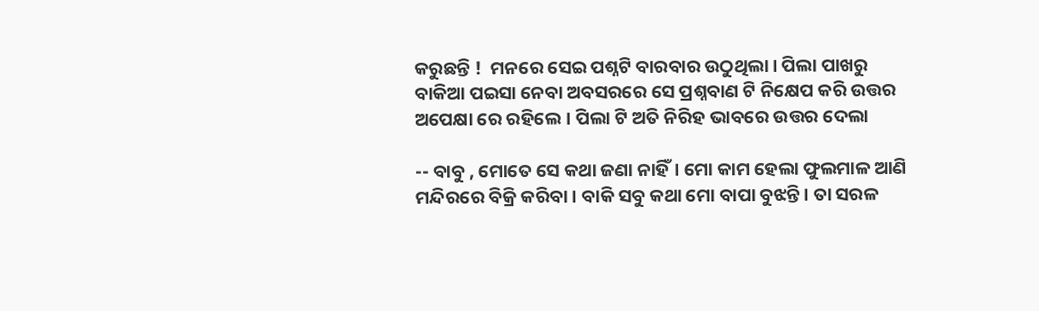କରୁଛନ୍ତି !  ମନରେ ସେଇ ପଶ୍ନଟି ବାରବାର ଉଠୁଥିଲା। ପିଲା ପାଖରୁ ବାକିଆ ପଇସା ନେବା ଅବସରରେ ସେ ପ୍ରଶ୍ନବାଣ ଟି ନିକ୍ଷେପ କରି ଉତ୍ତର ଅପେକ୍ଷା ରେ ରହିଲେ। ପିଲା ଟି ଅତି ନିରିହ ଭାବରେ ଉତ୍ତର ଦେଲା

-- ବାବୁ , ମୋତେ ସେ କଥା ଜଣା ନାହିଁ। ମୋ କାମ ହେଲା ଫୁଲମାଳ ଆଣି ମନ୍ଦିରରେ ବିକ୍ରି କରିବା। ବାକି ସବୁ କଥା ମୋ ବାପା ବୁଝନ୍ତି। ତା ସରଳ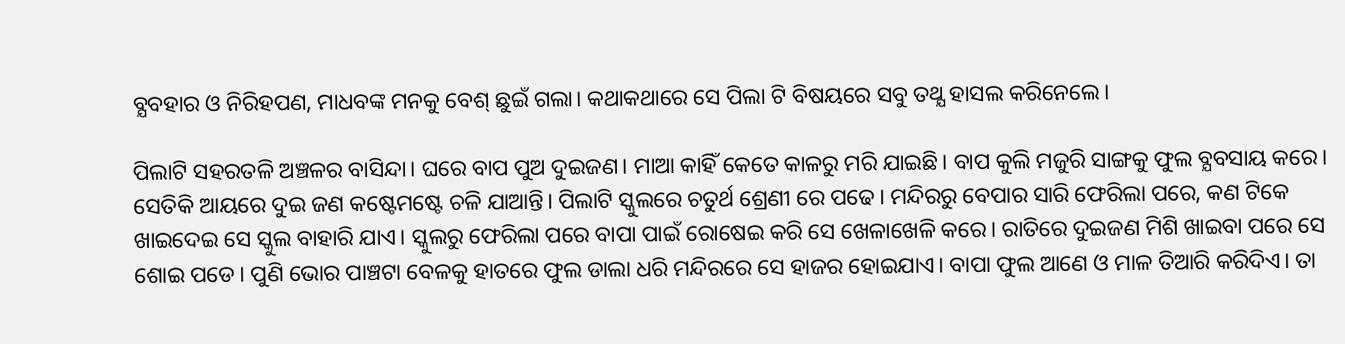ବ୍ଯବହାର ଓ ନିରିହପଣ, ମାଧବଙ୍କ ମନକୁ ବେଶ୍ ଛୁଇଁ ଗଲା। କଥାକଥାରେ ସେ ପିଲା ଟି ବିଷୟରେ ସବୁ ତଥ୍ଯ ହାସଲ କରିନେଲେ।

ପିଲାଟି ସହରତଳି ଅଞ୍ଚଳର ବାସିନ୍ଦା। ଘରେ ବାପ ପୁଅ ଦୁଇଜଣ। ମାଆ କାହିଁ କେତେ କାଳରୁ ମରି ଯାଇଛି। ବାପ କୁଲି ମଜୁରି ସାଙ୍ଗକୁ ଫୁଲ ବ୍ଯବସାୟ କରେ। ସେତିକି ଆୟରେ ଦୁଇ ଜଣ କଷ୍ଟେମଷ୍ଟେ ଚଳି ଯାଆନ୍ତି। ପିଲାଟି ସ୍କୁଲରେ ଚତୁର୍ଥ ଶ୍ରେଣୀ ରେ ପଢେ। ମନ୍ଦିରରୁ ବେପାର ସାରି ଫେରିଲା ପରେ, କଣ ଟିକେ ଖାଇଦେଇ ସେ ସ୍କୁଲ ବାହାରି ଯାଏ। ସ୍କୁଲରୁ ଫେରିଲା ପରେ ବାପା ପାଇଁ ରୋଷେଇ କରି ସେ ଖେଳାଖେଳି କରେ। ରାତିରେ ଦୁଇଜଣ ମିଶି ଖାଇବା ପରେ ସେ ଶୋଇ ପଡେ। ପୁଣି ଭୋର ପାଞ୍ଚଟା ବେଳକୁ ହାତରେ ଫୁଲ ଡାଲା ଧରି ମନ୍ଦିରରେ ସେ ହାଜର ହୋଇଯାଏ। ବାପା ଫୁଲ ଆଣେ ଓ ମାଳ ତିଆରି କରିଦିଏ। ତା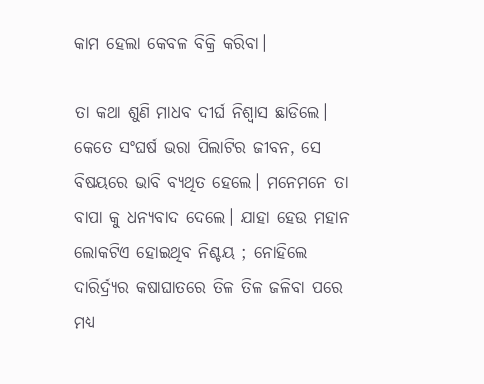କାମ ହେଲା କେବଳ ବିକ୍ରି କରିବା।

ତା କଥା ଶୁଣି ମାଧବ ଦୀର୍ଘ ନିଶ୍ବାସ ଛାଡିଲେ। କେତେ ସଂଘର୍ଷ ଭରା ପିଲାଟିର ଜୀବନ, ସେ ବିଷୟରେ ଭାବି ବ୍ଯଥିତ ହେଲେ। ମନେମନେ ତା ବାପା କୁ ଧନ୍ଯବାଦ ଦେଲେ। ଯାହା ହେଉ ମହାନ ଲୋକଟିଏ ହୋଇଥିବ ନିଶ୍ଚୟ ; ନୋହିଲେ ଦାରିର୍ଦ୍ର୍ଯର କଷାଘାତରେ ତିଳ ତିଳ ଜଳିବା ପରେ ମଧ୍ଯ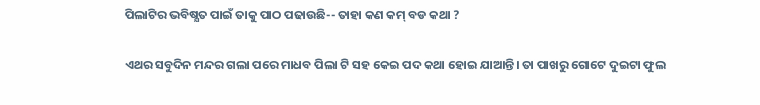ପିଲାଟିର ଭବିଷ୍ଯତ ପାଇଁ ତାକୁ ପାଠ ପଢାଉଛି-- ତାହା କଣ କମ୍ ବଡ କଥା ?

ଏଥର ସବୁଦିନ ମନ୍ଦର ଗଲା ପରେ ମାଧବ ପିଲା ଟି ସହ କେଇ ପଦ କଥା ହୋଇ ଯାଆନ୍ତି। ତା ପାଖରୁ ଗୋଟେ ଦୁଇଟା ଫୁଲ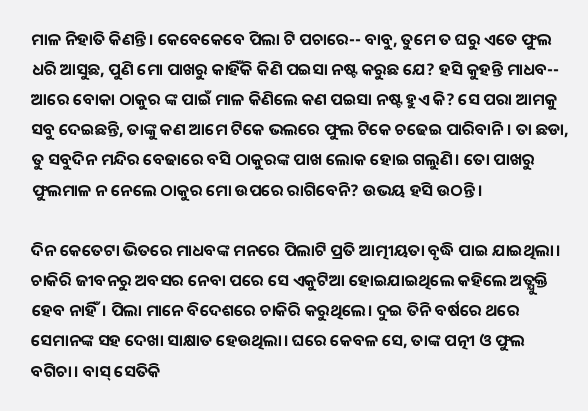ମାଳ ନିହାତି କିଣନ୍ତି। କେବେକେବେ ପିଲା ଟି ପଚାରେ-- ବାବୁ, ତୁମେ ତ ଘରୁ ଏତେ ଫୁଲ ଧରି ଆସୁଛ, ପୁଣି ମୋ ପାଖରୁ କାହିଁକି କିଣି ପଇସା ନଷ୍ଟ କରୁଛ ଯେ? ହସି କୁହନ୍ତି ମାଧବ-- ଆରେ ବୋକା ଠାକୁର ଙ୍କ ପାଇଁ ମାଳ କିଣିଲେ କଣ ପଇସା ନଷ୍ଟ ହୁଏ କି? ସେ ପରା ଆମକୁ ସବୁ ଦେଇଛନ୍ତି, ତାଙ୍କୁ କଣ ଆମେ ଟିକେ ଭଲରେ ଫୁଲ ଟିକେ ଚଢେଇ ପାରିବାନି। ତା ଛଡା, ତୁ ସବୁଦିନ ମନ୍ଦିର ବେଢାରେ ବସି ଠାକୁରଙ୍କ ପାଖ ଲୋକ ହୋଇ ଗଲୁଣି। ତୋ ପାଖରୁ ଫୁଲମାଳ ନ ନେଲେ ଠାକୁର ମୋ ଉପରେ ରାଗିବେନି? ଉଭୟ ହସି ଉଠନ୍ତି।

ଦିନ କେତେଟା ଭିତରେ ମାଧବଙ୍କ ମନରେ ପିଲାଟି ପ୍ରତି ଆତ୍ମୀୟତା ବୃଦ୍ଧି ପାଇ ଯାଇଥିଲା। ଚାକିରି ଜୀବନରୁ ଅବସର ନେବା ପରେ ସେ ଏକୁଟିଆ ହୋଇଯାଇଥିଲେ କହିଲେ ଅତ୍ଯୁକ୍ତି ହେବ ନାହିଁ। ପିଲା ମାନେ ବିଦେଶରେ ଚାକିରି କରୁଥିଲେ। ଦୁଇ ତିନି ବର୍ଷରେ ଥରେ ସେମାନଙ୍କ ସହ ଦେଖା ସାକ୍ଷାତ ହେଉଥିଲା। ଘରେ କେବଳ ସେ, ତାଙ୍କ ପତ୍ନୀ ଓ ଫୁଲ ବଗିଚା। ବାସ୍ ସେତିକି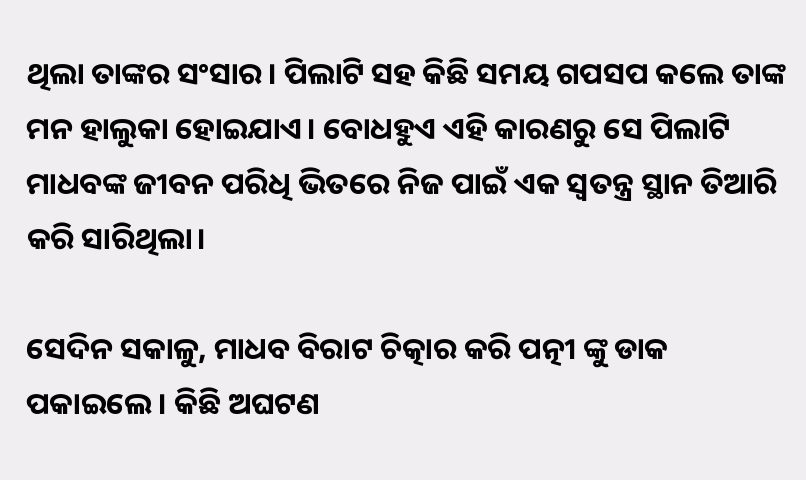ଥିଲା ତାଙ୍କର ସଂସାର। ପିଲାଟି ସହ କିଛି ସମୟ ଗପସପ କଲେ ତାଙ୍କ ମନ ହାଲୁକା ହୋଇଯାଏ। ବୋଧହୁଏ ଏହି କାରଣରୁ ସେ ପିଲାଟି ମାଧବଙ୍କ ଜୀବନ ପରିଧି ଭିତରେ ନିଜ ପାଇଁ ଏକ ସ୍ବତନ୍ତ୍ର ସ୍ଥାନ ତିଆରି କରି ସାରିଥିଲା।

ସେଦିନ ସକାଳୁ, ମାଧବ ବିରାଟ ଚିତ୍କାର କରି ପତ୍ନୀ ଙ୍କୁ ଡାକ ପକାଇଲେ। କିଛି ଅଘଟଣ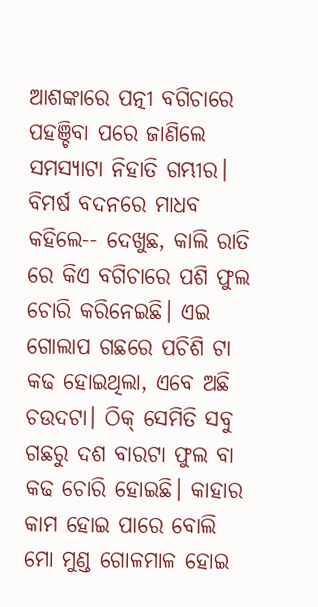ଆଶଙ୍କାରେ ପତ୍ନୀ ବଗିଚାରେ ପହଞ୍ଚିବା ପରେ ଜାଣିଲେ ସମସ୍ଯାଟା ନିହାତି ଗମ୍ଭୀର। ବିମର୍ଷ ବଦନରେ ମାଧବ କହିଲେ-- ଦେଖୁଛ, କାଲି ରାତି ରେ କିଏ ବଗିଚାରେ ପଶି ଫୁଲ ଚୋରି କରିନେଇଛି। ଏଇ ଗୋଲାପ ଗଛରେ ପଚିଶି ଟା କଢ ହୋଇଥିଲା, ଏବେ ଅଛି ଚଉଦଟା। ଠିକ୍ ସେମିତି ସବୁ ଗଛରୁ ଦଶ ବାରଟା ଫୁଲ ବା କଢ ଚୋରି ହୋଇଛି। କାହାର କାମ ହୋଇ ପାରେ ବୋଲି ମୋ ମୁଣ୍ଡ ଗୋଳମାଳ ହୋଇ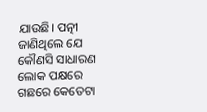ଯାଉଛି। ପତ୍ନୀ ଜାଣିଥିଲେ ଯେ କୌଣସି ସାଧାରଣ ଲୋକ ପକ୍ଷରେ ଗଛରେ କେତେଟା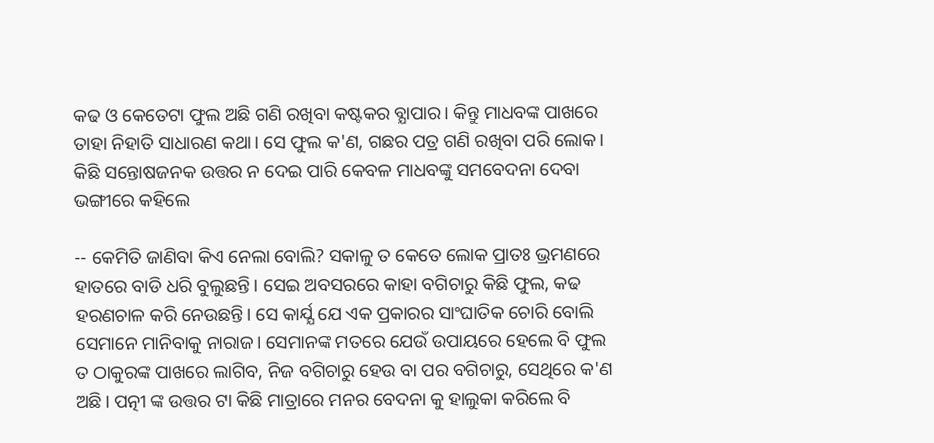କଢ ଓ କେତେଟା ଫୁଲ ଅଛି ଗଣି ରଖିବା କଷ୍ଟକର ବ୍ଯାପାର। କିନ୍ତୁ ମାଧବଙ୍କ ପାଖରେ ତାହା ନିହାତି ସାଧାରଣ କଥା। ସେ ଫୁଲ କ'ଣ, ଗଛର ପତ୍ର ଗଣି ରଖିବା ପରି ଲୋକ। କିଛି ସନ୍ତୋଷଜନକ ଉତ୍ତର ନ ଦେଇ ପାରି କେବଳ ମାଧବଙ୍କୁ ସମବେଦନା ଦେବା ଭଙ୍ଗୀରେ କହିଲେ

-- କେମିତି ଜାଣିବା କିଏ ନେଲା ବୋଲି? ସକାଳୁ ତ କେତେ ଲୋକ ପ୍ରାତଃ ଭ୍ରମଣରେ ହାତରେ ବାଡି ଧରି ବୁଲୁଛନ୍ତି। ସେଇ ଅବସରରେ କାହା ବଗିଚାରୁ କିଛି ଫୁଲ, କଢ ହରଣଚାଳ କରି ନେଉଛନ୍ତି। ସେ କାର୍ଯ୍ଯ ଯେ ଏକ ପ୍ରକାରର ସାଂଘାତିକ ଚୋରି ବୋଲି ସେମାନେ ମାନିବାକୁ ନାରାଜ। ସେମାନଙ୍କ ମତରେ ଯେଉଁ ଉପାୟରେ ହେଲେ ବି ଫୁଲ ତ ଠାକୁରଙ୍କ ପାଖରେ ଲାଗିବ, ନିଜ ବଗିଚାରୁ ହେଉ ବା ପର ବଗିଚାରୁ, ସେଥିରେ କ'ଣ ଅଛି। ପତ୍ନୀ ଙ୍କ ଉତ୍ତର ଟା କିଛି ମାତ୍ରାରେ ମନର ବେଦନା କୁ ହାଲୁକା କରିଲେ ବି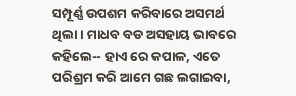ସମ୍ପୂର୍ଣ୍ଣ ଉପଶମ କରିବାରେ ଅସମର୍ଥ ଥିଲା। ମାଧବ ବଡ ଅସହାୟ ଭାବରେ କହିଲେ-- ହାଏ ରେ କପାଳ, ଏତେ ପରିଶ୍ରମ କରି ଆମେ ଗଛ ଲଗାଇବା,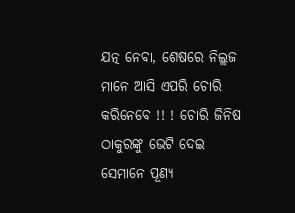ଯତ୍ନ ନେବା, ଶେଷରେ ନିଲ୍ଲଜ ମାନେ ଆସି ଏପରି ଚୋରି କରିନେବେ !! ! ଚୋରି ଜିନିଷ ଠାକୁରଙ୍କୁ ଭେଟି ଦେଇ ସେମାନେ ପୂଣ୍ଯ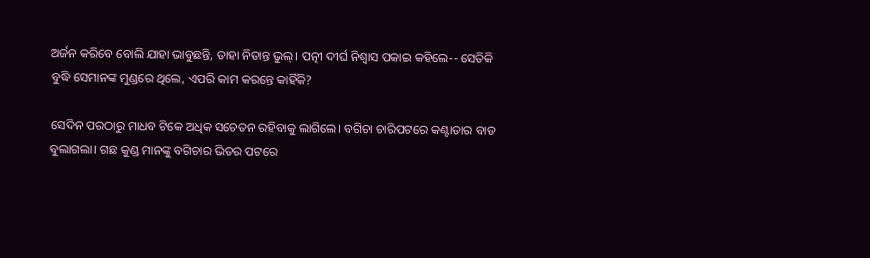ଅର୍ଜନ କରିବେ ବୋଲି ଯାହା ଭାବୁଛନ୍ତି, ତାହା ନିତାନ୍ତ ଭୁଲ୍। ପତ୍ନୀ ଦୀର୍ଘ ନିଶ୍ବାସ ପକାଇ କହିଲେ-- ସେତିକି ବୁଦ୍ଧି ସେମାନଙ୍କ ମୁଣ୍ଡରେ ଥିଲେ, ଏପରି କାମ କରନ୍ତେ କାହିଁକି?

ସେଦିନ ପରଠାରୁ ମାଧବ ଟିକେ ଅଧିକ ସଚେତନ ରହିବାକୁ ଲାଗିଲେ। ବଗିଚା ଚାରିପଟରେ କଣ୍ଟାତାର ବାଡ ବୁଲାଗଲା। ଗଛ କୁଣ୍ଡ ମାନଙ୍କୁ ବଗିଚାର ଭିତର ପଟରେ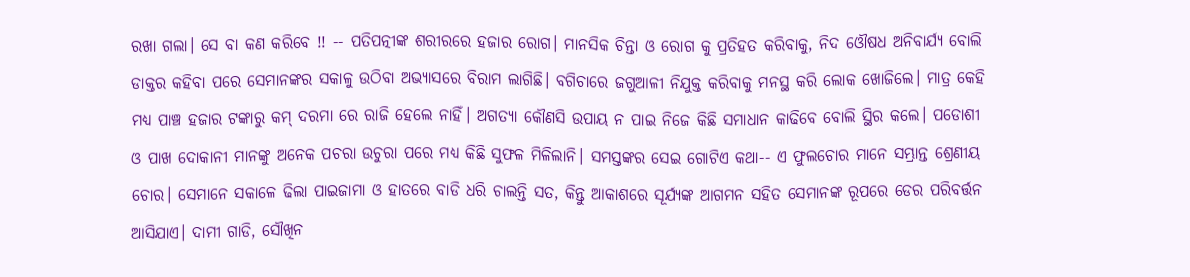ରଖା ଗଲା। ସେ ବା କଣ କରିବେ !! -- ପତିପତ୍ନୀଙ୍କ ଶରୀରରେ ହଜାର ରୋଗ। ମାନସିକ ଚିନ୍ତା ଓ ରୋଗ କୁ ପ୍ରତିହତ କରିବାକୁ, ନିଦ ଓୌଷଧ ଅନିବାର୍ଯ୍ଯ ବୋଲି ଡାକ୍ତର କହିବା ପରେ ସେମାନଙ୍କର ସକାଳୁ ଉଠିବା ଅଭ୍ଯାସରେ ବିରାମ ଲାଗିଛି। ବଗିଚାରେ ଜଗୁଆଳୀ ନିଯୁକ୍ତ କରିବାକୁ ମନସ୍ଥ କରି ଲୋକ ଖୋଜିଲେ। ମାତ୍ର କେହି ମଧ୍ଯ ପାଞ୍ଚ ହଜାର ଟଙ୍କାରୁ କମ୍ ଦରମା ରେ ରାଜି ହେଲେ ନାହିଁ। ଅଗତ୍ଯା କୌଣସି ଉପାୟ ନ ପାଇ ନିଜେ କିଛି ସମାଧାନ କାଢିବେ ବୋଲି ସ୍ଥିର କଲେ। ପଡୋଶୀ ଓ ପାଖ ଦୋକାନୀ ମାନଙ୍କୁ ଅନେକ ପଚରା ଉଚୁରା ପରେ ମଧ୍ଯ କିଛି ସୁଫଳ ମିଳିଲାନି। ସମସ୍ତଙ୍କର ସେଇ ଗୋଟିଏ କଥା-- ଏ ଫୁଲଚୋର ମାନେ ସମ୍ଭ୍ରାନ୍ତ ଶ୍ରେଣୀୟ ଚୋର। ସେମାନେ ସକାଳେ ଢିଲା ପାଇଜାମା ଓ ହାତରେ ବାଡି ଧରି ଚାଲନ୍ତି ସତ, କିନ୍ତୁ ଆକାଶରେ ସୂର୍ଯ୍ଯଙ୍କ ଆଗମନ ସହିତ ସେମାନଙ୍କ ରୂପରେ ଡେର ପରିବର୍ତ୍ତନ ଆସିଯାଏ। ଦାମୀ ଗାଡି, ସୌଖିନ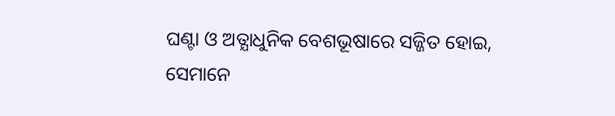ଘଣ୍ଟା ଓ ଅତ୍ଯାଧୁନିକ ବେଶଭୂଷାରେ ସଜ୍ଜିତ ହୋଇ, ସେମାନେ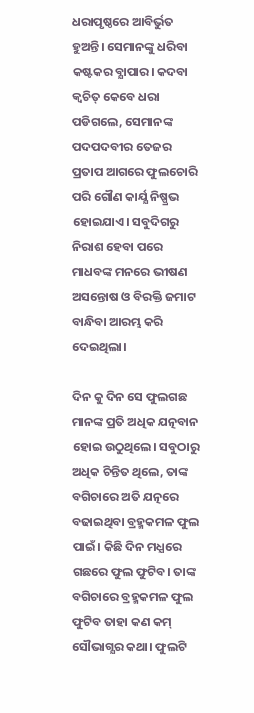ଧରାପୃଷ୍ଠରେ ଆବିର୍ଭୁତ ହୁଅନ୍ତି। ସେମାନଙ୍କୁ ଧରିବା କଷ୍ଟକର ବ୍ଯାପାର। କଦବା କ୍ବଚିତ୍ କେବେ ଧରା ପଡିଗଲେ, ସେମାନଙ୍କ ପଦପଦବୀର ତେଜର ପ୍ରତାପ ଆଗରେ ଫୁଲଚୋରି ପରି ଗୌଣ କାର୍ଯ୍ଯ ନିଷ୍ପ୍ରଭ ହୋଇଯାଏ। ସବୁଦିଗରୁ ନିରାଶ ହେବା ପରେ ମାଧବଙ୍କ ମନରେ ଭୀଷଣ ଅସନ୍ତୋଷ ଓ ବିରକ୍ତି ଜମାଟ ବାନ୍ଧିବା ଆରମ୍ଭ କରି ଦେଇଥିଲା।

ଦିନ କୁ ଦିନ ସେ ଫୁଲଗଛ ମାନଙ୍କ ପ୍ରତି ଅଧିକ ଯତ୍ନବାନ ହୋଇ ଉଠୁଥିଲେ। ସବୁଠାରୁ ଅଧିକ ଚିନ୍ତିତ ଥିଲେ, ତାଙ୍କ ବଗିଚାରେ ଅତି ଯତ୍ନରେ ବଢାଇଥିବା ବ୍ରହ୍ମକମଳ ଫୁଲ ପାଇଁ। କିଛି ଦିନ ମଧ୍ଯରେ ଗଛରେ ଫୁଲ ଫୁଟିବ। ତାଙ୍କ ବଗିଚାରେ ବ୍ରହ୍ମକମଳ ଫୁଲ ଫୁଟିବ ତାହା କଣ କମ୍ ସୌଭାଗ୍ଯର କଥା। ଫୁଲଟି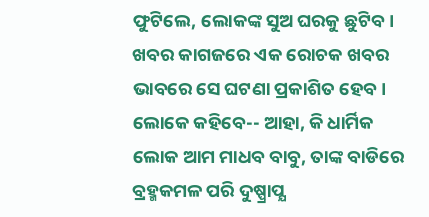ଫୁଟିଲେ, ଲୋକଙ୍କ ସୁଅ ଘରକୁ ଛୁଟିବ। ଖବର କାଗଜରେ ଏକ ରୋଚକ ଖବର ଭାବରେ ସେ ଘଟଣା ପ୍ରକାଶିତ ହେବ। ଲୋକେ କହିବେ-- ଆହା, କି ଧାର୍ମିକ ଲୋକ ଆମ ମାଧବ ବାବୁ, ତାଙ୍କ ବାଡିରେ ବ୍ରହ୍ମକମଳ ପରି ଦୁଷ୍ପ୍ରାପ୍ଯ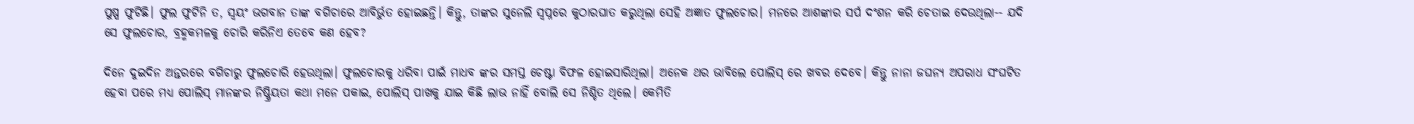ପୁଷ୍ପ ଫୁଟିଛି। ଫୁଲ ଫୁଟିନି ତ, ସ୍ବୟଂ ଭଗବାନ ତାଙ୍କ ବଗିଚାରେ ଆବିର୍ଭୁତ ହୋଇଛନ୍ତି। କିନ୍ତୁ, ତାଙ୍କର ସୁନେଲି ସ୍ବପ୍ନରେ କୁଠାରଘାତ କରୁଥିଲା ସେହି ଅଜ୍ଞାତ ଫୁଲଚୋର। ମନରେ ଆଶଙ୍କାର ସର୍ପ ଦଂଶନ କରି ଚେତାଇ ଦେଉଥିଲା-- ଯଦି ସେ ଫୁଲଚୋର, ବ୍ରହ୍ମକମଳକୁ ଚୋରି କରିନିଏ ତେବେ କଣ ହେବ?

ଦିନେ ଦୁଇଦିନ ଅନ୍ତରରେ ବଗିଚାରୁ ଫୁଲଚୋରି ହେଉଥିଲା। ଫୁଲଚୋରକୁ ଧରିବା ପାଇଁ ମାଧବ ଙ୍କର ସମସ୍ତ ଚେଷ୍ଟା ବିଫଳ ହୋଇସାରିଥିଲା। ଅନେକ ଥର ଭାବିଲେ ପୋଲିସ୍ ରେ ଖବର ଦେବେ। କିନ୍ତୁ ନାନା ଜଘନ୍ଯ ଅପରାଧ ସଂଘଟିତ ହେବା ପରେ ମଧ୍ଯ ପୋଲିସ୍ ମାନଙ୍କର ନିଷ୍କ୍ରିୟତା କଥା ମନେ ପକାଇ, ପୋଲିସ୍ ପାଖକୁ ଯାଇ କିଛି ଲାଭ ନାହିଁ ବୋଲି ସେ ନିଶ୍ଚିତ ଥିଲେ। କେମିତି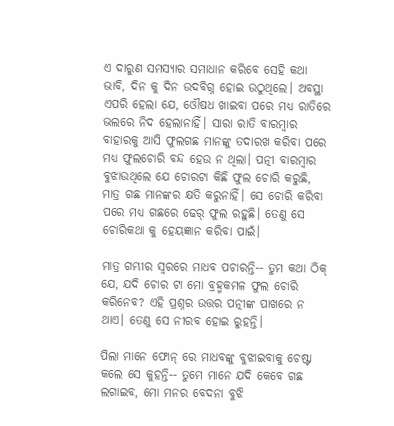ଏ ଦାରୁଣ ସମସ୍ଯାର ସମାଧାନ କରିବେ ସେହି କଥା ଭାବି, ଦିନ କୁ ଦିନ ଉଦବିଗ୍ନ ହୋଇ ଉଠୁଥିଲେ। ଅବସ୍ଥା ଏପରି ହେଲା ଯେ, ଓୌଷଧ ଖାଇବା ପରେ ମଧ୍ଯ ରାତିରେ ଭଲରେ ନିଦ ହେଲାନାହିଁ। ସାରା ରାତି ବାରମ୍ବାର ବାହାରକୁ ଆସି ଫୁଲଗଛ ମାନଙ୍କୁ ତଦାରଖ କରିବା ପରେ ମଧ୍ଯ ଫୁଲଚୋରି ବନ୍ଦ ହେଉ ନ ଥିଲା। ପତ୍ନୀ ବାରମ୍ବାର ବୁଝାଉଥିଲେ ଯେ ଚୋରଟା କିଛି ଫୁଲ ଚୋରି କରୁଛି, ମାତ୍ର ଗଛ ମାନଙ୍କର କ୍ଷତି କରୁନାହିଁ। ସେ ଚୋରି କରିବା ପରେ ମଧ୍ଯ ଗଛରେ ଢେର୍ ଫୁଲ ରହୁଛି। ତେଣୁ ସେ ଚୋରିକଥା କୁ ହେୟଜ୍ଞାନ କରିବା ପାଇଁ।

ମାତ୍ର ଗମ୍ଭୀର ସ୍ବରରେ ମାଧବ ପଚାରନ୍ତି-- ତୁମ କଥା ଠିକ୍ ଯେ, ଯଦି ଚୋର ଟା ମୋ ବ୍ରହ୍ମକମଳ ଫୁଲ ଚୋରି କରିନେବ? ଏହି ପ୍ରଶ୍ନର ଉତ୍ତର ପତ୍ନୀଙ୍କ ପାଖରେ ନ ଥାଏ। ତେଣୁ ସେ ନୀରବ ହୋଇ ରୁହନ୍ତି।

ପିଲା ମାନେ ଫୋନ୍ ରେ ମାଧବଙ୍କୁ ବୁଝାଇବାକୁ ଚେଷ୍ଟା କଲେ ସେ କୁହନ୍ତି-- ତୁମେ ମାନେ ଯଦି କେବେ ଗଛ ଲଗାଇବ, ମୋ ମନର ବେଦନା ବୁଝି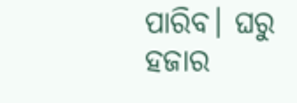ପାରିବ। ଘରୁ ହଜାର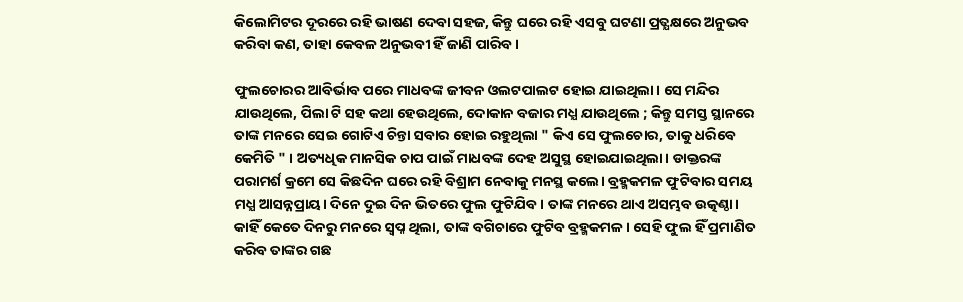କିଲୋମିଟର ଦୂରରେ ରହି ଭାଷଣ ଦେବା ସହଜ, କିନ୍ତୁ ଘରେ ରହି ଏସବୁ ଘଟଣା ପ୍ରତ୍ଯକ୍ଷରେ ଅନୁଭବ କରିବା କଣ, ତାହା କେବଳ ଅନୁଭବୀ ହିଁ ଜାଣି ପାରିବ।

ଫୁଲଚୋରର ଆବିର୍ଭାବ ପରେ ମାଧବଙ୍କ ଜୀବନ ଓଲଟପାଲଟ ହୋଇ ଯାଇଥିଲା। ସେ ମନ୍ଦିର ଯାଉଥିଲେ, ପିଲା ଟି ସହ କଥା ହେଉଥିଲେ, ଦୋକାନ ବଜାର ମଧ୍ଯ ଯାଉଥିଲେ ; କିନ୍ତୁ ସମସ୍ତ ସ୍ଥାନରେ ତାଙ୍କ ମନରେ ସେଇ ଗୋଟିଏ ଚିନ୍ତା ସବାର ହୋଇ ରହୁଥିଲା " କିଏ ସେ ଫୁଲଚୋର, ତାକୁ ଧରିବେ କେମିତି " । ଅତ୍ୟଧିକ ମାନସିକ ଚାପ ପାଇଁ ମାଧବଙ୍କ ଦେହ ଅସୁସ୍ଥ ହୋଇଯାଇଥିଲା। ଡାକ୍ତରଙ୍କ ପରାମର୍ଶ କ୍ରମେ ସେ କିଛଦିନ ଘରେ ରହି ବିଶ୍ରାମ ନେବାକୁ ମନସ୍ଥ କଲେ। ବ୍ରହ୍ମକମଳ ଫୁଟିବାର ସମୟ ମଧ୍ଯ ଆସନ୍ନପ୍ରାୟ। ଦିନେ ଦୁଇ ଦିନ ଭିତରେ ଫୁଲ ଫୁଟିଯିବ। ତାଙ୍କ ମନରେ ଥାଏ ଅସମ୍ଭବ ଉତ୍କଣ୍ଠା। କାହିଁ କେତେ ଦିନରୁ ମନରେ ସ୍ବପ୍ନ ଥିଲା, ତାଙ୍କ ବଗିଚାରେ ଫୁଟିବ ବ୍ରହ୍ମକମଳ। ସେହି ଫୁଲ ହିଁ ପ୍ରମାଣିତ କରିବ ତାଙ୍କର ଗଛ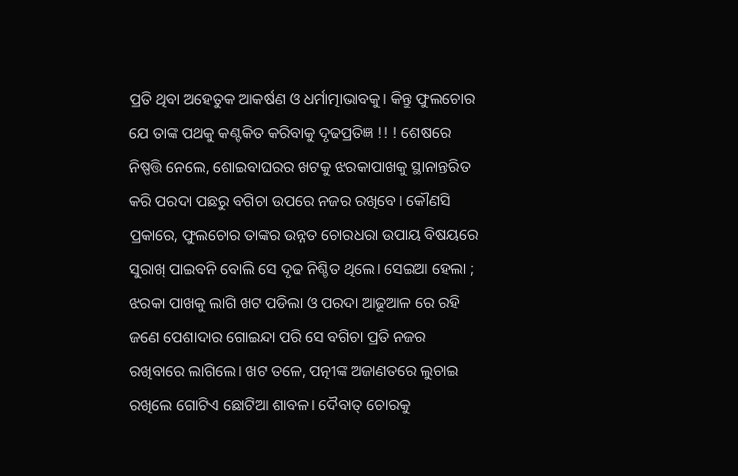ପ୍ରତି ଥିବା ଅହେତୁକ ଆକର୍ଷଣ ଓ ଧର୍ମାତ୍ମାଭାବକୁ। କିନ୍ତୁ ଫୁଲଚୋର ଯେ ତାଙ୍କ ପଥକୁ କଣ୍ଟକିତ କରିବାକୁ ଦୃଢପ୍ରତିଜ୍ଞ !! ! ଶେଷରେ ନିଷ୍ପତ୍ତି ନେଲେ, ଶୋଇବାଘରର ଖଟକୁ ଝରକାପାଖକୁ ସ୍ଥାନାନ୍ତରିତ କରି ପରଦା ପଛରୁ ବଗିଚା ଉପରେ ନଜର ରଖିବେ। କୌଣସି ପ୍ରକାରେ, ଫୁଲଚୋର ତାଙ୍କର ଉନ୍ନତ ଚୋରଧରା ଉପାୟ ବିଷୟରେ ସୁରାଖ୍ ପାଇବନି ବୋଲି ସେ ଦୃଢ ନିଶ୍ଚିତ ଥିଲେ। ସେଇଆ ହେଲା ; ଝରକା ପାଖକୁ ଲାଗି ଖଟ ପଡିଲା ଓ ପରଦା ଆଢୂଆଳ ରେ ରହି ଜଣେ ପେଶାଦାର ଗୋଇନ୍ଦା ପରି ସେ ବଗିଚା ପ୍ରତି ନଜର ରଖିବାରେ ଲାଗିଲେ। ଖଟ ତଳେ, ପତ୍ନୀଙ୍କ ଅଜାଣତରେ ଲୁଚାଇ ରଖିଲେ ଗୋଟିଏ ଛୋଟିଆ ଶାବଳ। ଦୈବାତ୍ ଚୋରକୁ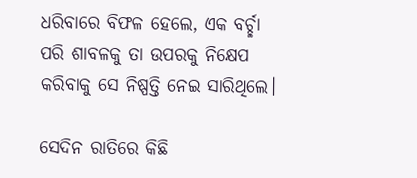ଧରିବାରେ ବିଫଳ ହେଲେ, ଏକ ବର୍ଚ୍ଛା ପରି ଶାବଳକୁ ତା ଉପରକୁ ନିକ୍ଷେପ କରିବାକୁ ସେ ନିଷ୍ପତ୍ତି ନେଇ ସାରିଥିଲେ।

ସେଦିନ ରାତିରେ କିଛି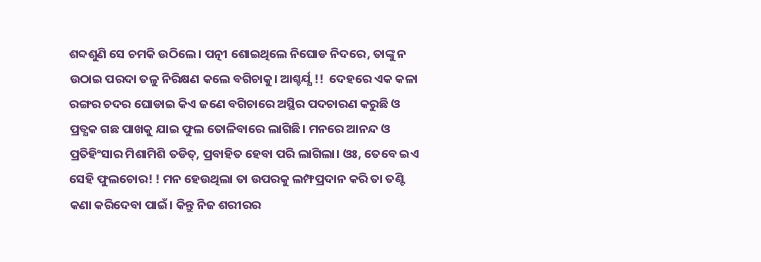ଶବ୍ଦଶୁଣି ସେ ଚମକି ଉଠିଲେ। ପତ୍ନୀ ଶୋଇଥିଲେ ନିଘୋଡ ନିଦରେ, ତାଙ୍କୁ ନ ଉଠାଇ ପରଦା ତଳୁ ନିରିକ୍ଷଣ କଲେ ବଗିଚାକୁ। ଆଶ୍ଚର୍ଯ୍ଯ !!  ଦେହରେ ଏକ କଳା ରଙ୍ଗର ଚଦର ଘୋଡାଇ କିଏ ଜଣେ ବଗିଚାରେ ଅସ୍ଥିର ପଦଚାରଣ କରୁଛି ଓ ପ୍ରତ୍ଯକ ଗଛ ପାଖକୁ ଯାଇ ଫୁଲ ତୋଳିବାରେ ଲାଗିଛି। ମନରେ ଆନନ୍ଦ ଓ ପ୍ରତିହିଂସାର ମିଶାମିଶି ତଡିତ୍, ପ୍ରବାହିତ ହେବା ପରି ଲାଗିଲା। ଓଃ, ତେବେ ଇଏ ସେହି ଫୁଲଚୋର! ! ମନ ହେଉଥିଲା ତା ଉପରକୁ ଲମ୍ଫପ୍ରଦାନ କରି ତା ତଣ୍ଟି କଣା କରିଦେବା ପାଇଁ। କିନ୍ତୁ ନିଜ ଶରୀରର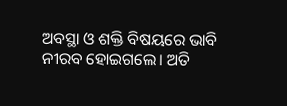ଅବସ୍ଥା ଓ ଶକ୍ତି ବିଷୟରେ ଭାବି ନୀରବ ହୋଇଗଲେ। ଅତି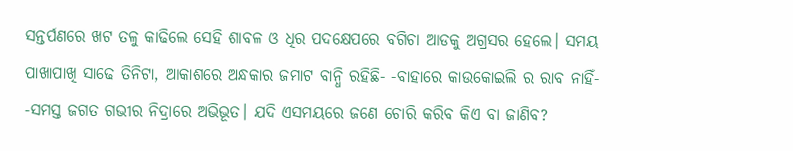ସନ୍ତର୍ପଣରେ ଖଟ ତଳୁ କାଢିଲେ ସେହି ଶାବଳ ଓ ଧିର ପଦକ୍ଷେପରେ ବଗିଚା ଆଡକୁ ଅଗ୍ରସର ହେଲେ। ସମୟ ପାଖାପାଖି ସାଢେ ତିନିଟା, ଆକାଶରେ ଅନ୍ଧକାର ଜମାଟ ବାନ୍ଧି ରହିଛି- -ବାହାରେ କାଉକୋଇଲି ର ରାବ ନାହିଁ- -ସମସ୍ତ ଜଗତ ଗଭୀର ନିଦ୍ରାରେ ଅଭିଭୂତ। ଯଦି ଏସମୟରେ ଜଣେ ଚୋରି କରିବ କିଏ ବା ଜାଣିବ?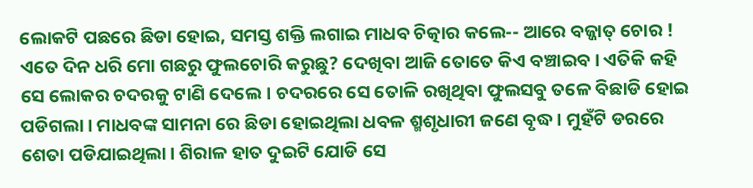ଲୋକଟି ପଛରେ ଛିଡା ହୋଇ, ସମସ୍ତ ଶକ୍ତି ଲଗାଇ ମାଧବ ଚିତ୍କାର କଲେ-- ଆରେ ବଜ୍ଜାତ୍ ଚୋର ! ଏତେ ଦିନ ଧରି ମୋ ଗଛରୁ ଫୁଲଚୋରି କରୁଛୁ? ଦେଖିବା ଆଜି ତୋତେ କିଏ ବଞ୍ଚାଇବ। ଏତିକି କହି ସେ ଲୋକର ଚଦରକୁ ଟାଣି ଦେଲେ। ଚଦରରେ ସେ ତୋଳି ରଖିଥିବା ଫୁଲସବୁ ତଳେ ବିଛାଡି ହୋଇ ପଡିଗଲା। ମାଧବଙ୍କ ସାମନା ରେ ଛିଡା ହୋଇଥିଲା ଧବଳ ଶ୍ମଶୃଧାରୀ ଜଣେ ବୃଦ୍ଧ। ମୁହଁଟି ଡରରେ ଶେତା ପଡିଯାଇଥିଲା। ଶିରାଳ ହାତ ଦୁଇଟି ଯୋଡି ସେ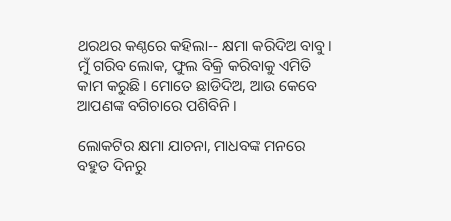ଥରଥର କଣ୍ଠରେ କହିଲା-- କ୍ଷମା କରିଦିଅ ବାବୁ। ମୁଁ ଗରିବ ଲୋକ, ଫୁଲ ବିକ୍ରି କରିବାକୁ ଏମିତି କାମ କରୁଛି। ମୋତେ ଛାଡିଦିଅ, ଆଉ କେବେ ଆପଣଙ୍କ ବଗିଚାରେ ପଶିବିନି।

ଲୋକଟିର କ୍ଷମା ଯାଚନା, ମାଧବଙ୍କ ମନରେ ବହୁତ ଦିନରୁ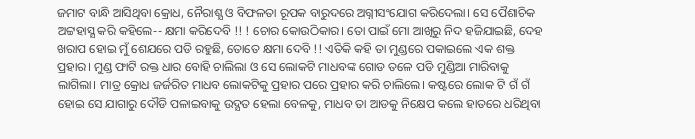ଜମାଟ ବାନ୍ଧି ଆସିଥିବା କ୍ରୋଧ, ନୈରାଶ୍ଯ ଓ ବିଫଳତା ରୂପକ ବାରୁଦରେ ଅଗ୍ନୀସଂଯୋଗ କରିଦେଲା। ସେ ପୈଶାଚିକ ଅଟ୍ଟହାସ୍ଯ କରି କହିଲେ-- କ୍ଷମା କରିଦେବି !! ! ଚୋର କୋଉଠିକାର। ତୋ ପାଇଁ ମୋ ଆଖିରୁ ନିଦ ହଜିଯାଇଛି, ଦେହ ଖରାପ ହୋଇ ମୁଁ ଶେଯରେ ପଡି ରହୁଛି, ତୋତେ କ୍ଷମା ଦେବି !! ଏତିକି କହି ତା ମୁଣ୍ଡରେ ପକାଇଲେ ଏକ ଶକ୍ତ ପ୍ରହାର। ମୁଣ୍ଡ ଫାଟି ରକ୍ତ ଧାର ବୋହି ଚାଲିଲା ଓ ସେ ଲୋକଟି ମାଧବଙ୍କ ଗୋଡ ତଳେ ପଡି ମୁଣ୍ଡିଆ ମାରିବାକୁ ଲାଗିଲା। ମାତ୍ର କ୍ରୋଧ ଜର୍ଜରିତ ମାଧବ ଲୋକଟିକୁ ପ୍ରହାର ପରେ ପ୍ରହାର କରି ଚାଲିଲେ। କଷ୍ଟରେ ଲୋକ ଟି ଗଁ ଗଁ ହୋଇ ସେ ଯାଗାରୁ ଦୌଡି ପଳାଇବାକୁ ଉଦ୍ଯତ ହେଲା ବେଳକୁ, ମାଧବ ତା ଆଡକୁ ନିକ୍ଷେପ କଲେ ହାତରେ ଧରିଥିବା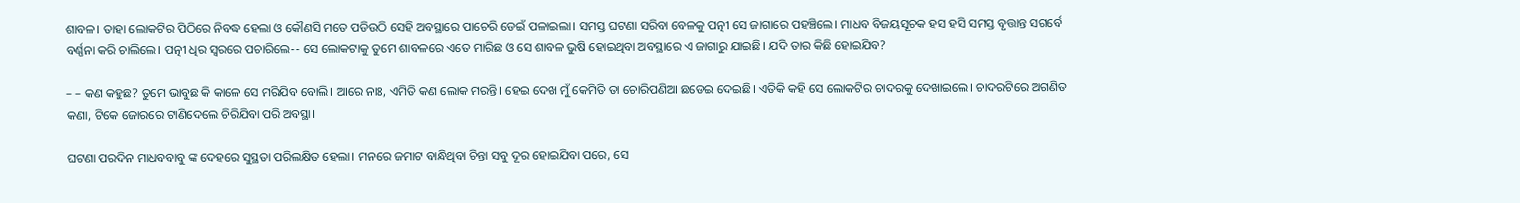ଶାବଳ। ତାହା ଲୋକଟିର ପିଠିରେ ନିବଦ୍ଧ ହେଲା ଓ କୌଣସି ମତେ ପଡିଉଠି ସେହି ଅବସ୍ଥାରେ ପାଚେରି ଡେଇଁ ପଳାଇଲା। ସମସ୍ତ ଘଟଣା ସରିବା ବେଳକୁ ପତ୍ନୀ ସେ ଜାଗାରେ ପହଞ୍ଚିଲେ। ମାଧବ ବିଜୟସୂଚକ ହସ ହସି ସମସ୍ତ ବୃତ୍ତାନ୍ତ ସଗର୍ବେ ବର୍ଣ୍ଣନା କରି ଚାଲିଲେ। ପତ୍ନୀ ଧିର ସ୍ବରରେ ପଚାରିଲେ-- ସେ ଲୋକଟାକୁ ତୁମେ ଶାବଳରେ ଏତେ ମାରିଛ ଓ ସେ ଶାବଳ ଭୁଷି ହୋଇଥିବା ଅବସ୍ଥାରେ ଏ ଜାଗାରୁ ଯାଇଛି। ଯଦି ତାର କିଛି ହୋଇଯିବ?

– – କଣ କହୁଛ? ତୁମେ ଭାବୁଛ କି କାଳେ ସେ ମରିଯିବ ବୋଲି। ଆରେ ନାଃ, ଏମିତି କଣ ଲୋକ ମରନ୍ତି। ହେଇ ଦେଖ ମୁଁ କେମିତି ତା ଚୋରିପଣିଆ ଛଡେଇ ଦେଇଛି। ଏତିକି କହି ସେ ଲୋକଟିର ଚାଦରକୁ ଦେଖାଇଲେ। ଚାଦରଟିରେ ଅଗଣିତ କଣା, ଟିକେ ଜୋରରେ ଟାଣିଦେଲେ ଚିରିଯିବା ପରି ଅବସ୍ଥା।

ଘଟଣା ପରଦିନ ମାଧବବାବୁ ଙ୍କ ଦେହରେ ସୁସ୍ଥତା ପରିଲକ୍ଷିତ ହେଲା। ମନରେ ଜମାଟ ବାନ୍ଧିଥିବା ଚିନ୍ତା ସବୁ ଦୂର ହୋଇଯିବା ପରେ, ସେ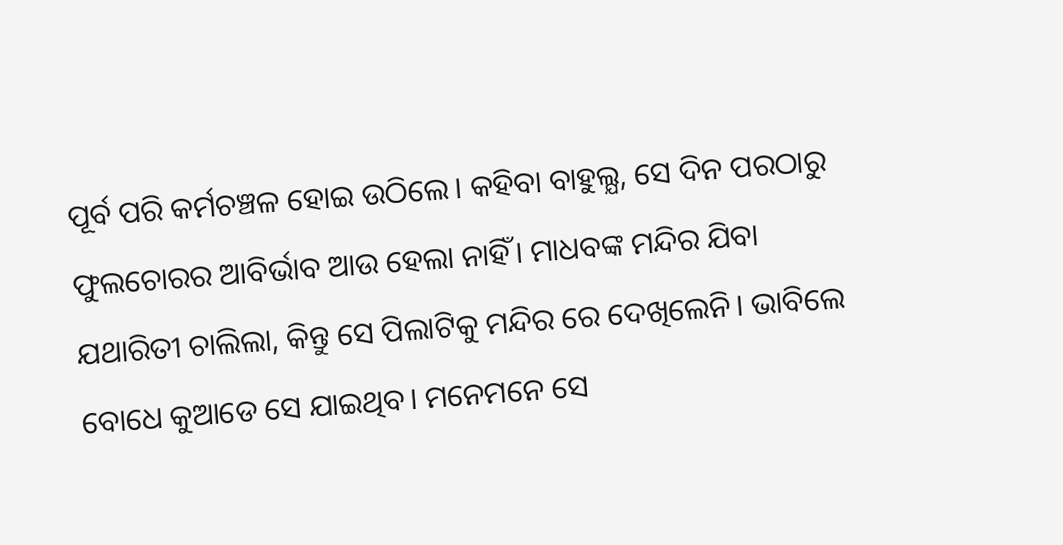ପୂର୍ବ ପରି କର୍ମଚଞ୍ଚଳ ହୋଇ ଉଠିଲେ। କହିବା ବାହୁଲ୍ଯ, ସେ ଦିନ ପରଠାରୁ ଫୁଲଚୋରର ଆବିର୍ଭାବ ଆଉ ହେଲା ନାହିଁ। ମାଧବଙ୍କ ମନ୍ଦିର ଯିବା ଯଥାରିତୀ ଚାଲିଲା, କିନ୍ତୁ ସେ ପିଲାଟିକୁ ମନ୍ଦିର ରେ ଦେଖିଲେନି। ଭାବିଲେ ବୋଧେ କୁଆଡେ ସେ ଯାଇଥିବ। ମନେମନେ ସେ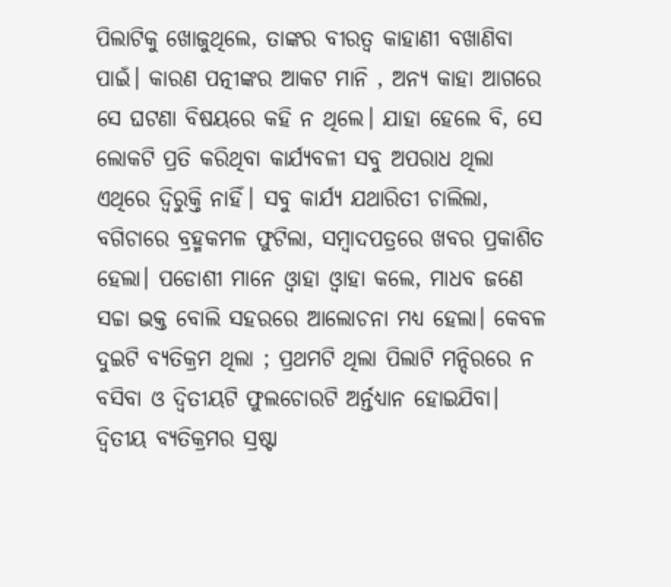ପିଲାଟିକୁ ଖୋଜୁଥିଲେ, ତାଙ୍କର ବୀରତ୍ବ କାହାଣୀ ବଖାଣିବା ପାଇଁ। କାରଣ ପତ୍ନୀଙ୍କର ଆକଟ ମାନି , ଅନ୍ଯ କାହା ଆଗରେ ସେ ଘଟଣା ବିଷୟରେ କହି ନ ଥିଲେ। ଯାହା ହେଲେ ବି, ସେ ଲୋକଟି ପ୍ରତି କରିଥିବା କାର୍ଯ୍ଯବଳୀ ସବୁ ଅପରାଧ ଥିଲା ଏଥିରେ ଦ୍ବିରୁକ୍ତି ନାହିଁ। ସବୁ କାର୍ଯ୍ଯ ଯଥାରିତୀ ଚାଲିଲା, ବଗିଚାରେ ବ୍ରହ୍ମକମଳ ଫୁଟିଲା, ସମ୍ବାଦପତ୍ରରେ ଖବର ପ୍ରକାଶିତ ହେଲା। ପଡୋଶୀ ମାନେ ଓ୍ବାହା ଓ୍ବାହା କଲେ, ମାଧବ ଜଣେ ସଚ୍ଚା ଭକ୍ତ ବୋଲି ସହରରେ ଆଲୋଚନା ମଧ୍ଯ ହେଲା। କେବଳ ଦୁଇଟି ବ୍ଯତିକ୍ରମ ଥିଲା ; ପ୍ରଥମଟି ଥିଲା ପିଲାଟି ମନ୍ଦିରରେ ନ ବସିବା ଓ ଦ୍ବିତୀୟଟି ଫୁଲଚୋରଟି ଅର୍ନ୍ତଧ୍ଯାନ ହୋଇଯିବା। ଦ୍ବିତୀୟ ବ୍ଯତିକ୍ରମର ସ୍ରଷ୍ଟା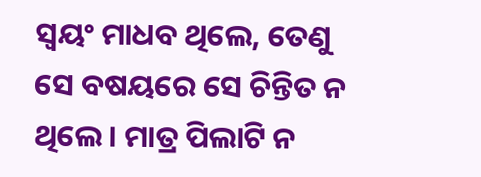ସ୍ବୟଂ ମାଧବ ଥିଲେ, ତେଣୁ ସେ ବଷୟରେ ସେ ଚିନ୍ତିତ ନ ଥିଲେ। ମାତ୍ର ପିଲାଟି ନ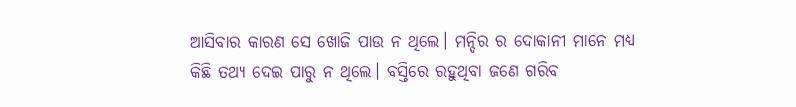ଆସିବାର କାରଣ ସେ ଖୋଜି ପାଉ ନ ଥିଲେ। ମନ୍ଦିର ର ଦୋକାନୀ ମାନେ ମଧ୍ଯ କିଛି ତଥ୍ଯ ଦେଇ ପାରୁ ନ ଥିଲେ। ବସ୍ତିରେ ରହୁଥିବା ଜଣେ ଗରିବ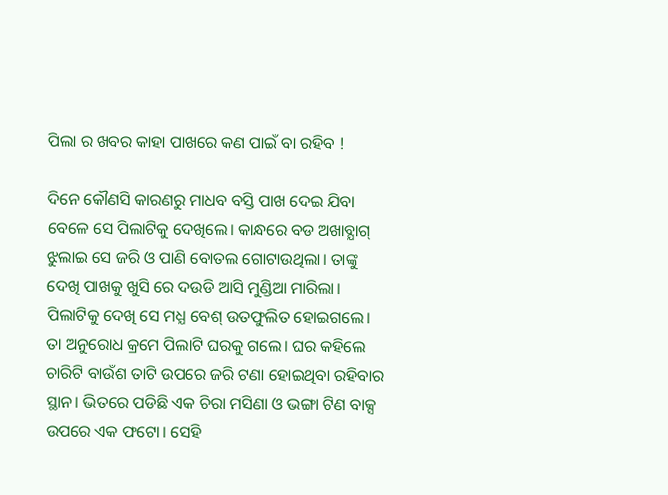ପିଲା ର ଖବର କାହା ପାଖରେ କଣ ପାଇଁ ବା ରହିବ !

ଦିନେ କୌଣସି କାରଣରୁ ମାଧବ ବସ୍ତି ପାଖ ଦେଇ ଯିବା ବେଳେ ସେ ପିଲାଟିକୁ ଦେଖିଲେ। କାନ୍ଧରେ ବଡ ଅଖାବ୍ଯାଗ୍ ଝୁଲାଇ ସେ ଜରି ଓ ପାଣି ବୋତଲ ଗୋଟାଉଥିଲା। ତାଙ୍କୁ ଦେଖି ପାଖକୁ ଖୁସି ରେ ଦଉଡି ଆସି ମୁଣ୍ଡିଆ ମାରିଲା। ପିଲାଟିକୁ ଦେଖି ସେ ମଧ୍ଯ ବେଶ୍ ଉତଫୁଲିତ ହୋଇଗଲେ। ତା ଅନୁରୋଧ କ୍ରମେ ପିଲାଟି ଘରକୁ ଗଲେ। ଘର କହିଲେ ଚାରିଟି ବାଉଁଶ ତାଟି ଉପରେ ଜରି ଟଣା ହୋଇଥିବା ରହିବାର ସ୍ଥାନ। ଭିତରେ ପଡିଛି ଏକ ଚିରା ମସିଣା ଓ ଭଙ୍ଗା ଟିଣ ବାକ୍ସ ଉପରେ ଏକ ଫଟୋ। ସେହି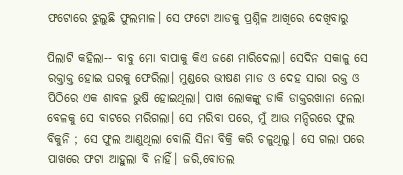ଫଟୋରେ ଝୁଲୁଛି ଫୁଲମାଳ। ସେ ଫଟୋ ଆଡକୁ ପ୍ରଶ୍ନିଳ ଆଖିରେ ଦେଖିବାରୁ

ପିଲାଟି କହିଲା-- ବାବୁ ମୋ ବାପାକୁ କିଏ ଜଣେ ମାରିଦେଲା। ସେଦିନ ସକାଳୁ ସେ ରକ୍ତାକ୍ତ ହୋଇ ଘରକୁ ଫେରିଲା। ମୁଣ୍ଡରେ ଭୀଷଣ ମାଡ ଓ ଦେହ ସାରା ରକ୍ତ ଓ ପିଠିରେ ଏକ ଶାବଳ ଭୁଷି ହୋଇଥିଲା। ପାଖ ଲୋକଙ୍କୁ ଡାକି ଡାକ୍ତରଖାନା ନେଲା ବେଳକୁ ସେ ବାଟରେ ମରିଗଲା। ସେ ମରିବା ପରେ, ମୁଁ ଆଉ ମନ୍ଦିରରେ ଫୁଲ ବିକୁନି ; ସେ ଫୁଲ ଆଣୁଥିଲା ବୋଲି ସିନା ବିକ୍ରି କରି ଚଳୁଥିଲୁ। ସେ ଗଲା ପରେ ପାଖରେ ଫଟା ଆହୁଲା ବି ନାହିଁ। ଜରି,ବୋତଲ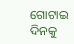ଗୋଟାଇ ଦିନକୁ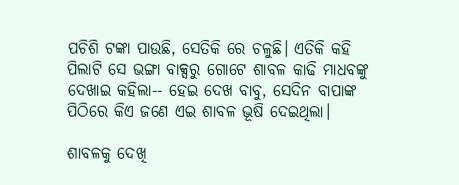ପଚିଶି ଟଙ୍କା ପାଉଛି, ସେତିକି ରେ ଚଳୁଛି। ଏତିକି କହି ପିଲାଟି ସେ ଭଙ୍ଗା ବାକ୍ସରୁ ଗୋଟେ ଶାବଳ କାଢି ମାଧବଙ୍କୁ ଦେଖାଇ କହିଲା-- ହେଇ ଦେଖ ବାବୁ, ସେଦିନ ବାପାଙ୍କ ପିଠିରେ କିଏ ଜଣେ ଏଇ ଶାବଳ ଭୂଷି ଦେଇଥିଲା।

ଶାବଳକୁ ଦେଖି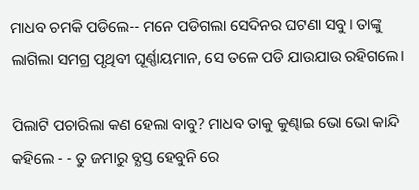ମାଧବ ଚମକି ପଡିଲେ-- ମନେ ପଡିଗଲା ସେଦିନର ଘଟଣା ସବୁ। ତାଙ୍କୁ ଲାଗିଲା ସମଗ୍ର ପୃଥିବୀ ଘୂର୍ଣ୍ଣାୟମାନ, ସେ ତଳେ ପଡି ଯାଉଯାଉ ରହିଗଲେ।

ପିଲାଟି ପଚାରିଲା କଣ ହେଲା ବାବୁ? ମାଧବ ତାକୁ କୁଣ୍ଢାଇ ଭୋ ଭୋ କାନ୍ଦି କହିଲେ - - ତୁ ଜମାରୁ ବ୍ଯସ୍ତ ହେବୁନି ରେ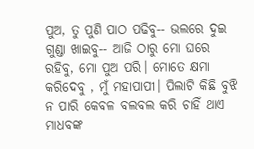ପୁଅ, ତୁ ପୁଣି ପାଠ ପଢିବୁ-- ଭଲରେ ଦୁଇ ଗୁଣ୍ଡା ଖାଇବୁ-- ଆଜି ଠାରୁ ମୋ ଘରେ ରହିବୁ, ମୋ ପୁଅ ପରି। ମୋତେ କ୍ଷମା କରିଦେବୁ , ମୁଁ ମହାପାପୀ। ପିଲାଟି କିଛି ବୁଝି ନ ପାରି କେବଳ ବଲବଲ କରି ଚାହିଁ ଥାଏ ମାଧବଙ୍କ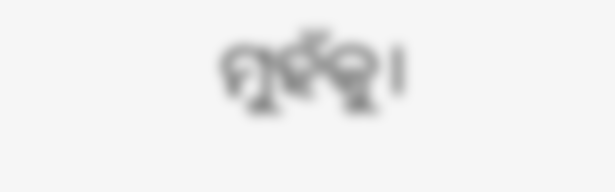ମୁହଁକୁ।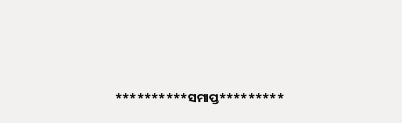**********ସମାପ୍ତ*********